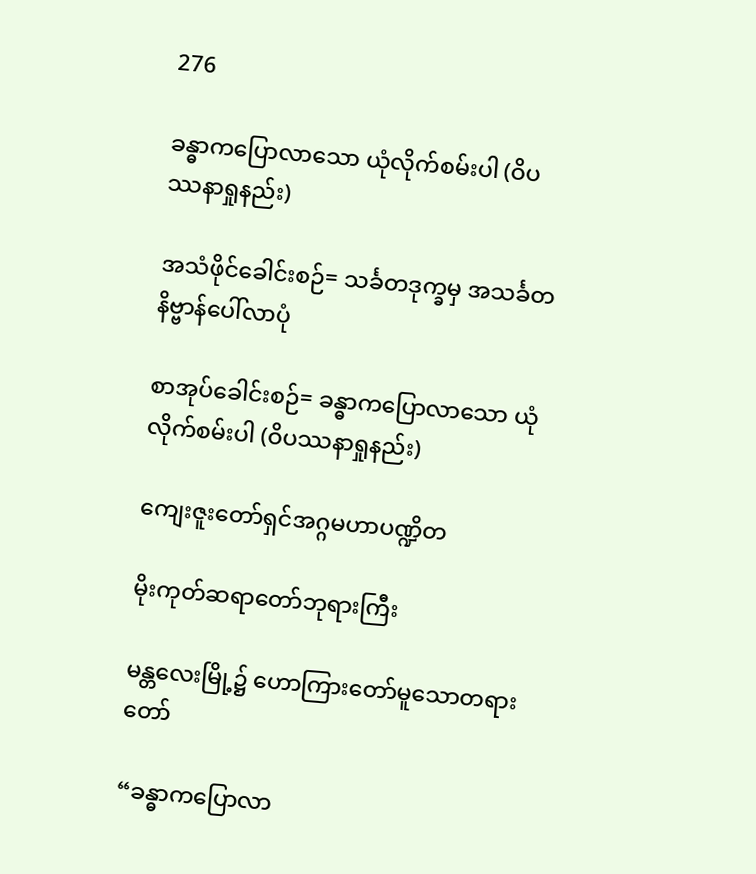276

ခန္ဓာကပြောလာသော ယုံလိုက်စမ်းပါ (ဝိပဿနာရှုနည်း)

အသံဖိုင်ခေါင်းစဉ်= သင်္ခတဒုက္ခမှ အသင်္ခတနိဗ္ဗာန်ပေါ်လာပုံ

စာအုပ်ခေါင်းစဉ်= ခန္ဓာကပြောလာသော ယုံလိုက်စမ်းပါ (ဝိပဿနာရှုနည်း)

ကျေးဇူးတော်ရှင်အဂ္ဂမဟာပဏ္ဍိတ

မိုးကုတ်ဆရာတော်ဘုရားကြီး

မန္တလေးမြို့၌ ဟောကြားတော်မူသောတရားတော်

“ခန္ဓာကပြောလာ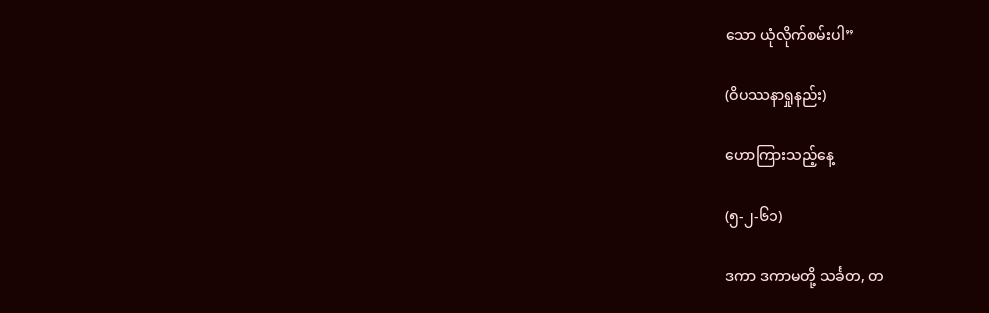သော ယုံလိုက်စမ်းပါ”

(ဝိပဿနာရှုနည်း)

ဟောကြားသည့်နေ့

(၅-၂-၆၁)

ဒကာ ဒကာမတို့ သင်္ခတ, တ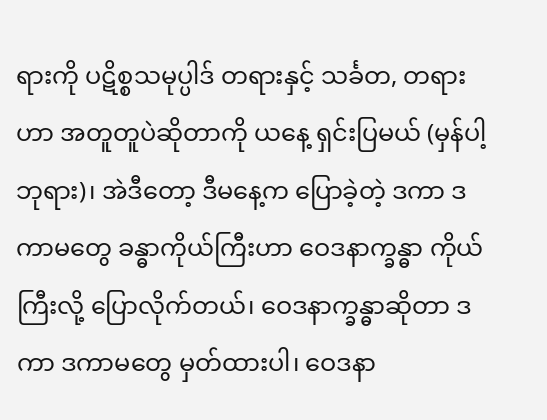ရားကို ပဋိစ္စသမုပ္ပါဒ် တရားနှင့် သင်္ခတ, တရားဟာ အတူတူပဲဆိုတာကို ယနေ့ ရှင်းပြမယ် (မှန်ပါ့ ဘုရား)၊ အဲဒီတော့ ဒီမနေ့က ပြောခဲ့တဲ့ ဒကာ ဒကာမတွေ ခန္ဓာကိုယ်ကြီးဟာ ဝေဒနာက္ခန္ဓာ ကိုယ်ကြီးလို့ ပြောလိုက်တယ်၊ ဝေဒနာက္ခန္ဓာဆိုတာ ဒကာ ဒကာမတွေ မှတ်ထားပါ၊ ဝေဒနာ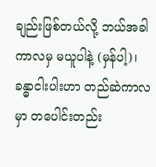ချည်းဖြစ်တယ်လို့ ဘယ်အခါကာလမှ မယူပါနဲ့ (မှန်ပါ့)၊ ခန္ဓာငါးပါးဟာ တည်ဆဲကာလမှာ တပေါင်းတည်း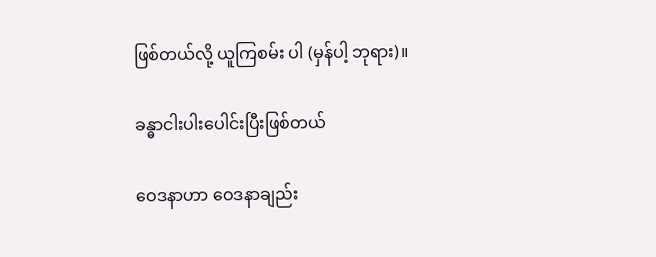ဖြစ်တယ်လို့ ယူကြစမ်း ပါ (မှန်ပါ့ ဘုရား)။

ခန္ဓာငါးပါးပေါင်းပြီးဖြစ်တယ်

ဝေဒနာဟာ ဝေဒနာချည်း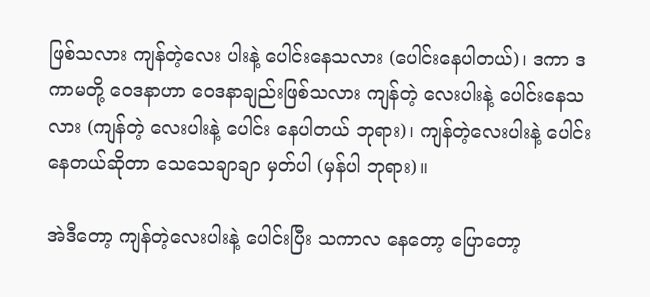ဖြစ်သလား ကျန်တဲ့လေး ပါးနဲ့ ပေါင်းနေသလား (ပေါင်းနေပါတယ်)၊ ဒကာ ဒကာမတို့ ဝေဒနာဟာ ဝေဒနာချည်းဖြစ်သလား ကျန်တဲ့ လေးပါးနဲ့ ပေါင်းနေသလား (ကျန်တဲ့ လေးပါးနဲ့ ပေါင်း နေပါတယ် ဘုရား)၊ ကျန်တဲ့လေးပါးနဲ့ ပေါင်းနေတယ်ဆိုတာ သေသေချာချာ မှတ်ပါ (မှန်ပါ ဘုရား)။

အဲဒီတော့ ကျန်တဲ့လေးပါးနဲ့ ပေါင်းပြီး သကာလ နေတော့ ပြောတော့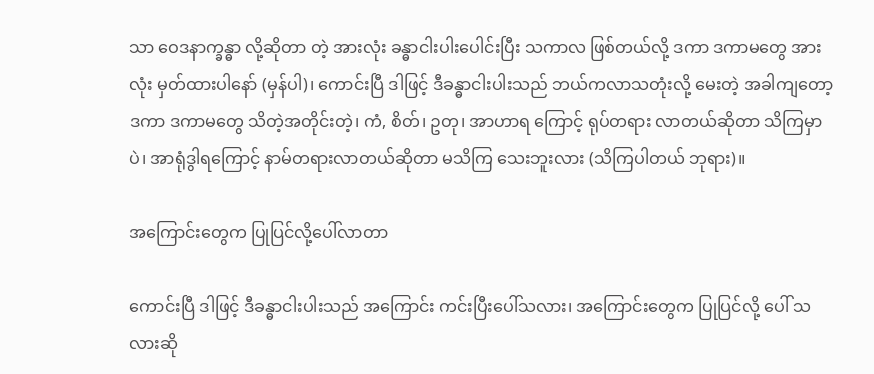သာ ဝေဒနာက္ခန္ဓာ လို့ဆိုတာ တဲ့ အားလုံး ခန္ဓာငါးပါးပေါင်းပြီး သကာလ ဖြစ်တယ်လို့ ဒကာ ဒကာမတွေ အားလုံး မှတ်ထားပါနော် (မှန်ပါ)၊ ကောင်းပြီ ဒါဖြင့် ဒီခန္ဓာငါးပါးသည် ဘယ်ကလာသတုံးလို့ မေးတဲ့ အခါကျတော့ ဒကာ ဒကာမတွေ သိတဲ့အတိုင်းတဲ့၊ ကံ, စိတ်၊ ဥတု၊ အာဟာရ ကြောင့် ရုပ်တရား လာတယ်ဆိုတာ သိကြမှာ ပဲ၊ အာရုံဒွါရကြောင့် နာမ်တရားလာတယ်ဆိုတာ မသိကြ သေးဘူးလား (သိကြပါတယ် ဘုရား)။

အကြောင်းတွေက ပြုပြင်လို့ပေါ်လာတာ

ကောင်းပြီ ဒါဖြင့် ဒီခန္ဓာငါးပါးသည် အကြောင်း ကင်းပြီးပေါ်သလား၊ အကြောင်းတွေက ပြုပြင်လို့ ပေါ် သလားဆို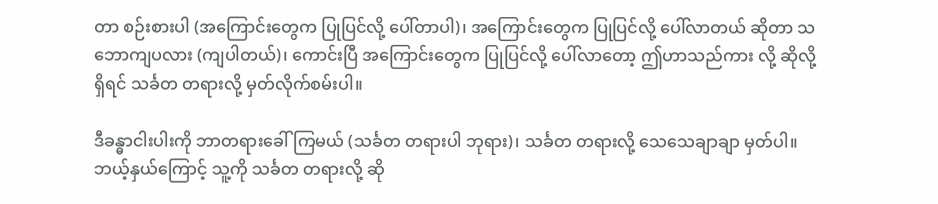တာ စဉ်းစားပါ (အကြောင်းတွေက ပြုပြင်လို့ ပေါ်တာပါ)၊ အကြောင်းတွေက ပြုပြင်လို့ ပေါ်လာတယ် ဆိုတာ သဘောကျပလား (ကျပါတယ်)၊ ကောင်းပြီ အကြောင်းတွေက ပြုပြင်လို့ ပေါ်လာတော့ ဤဟာသည်ကား လို့ ဆိုလို့ရှိရင် သင်္ခတ တရားလို့ မှတ်လိုက်စမ်းပါ။

ဒီခန္ဓာငါးပါးကို ဘာတရားခေါ်ကြမယ် (သင်္ခတ တရားပါ ဘုရား)၊ သင်္ခတ တရားလို့ သေသေချာချာ မှတ်ပါ။ ဘယ့်နှယ်ကြောင့် သူ့ကို သင်္ခတ တရားလို့ ဆို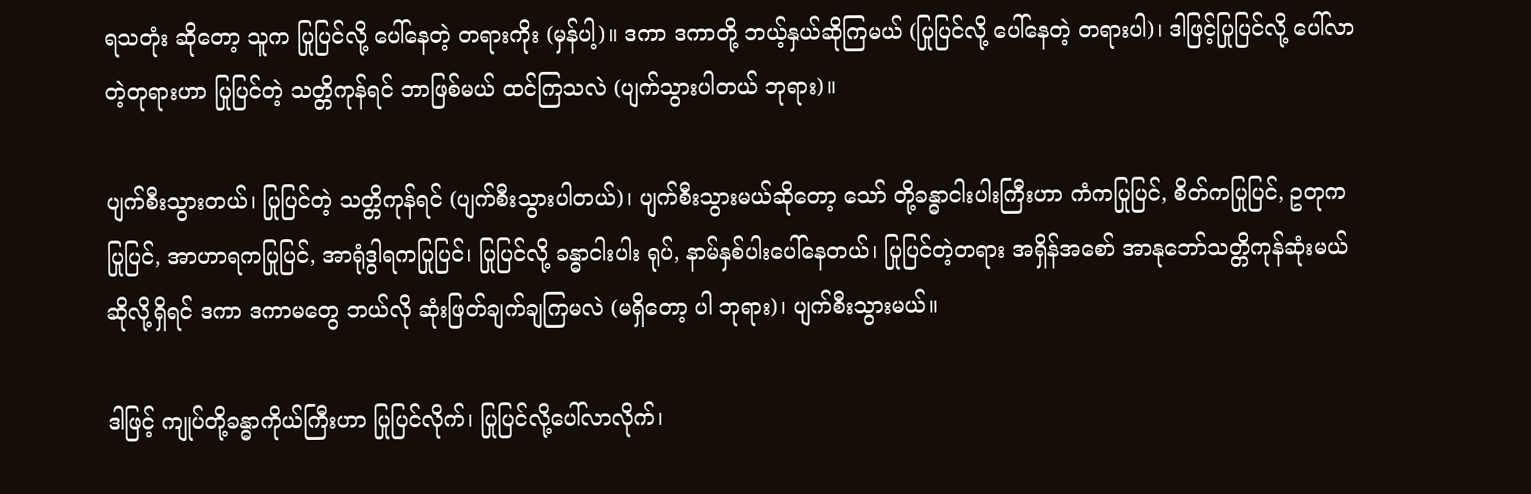ရသတုံး ဆိုတော့ သူက ပြုပြင်လို့ ပေါ်နေတဲ့ တရားကိုး (မှန်ပါ့)။ ဒကာ ဒကာတို့ ဘယ့်နှယ်ဆိုကြမယ် (ပြုပြင်လို့ ပေါ်နေတဲ့ တရားပါ)၊ ဒါဖြင့်ပြုပြင်လို့ ပေါ်လာတဲ့တုရားဟာ ပြုပြင်တဲ့ သတ္တိကုန်ရင် ဘာဖြစ်မယ် ထင်ကြသလဲ (ပျက်သွားပါတယ် ဘုရား)။

ပျက်စီးသွားတယ်၊ ပြုပြင်တဲ့ သတ္တိကုန်ရင် (ပျက်စီးသွားပါတယ်)၊ ပျက်စီးသွားမယ်ဆိုတော့ သော် တို့ခန္ဓာငါးပါးကြီးဟာ ကံကပြုပြင်, စိတ်ကပြုပြင်, ဥတုက ပြုပြင်, အာဟာရကပြုပြင်, အာရုံဒွါရကပြုပြင်၊ ပြုပြင်လို့ ခန္ဓာငါးပါး ရုပ်, နာမ်နှစ်ပါးပေါ်နေတယ်၊ ပြုပြင်တဲ့တရား အရှိန်အစော် အာနုဘော်သတ္တိကုန်ဆုံးမယ် ဆိုလို့ရှိရင် ဒကာ ဒကာမတွေ ဘယ်လို ဆုံးဖြတ်ချက်ချကြမလဲ (မရှိတော့ ပါ ဘုရား)၊ ပျက်စီးသွားမယ်။

ဒါဖြင့် ကျုပ်တို့ခန္ဓာကိုယ်ကြီးဟာ ပြုပြင်လိုက်၊ ပြုပြင်လို့ပေါ်လာလိုက်၊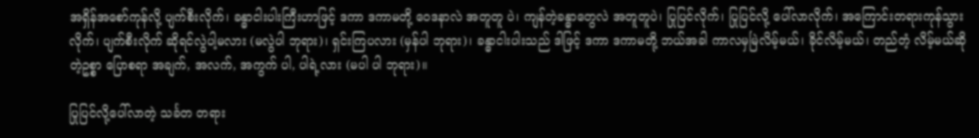အရှိန်အစော်ကုန်လို့ ပျက်စီးလိုက်၊ ခန္ဓာငါးပါးကြီးဟာဖြင့် ဒကာ ဒကာမတို့ ဝေဒနာလဲ အတူတူ ပဲ၊ ကျန်တဲ့ခန္ဓာတွေလဲ အတူတူပဲ၊ ပြုပြင်လိုက်၊ ပြုပြင်လို့ ပေါ်လာလိုက်၊ အကြောင်းတရားကုန်သွားလိုက်၊ ပျက်စီးလိုက် ဆိုရင်လွဲပါ့မလား (မလွဲပါ ဘုရား)၊ ရှင်းကြပလား (မှန်ပါ ဘုရား)၊ ခန္ဓာငါးပါးသည် ဒါဖြင့် ဒကာ ဒကာမတို့ ဘယ်အခါ ကာလမှမြဲလိမ့်မယ်၊ ခိုင်လိမ့်မယ်၊ တည်တံ့ လိမ့်မယ်ဆိုတဲ့ဥစ္စာ ပြောစရာ အချက်, အလက်, အကွက် ပါ, ပါရဲ့လား (မပါ ပါ ဘုရား)။

ပြုပြင်လို့ပေါ်လာတဲ့ သင်္ခတ တရား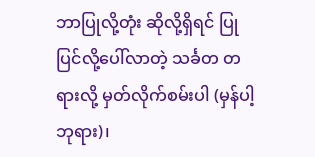ဘာပြုလို့တုံး ဆိုလို့ရှိရင် ပြုပြင်လို့ပေါ်လာတဲ့ သင်္ခတ တရားလို့ မှတ်လိုက်စမ်းပါ (မှန်ပါ့ ဘုရား)၊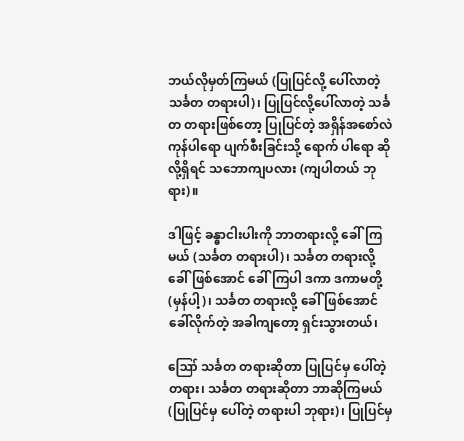ဘယ်လိုမှတ်ကြမယ် (ပြုပြင်လို့ ပေါ်လာတဲ့သင်္ခတ တရားပါ)၊ ပြုပြင်လို့ပေါ်လာတဲ့ သင်္ခတ တရားဖြစ်တော့ ပြုပြင်တဲ့ အရှိန်အစော်လဲ ကုန်ပါရော ပျက်စီးခြင်းသို့ ရောက် ပါရော ဆိုလို့ရှိရင် သဘောကျပလား (ကျပါတယ် ဘုရား)။

ဒါဖြင့် ခန္ဓာငါးပါးကို ဘာတရားလို့ ခေါ်ကြမယ် (သင်္ခတ တရားပါ)၊ သင်္ခတ တရားလို့ ခေါ်ဖြစ်အောင် ခေါ်ကြပါ ဒကာ ဒကာမတို့ (မှန်ပါ့)၊ သင်္ခတ တရားလို့ ခေါ်ဖြစ်အောင် ခေါ်လိုက်တဲ့ အခါကျတော့ ရှင်းသွားတယ်၊

ဪ သင်္ခတ တရားဆိုတာ ပြုပြင်မှ ပေါ်တဲ့တရား၊ သင်္ခတ တရားဆိုတာ ဘာဆိုကြမယ် (ပြုပြင်မှ ပေါ်တဲ့ တရားပါ ဘုရား)၊ ပြုပြင်မှ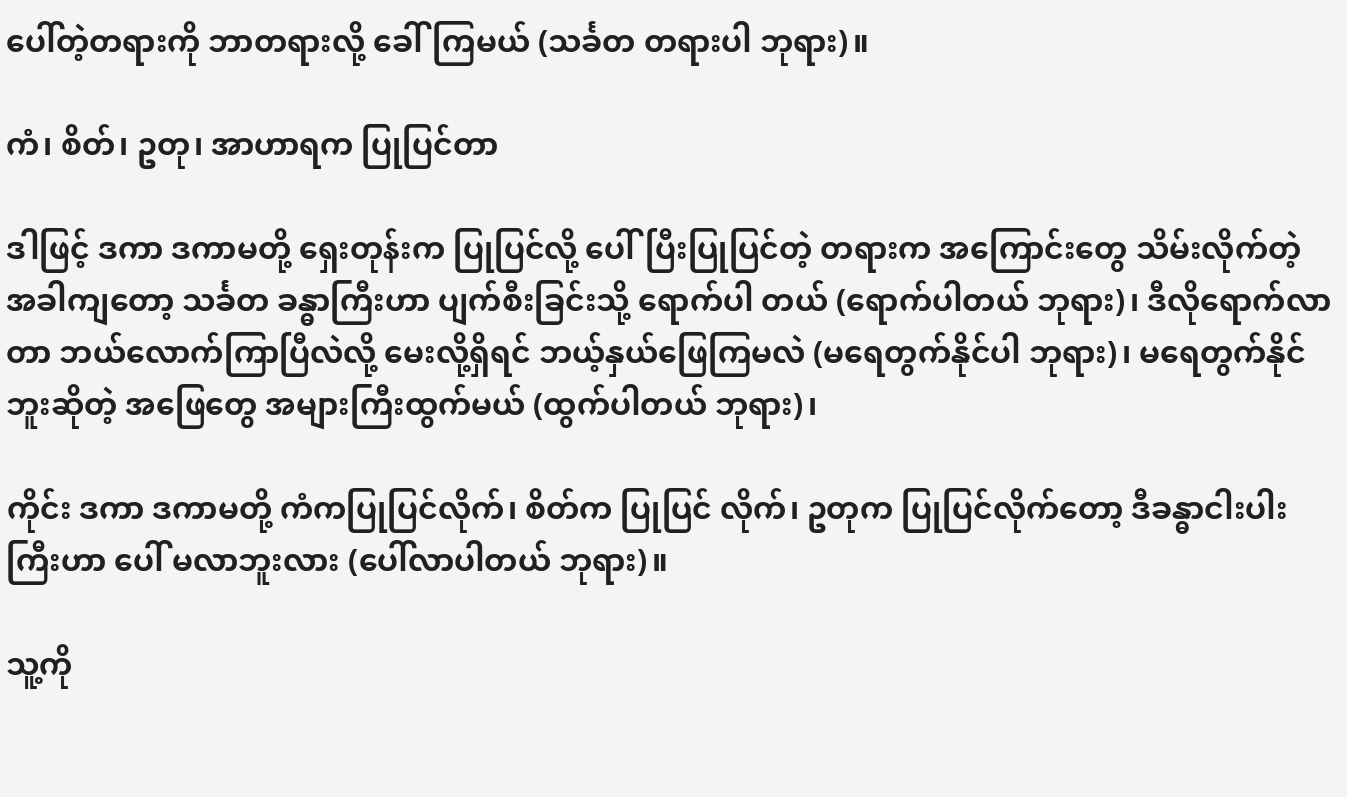ပေါ်တဲ့တရားကို ဘာတရားလို့ ခေါ်ကြမယ် (သင်္ခတ တရားပါ ဘုရား)။

ကံ၊ စိတ်၊ ဥတု၊ အာဟာရက ပြုပြင်တာ

ဒါဖြင့် ဒကာ ဒကာမတို့ ရှေးတုန်းက ပြုပြင်လို့ ပေါ်ပြီးပြုပြင်တဲ့ တရားက အကြောင်းတွေ သိမ်းလိုက်တဲ့ အခါကျတော့ သင်္ခတ ခန္ဓာကြီးဟာ ပျက်စီးခြင်းသို့ ရောက်ပါ တယ် (ရောက်ပါတယ် ဘုရား)၊ ဒီလိုရောက်လာတာ ဘယ်လောက်ကြာပြီလဲလို့ မေးလို့ရှိရင် ဘယ့်နှယ်ဖြေကြမလဲ (မရေတွက်နိုင်ပါ ဘုရား)၊ မရေတွက်နိုင်ဘူးဆိုတဲ့ အဖြေတွေ အများကြီးထွက်မယ် (ထွက်ပါတယ် ဘုရား)၊

ကိုင်း ဒကာ ဒကာမတို့ ကံကပြုပြင်လိုက်၊ စိတ်က ပြုပြင် လိုက်၊ ဥတုက ပြုပြင်လိုက်တော့ ဒီခန္ဓာငါးပါးကြီးဟာ ပေါ် မလာဘူးလား (ပေါ်လာပါတယ် ဘုရား)။

သူ့ကို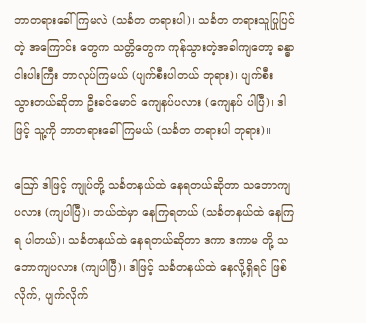ဘာတရားခေါ်ကြမလဲ (သင်္ခတ တရားပါ)၊ သင်္ခတ တရားသူပြုပြင်တဲ့ အကြောင်း တွေက သတ္တိတွေက ကုန်သွားတဲ့အခါကျတော့ ခန္ဓာငါးပါးကြီး ဘာလုပ်ကြမယ် (ပျက်စီးပါတယ် ဘုရား)၊ ပျက်စီး သွားတယ်ဆိုတာ ဦးခင်မောင် ကျေနပ်ပလား (ကျေနပ် ပါပြီ)၊ ဒါဖြင့် သူ့ကို ဘာတရားခေါ်ကြမယ် (သင်္ခတ တရားပါ ဘုရား)။

ဪ ဒါဖြင့် ကျုပ်တို့ သင်္ခတနယ်ထဲ နေရတယ်ဆိုတာ သဘောကျပလား (ကျပါပြီ)၊ ဘယ်ထဲမှာ နေကြရတယ် (သင်္ခတနယ်ထဲ နေကြရ ပါတယ်)၊ သင်္ခတနယ်ထဲ နေရတယ်ဆိုတာ ဒကာ ဒကာမ တို့ သဘောကျပလား (ကျပါပြီ)၊ ဒါဖြင့် သင်္ခတနယ်ထဲ နေလို့ရှိရင် ဖြစ်လိုက်, ပျက်လိုက်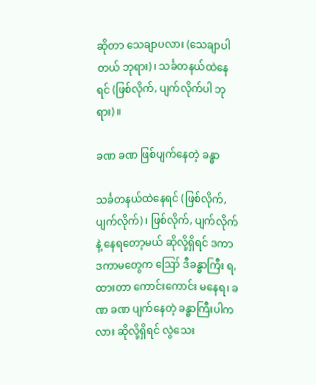ဆိုတာ သေချာပလား (သေချာပါတယ် ဘုရား)၊ သင်္ခတနယ်ထဲနေရင် (ဖြစ်လိုက်, ပျက်လိုက်ပါ ဘုရား)။

ခဏ ခဏ ဖြစ်ပျက်နေတဲ့ ခန္ဓာ

သင်္ခတနယ်ထဲနေရင် (ဖြစ်လိုက်, ပျက်လိုက်)၊ ဖြစ်လိုက်, ပျက်လိုက်နဲ့ နေရတော့မယ် ဆိုလို့ရှိရင် ဒကာ ဒကာမတွေက ဪ ဒီခန္ဓာကြီး ရ, ထားတာ ကောင်းကောင်း မနေရ၊ ခဏ ခဏ ပျက်နေတဲ့ ခန္ဓာကြီးပါကလား ဆိုလို့ရှိရင် လွဲသေး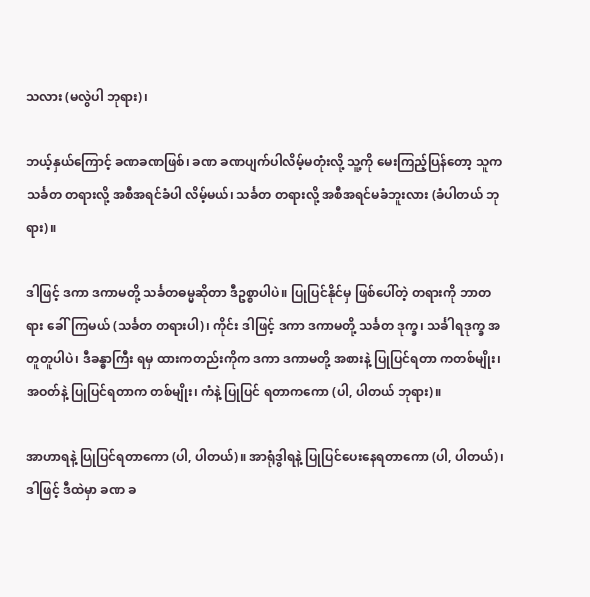သလား (မလွဲပါ ဘုရား)၊

ဘယ့်နှယ်ကြောင့် ခဏခဏဖြစ်၊ ခဏ ခဏပျက်ပါလိမ့်မတုံးလို့ သူ့ကို မေးကြည့်ပြန်တော့ သူက သင်္ခတ တရားလို့ အစီအရင်ခံပါ လိမ့်မယ်၊ သင်္ခတ တရားလို့ အစီအရင်မခံဘူးလား (ခံပါတယ် ဘုရား)။

ဒါဖြင့် ဒကာ ဒကာမတို့ သင်္ခတဓမ္မဆိုတာ ဒီဥစ္စာပါပဲ။ ပြုပြင်နိုင်မှ ဖြစ်ပေါ်တဲ့ တရားကို ဘာတရား ခေါ်ကြမယ် (သင်္ခတ တရားပါ)၊ ကိုင်း ဒါဖြင့် ဒကာ ဒကာမတို့ သင်္ခတ ဒုက္ခ၊ သင်္ခါရဒုက္ခ အတူတူပါပဲ၊ ဒီခန္ဓာကြီး ရမှ ထားကတည်းကိုက ဒကာ ဒကာမတို့ အစားနဲ့ ပြုပြင်ရတာ ကတစ်မျိုး၊ အဝတ်နဲ့ ပြုပြင်ရတာက တစ်မျိုး၊ ကံနဲ့ ပြုပြင် ရတာကကော (ပါ, ပါတယ် ဘုရား)။

အာဟာရနဲ့ ပြုပြင်ရတာကော (ပါ, ပါတယ်)။ အာရုံဒွါရနဲ့ ပြုပြင်ပေးနေရတာကော (ပါ, ပါတယ်)၊ ဒါဖြင့် ဒီထဲမှာ ခဏ ခ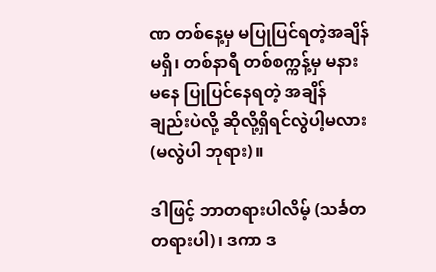ဏ တစ်နေ့မှ မပြုပြင်ရတဲ့အချိန် မရှိ၊ တစ်နာရီ တစ်စက္ကန့်မှ မနားမနေ ပြုပြင်နေရတဲ့ အချိန် ချည်းပဲလို့ ဆိုလို့ရှိရင်လွဲပါ့မလား (မလွဲပါ ဘုရား)။

ဒါဖြင့် ဘာတရားပါလိမ့် (သင်္ခတ တရားပါ)၊ ဒကာ ဒ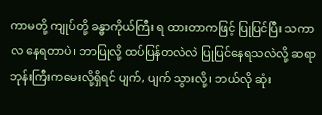ကာမတို့ ကျုပ်တို့ ခန္ဓာကိုယ်ကြီး ရ ထားတာကဖြင့် ပြုပြင်ပြီး သကာလ နေရတာပဲ၊ ဘာပြုလို့ ထပ်ပြန်တလဲလဲ ပြုပြင်နေရသလဲလို့ ဆရာဘုန်းကြီးကမေးလို့ရှိရင် ပျက်, ပျက် သွားလို့၊ ဘယ်လို ဆုံး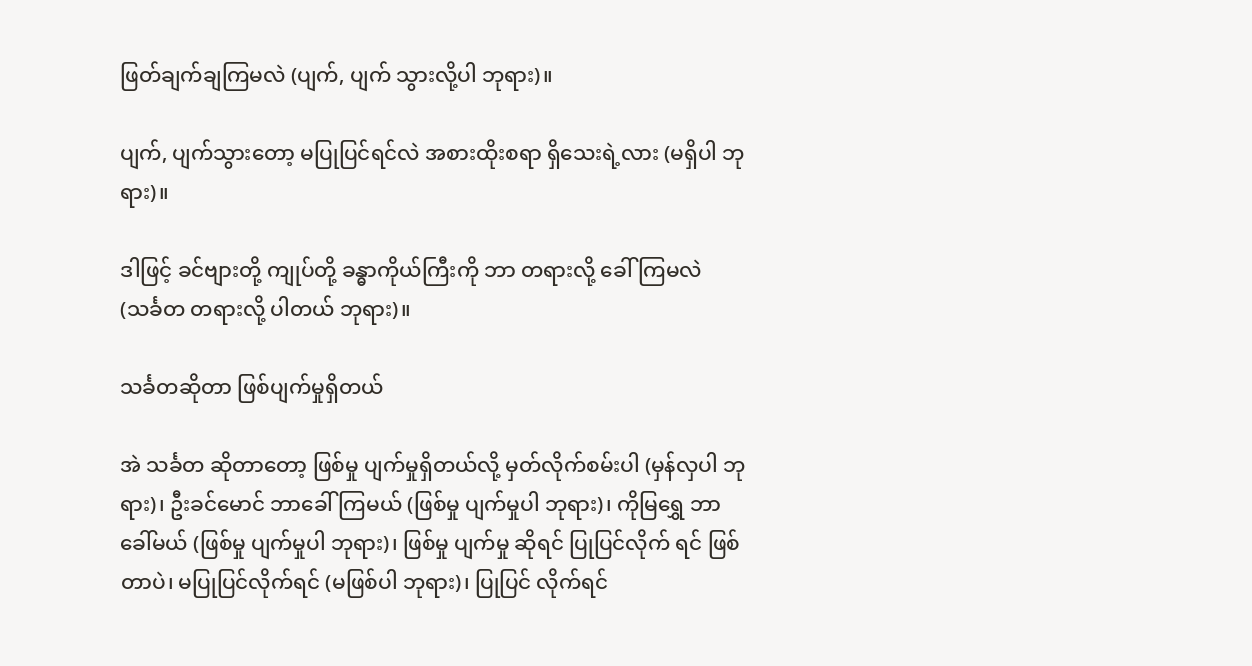ဖြတ်ချက်ချကြမလဲ (ပျက်, ပျက် သွားလို့ပါ ဘုရား)။

ပျက်, ပျက်သွားတော့ မပြုပြင်ရင်လဲ အစားထိုးစရာ ရှိသေးရဲ့လား (မရှိပါ ဘုရား)။

ဒါဖြင့် ခင်ဗျားတို့ ကျုပ်တို့ ခန္ဓာကိုယ်ကြီးကို ဘာ တရားလို့ ခေါ်ကြမလဲ (သင်္ခတ တရားလို့ ပါတယ် ဘုရား)။

သင်္ခတဆိုတာ ဖြစ်ပျက်မှုရှိတယ်

အဲ သင်္ခတ ဆိုတာတော့ ဖြစ်မှု ပျက်မှုရှိတယ်လို့ မှတ်လိုက်စမ်းပါ (မှန်လှပါ ဘုရား)၊ ဦးခင်မောင် ဘာခေါ် ကြမယ် (ဖြစ်မှု ပျက်မှုပါ ဘုရား)၊ ကိုမြရွှေ ဘာခေါ်မယ် (ဖြစ်မှု ပျက်မှုပါ ဘုရား)၊ ဖြစ်မှု ပျက်မှု ဆိုရင် ပြုပြင်လိုက် ရင် ဖြစ်တာပဲ၊ မပြုပြင်လိုက်ရင် (မဖြစ်ပါ ဘုရား)၊ ပြုပြင် လိုက်ရင်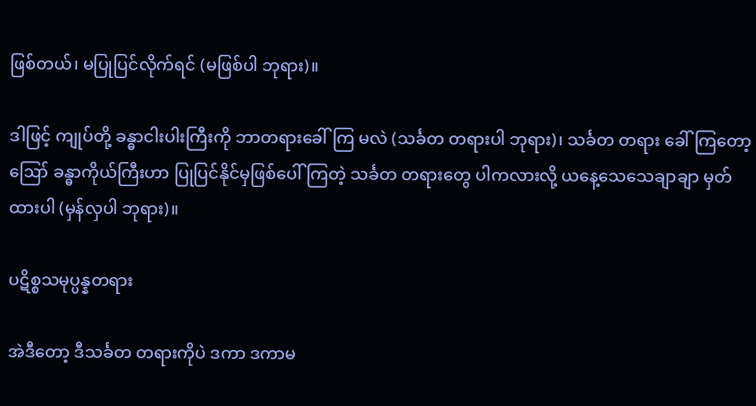ဖြစ်တယ်၊ မပြုပြင်လိုက်ရင် (မဖြစ်ပါ ဘုရား)။

ဒါဖြင့် ကျုပ်တို့ ခန္ဓာငါးပါးကြီးကို ဘာတရားခေါ်ကြ မလဲ (သင်္ခတ တရားပါ ဘုရား)၊ သင်္ခတ တရား ခေါ်ကြတော့ ဪ ခန္ဓာကိုယ်ကြီးဟာ ပြုပြင်နိုင်မှဖြစ်ပေါ်ကြတဲ့ သင်္ခတ တရားတွေ ပါကလားလို့ ယနေ့သေသေချာချာ မှတ်ထားပါ (မှန်လှပါ ဘုရား)။

ပဋိစ္စသမုပ္ပန္နတရား

အဲဒီတော့ ဒီသင်္ခတ တရားကိုပဲ ဒကာ ဒကာမ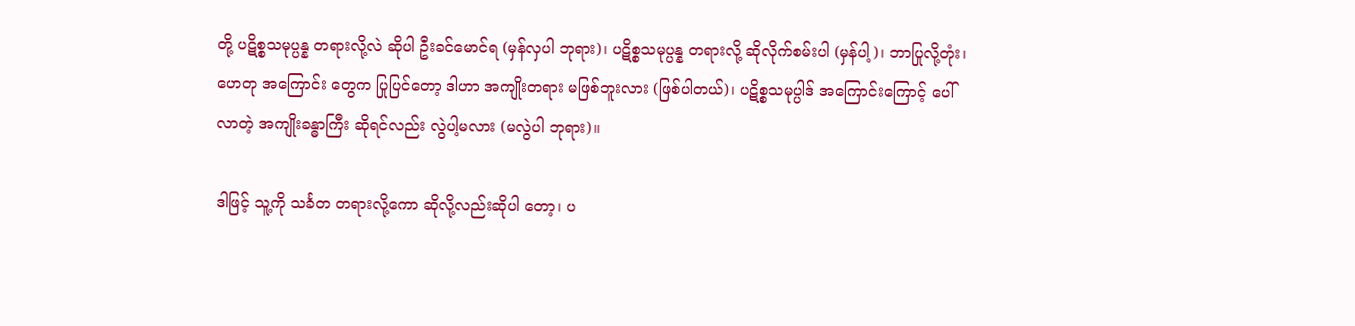တို့ ပဋိစ္စသမုပ္ပန္န တရားလို့လဲ ဆိုပါ ဦးခင်မောင်ရ (မှန်လှပါ ဘုရား)၊ ပဋိစ္စသမုပ္ပန္န တရားလို့ ဆိုလိုက်စမ်းပါ (မှန်ပါ့)၊ ဘာပြုလို့တုံး၊ ဟေတု အကြောင်း တွေက ပြုပြင်တော့ ဒါဟာ အကျိုးတရား မဖြစ်ဘူးလား (ဖြစ်ပါတယ်)၊ ပဋိစ္စသမုပ္ပါဒ် အကြောင်းကြောင့် ပေါ်လာတဲ့ အကျိုးခန္ဓာကြီး ဆိုရင်လည်း လွဲပါ့မလား (မလွဲပါ ဘုရား)။

ဒါဖြင့် သူ့ကို သင်္ခတ တရားလို့ကော ဆိုလို့လည်းဆိုပါ တော့၊ ပ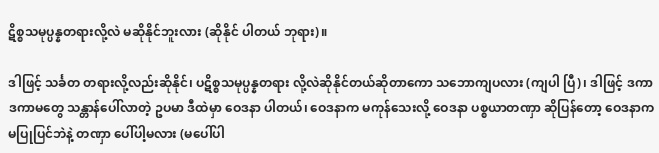ဋိစ္စသမုပ္ပန္နတရားလို့လဲ မဆိုနိုင်ဘူးလား (ဆိုနိုင် ပါတယ် ဘုရား)။

ဒါဖြင့် သင်္ခတ တရားလို့လည်းဆိုနိုင်၊ ပဋိစ္စသမုပ္ပန္နတရား လို့လဲဆိုနိုင်တယ်ဆိုတာကော သဘောကျပလား (ကျပါ ပြီ)၊ ဒါဖြင့် ဒကာ ဒကာမတွေ သန္တာန်ပေါ်လာတဲ့ ဥပမာ ဒီထဲမှာ ဝေဒနာ ပါတယ်၊ ဝေဒနာက မကုန်သေးလို့ ဝေဒနာ ပစ္စယာတဏှာ ဆိုပြန်တော့ ဝေဒနာက မပြုပြင်ဘဲနဲ့ တဏှာ ပေါ်ပါ့မလား (မပေါ်ပါ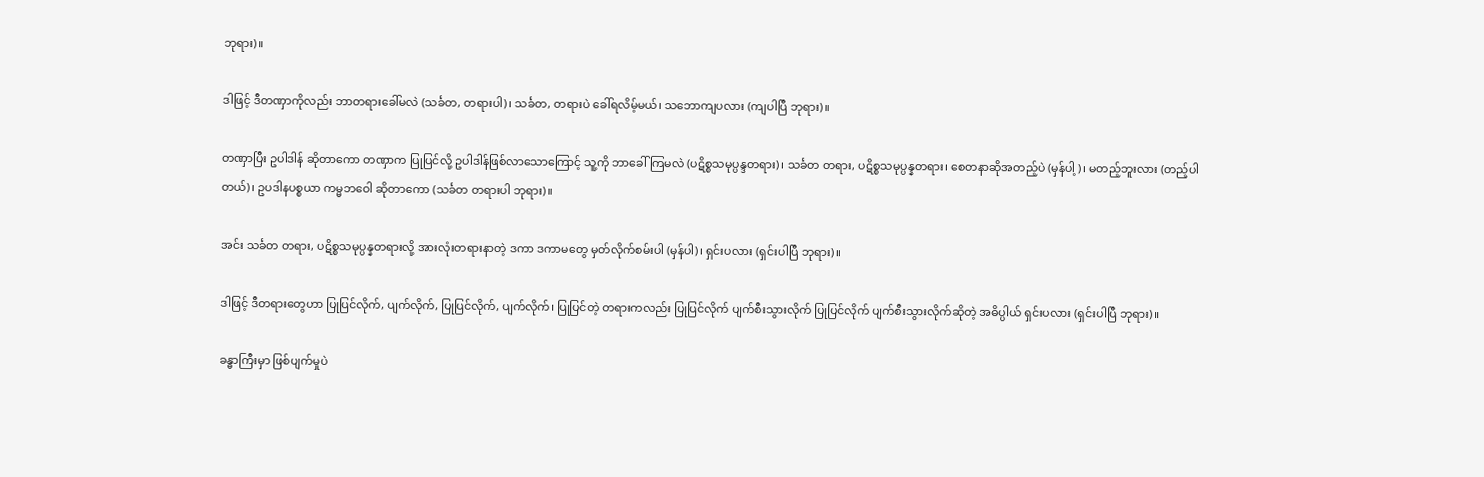ဘုရား)။

ဒါဖြင့် ဒီတဏှာကိုလည်း ဘာတရားခေါ်မလဲ (သင်္ခတ, တရားပါ)၊ သင်္ခတ, တရားပဲ ခေါ်ရလိမ့်မယ်၊ သဘောကျပလား (ကျပါပြီ ဘုရား)။

တဏှာပြီး ဥပါဒါန် ဆိုတာကော တဏှာက ပြုပြင်လို့ ဥပါဒါန်ဖြစ်လာသောကြောင့် သူ့ကို ဘာခေါ်ကြမလဲ (ပဋိစ္စသမုပ္ပန္ဒတရား)၊ သင်္ခတ တရား, ပဋိစ္စသမုပ္ပန္နတရား၊ စေတနာဆိုအတည့်ပဲ (မှန်ပါ့)၊ မတည့်ဘူးလား (တည့်ပါတယ်)၊ ဥပဒါနပစ္စယာ ကမ္မဘဝေါ ဆိုတာကော (သင်္ခတ တရားပါ ဘုရား)။

အင်း သင်္ခတ တရား, ပဋိစ္စသမုပ္ပန္နတရားလို့ အားလုံးတရားနာတဲ့ ဒကာ ဒကာမတွေ မှတ်လိုက်စမ်းပါ (မှန်ပါ)၊ ရှင်းပလား (ရှင်းပါပြီ ဘုရား)။

ဒါဖြင့် ဒီတရားတွေဟာ ပြုပြင်လိုက်, ပျက်လိုက်, ပြုပြင်လိုက်, ပျက်လိုက်၊ ပြုပြင်တဲ့ တရားကလည်း ပြုပြင်လိုက် ပျက်စီးသွားလိုက် ပြုပြင်လိုက် ပျက်စီးသွားလိုက်ဆိုတဲ့ အဓိပ္ပါယ် ရှင်းပလား (ရှင်းပါပြီ ဘုရား)။

ခန္ဓာကြီးမှာ ဖြစ်ပျက်မှုပဲ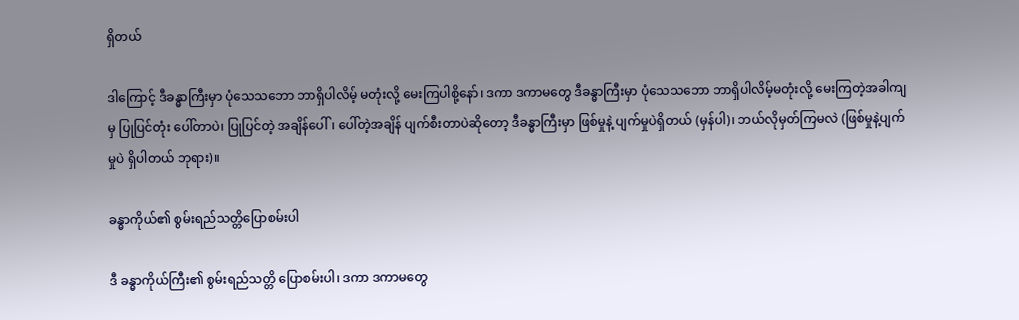ရှိတယ်

ဒါကြောင့် ဒီခန္ဓာကြီးမှာ ပုံသေသဘော ဘာရှိပါလိမ့် မတုံးလို့ မေးကြပါစို့နော်၊ ဒကာ ဒကာမတွေ ဒီခန္ဓာကြီးမှာ ပုံသေသဘော ဘာရှိပါလိမ့်မတုံးလို့ မေးကြတဲ့အခါကျမှ ပြုပြင်တုံး ပေါ်တာပဲ၊ ပြုပြင်တဲ့ အချိန်ပေါ်၊ ပေါ်တဲ့အချိန် ပျက်စီးတာပဲဆိုတော့ ဒီခန္ဓာကြီးမှာ ဖြစ်မှုနဲ့ ပျက်မှုပဲရှိတယ် (မှန်ပါ)၊ ဘယ်လိုမှတ်ကြမလဲ (ဖြစ်မှုနဲ့ပျက်မှုပဲ ရှိပါတယ် ဘုရား)။

ခန္ဓာကိုယ်၏ စွမ်းရည်သတ္တိပြောစမ်းပါ

ဒီ ခန္ဓာကိုယ်ကြီး၏ စွမ်းရည်သတ္တိ ပြောစမ်းပါ၊ ဒကာ ဒကာမတွေ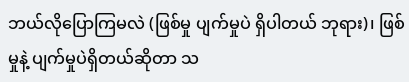ဘယ်လိုပြောကြမလဲ (ဖြစ်မှု ပျက်မှုပဲ ရှိပါတယ် ဘုရား)၊ ဖြစ်မှုနဲ့ ပျက်မှုပဲရှိတယ်ဆိုတာ သ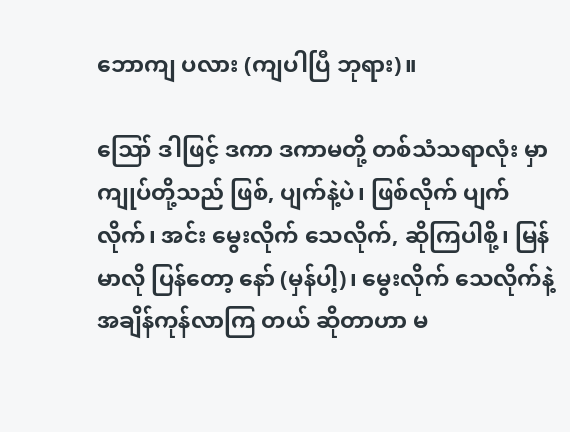ဘောကျ ပလား (ကျပါပြီ ဘုရား)။

ဪ ဒါဖြင့် ဒကာ ဒကာမတို့ တစ်သံသရာလုံး မှာ ကျုပ်တို့သည် ဖြစ်, ပျက်နဲ့ပဲ၊ ဖြစ်လိုက် ပျက်လိုက်၊ အင်း မွေးလိုက် သေလိုက်, ဆိုကြပါစို့၊ မြန်မာလို ပြန်တော့ နော် (မှန်ပါ့)၊ မွေးလိုက် သေလိုက်နဲ့ အချိန်ကုန်လာကြ တယ် ဆိုတာဟာ မ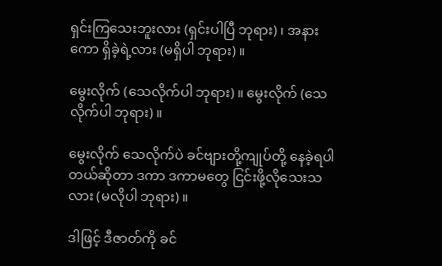ရှင်းကြသေးဘူးလား (ရှင်းပါပြီ ဘုရား)၊ အနားကော ရှိခဲ့ရဲ့လား (မရှိပါ ဘုရား)။

မွေးလိုက် (သေလိုက်ပါ ဘုရား)။ မွေးလိုက် (သေလိုက်ပါ ဘုရား)။

မွေးလိုက် သေလိုက်ပဲ ခင်ဗျားတို့ကျုပ်တို့ နေခဲ့ရပါ တယ်ဆိုတာ ဒကာ ဒကာမတွေ ငြင်းဖို့လိုသေးသလား (မလိုပါ ဘုရား)။

ဒါဖြင့် ဒီဇာတ်ကို ခင်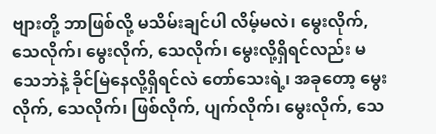ဗျားတို့ ဘာဖြစ်လို့ မသိမ်းချင်ပါ လိမ့်မလဲ၊ မွေးလိုက်, သေလိုက်၊ မွေးလိုက်, သေလိုက်၊ မွေးလို့ရှိရင်လည်း မသေဘဲနဲ့ ခိုင်မြဲနေလို့ရှိရင်လဲ တော်သေးရဲ့၊ အခုတော့ မွေးလိုက်, သေလိုက်၊ ဖြစ်လိုက်, ပျက်လိုက်၊ မွေးလိုက်, သေ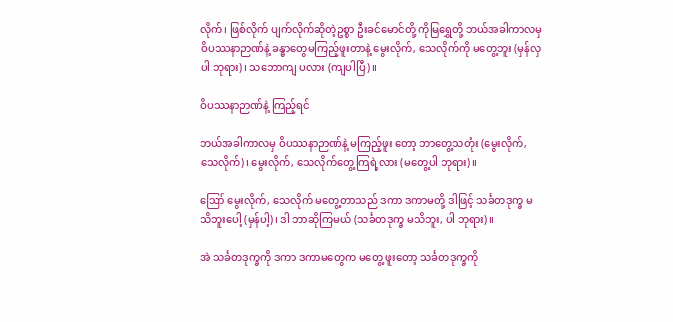လိုက်၊ ဖြစ်လိုက် ပျက်လိုက်ဆိုတဲ့ဥစ္စာ ဦးခင်မောင်တို့ ကိုမြရွှေတို့ ဘယ်အခါကာလမှ ဝိပဿနာဉာဏ်နဲ့ ခန္ဓာတွေမကြည့်ဖူးတာနဲ့ မွေးလိုက်, သေလိုက်ကို မတွေ့ဘူး (မှန်လှပါ ဘုရား)၊ သဘောကျ ပလား (ကျပါပြီ)။

ဝိပဿနာဉာဏ်နဲ့ ကြည့်ရင်

ဘယ်အခါကာလမှ ဝိပဿနာဉာဏ်နဲ့ မကြည့်ဖူး တော့ ဘာတွေ့သတုံး (မွေးလိုက်, သေလိုက်)၊ မွေးလိုက်, သေလိုက်တွေ့ကြရဲ့လား (မတွေ့ပါ ဘုရား)။

ဪ မွေးလိုက်, သေလိုက် မတွေ့တာသည် ဒကာ ဒကာမတို့ ဒါဖြင့် သင်္ခတဒုက္ခ မသိဘူးပေါ့ (မှန်ပါ့)၊ ဒါ ဘာဆိုကြမယ် (သင်္ခတဒုက္ခ မသိဘူး, ပါ ဘုရား)။

အဲ သင်္ခတဒုက္ခကို ဒကာ ဒကာမတွေက မတွေ့ ဖူးတော့ သင်္ခတဒုက္ခကို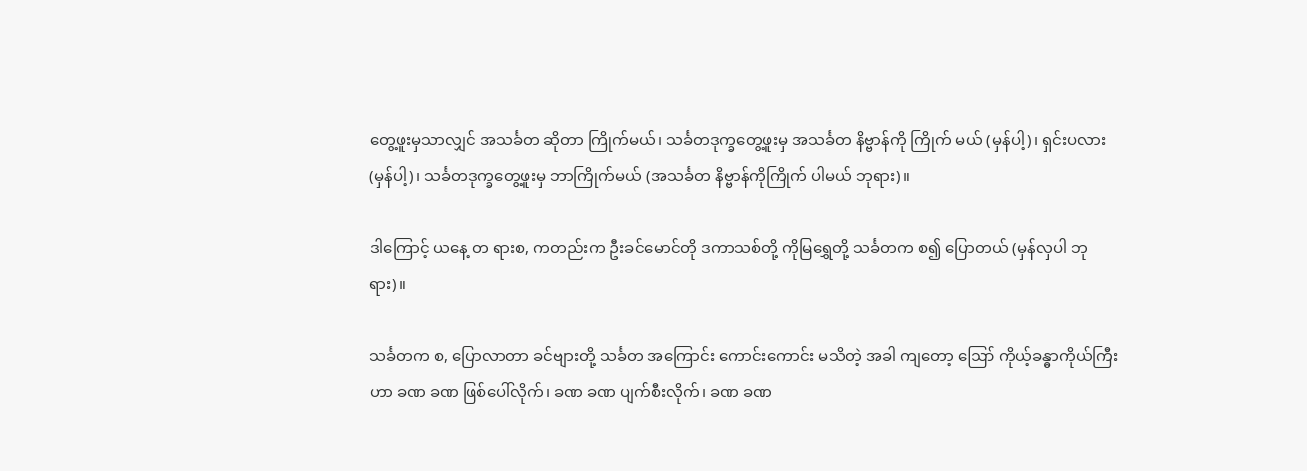တွေ့ဖူးမှသာလျှင် အသင်္ခတ ဆိုတာ ကြိုက်မယ်၊ သင်္ခတဒုက္ခတွေ့ဖူးမှ အသင်္ခတ နိဗ္ဗာန်ကို ကြိုက် မယ် (မှန်ပါ့)၊ ရှင်းပလား (မှန်ပါ့)၊ သင်္ခတဒုက္ခတွေ့ဖူးမှ ဘာကြိုက်မယ် (အသင်္ခတ နိဗ္ဗာန်ကိုကြိုက် ပါမယ် ဘုရား)။

ဒါကြောင့် ယနေ့ တ ရားစ, ကတည်းက ဦးခင်မောင်တို ဒကာသစ်တို့ ကိုမြရွှေတို့ သင်္ခတက စ၍ ပြောတယ် (မှန်လှပါ ဘုရား)။

သင်္ခတက စ, ပြောလာတာ ခင်ဗျားတို့ သင်္ခတ အကြောင်း ကောင်းကောင်း မသိတဲ့ အခါ ကျတော့ ဪ ကိုယ့်ခန္ဓာကိုယ်ကြီးဟာ ခဏ ခဏ ဖြစ်ပေါ်လိုက်၊ ခဏ ခဏ ပျက်စီးလိုက်၊ ခဏ ခဏ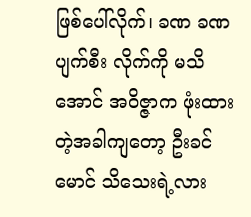ဖြစ်ပေါ်လိုက်၊ ခဏ ခဏ ပျက်စီး လိုက်ကို မသိအောင် အဝိဇ္ဇာက ဖုံးထားတဲ့အခါကျတော့ ဦးခင်မောင် သိသေးရဲ့လား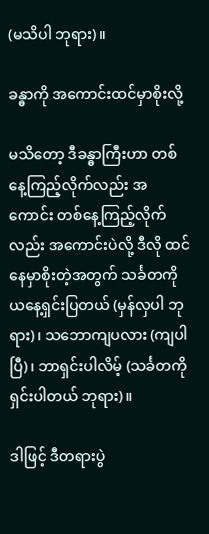(မသိပါ ဘုရား)။

ခန္ဓာကို အကောင်းထင်မှာစိုးလို့

မသိတော့ ဒီခန္ဓာကြီးဟာ တစ်နေ့ကြည့်လိုက်လည်း အကောင်း တစ်နေ့ကြည့်လိုက်လည်း အကောင်းပဲလို့ ဒီလို ထင်နေမှာစိုးတဲ့အတွက် သင်္ခတကို ယနေ့ရှင်းပြတယ် (မှန်လှပါ ဘုရား)၊ သဘောကျပလား (ကျပါပြီ)၊ ဘာရှင်းပါလိမ့် (သင်္ခတကိုရှင်းပါတယ် ဘုရား)။

ဒါဖြင့် ဒီတရားပွဲ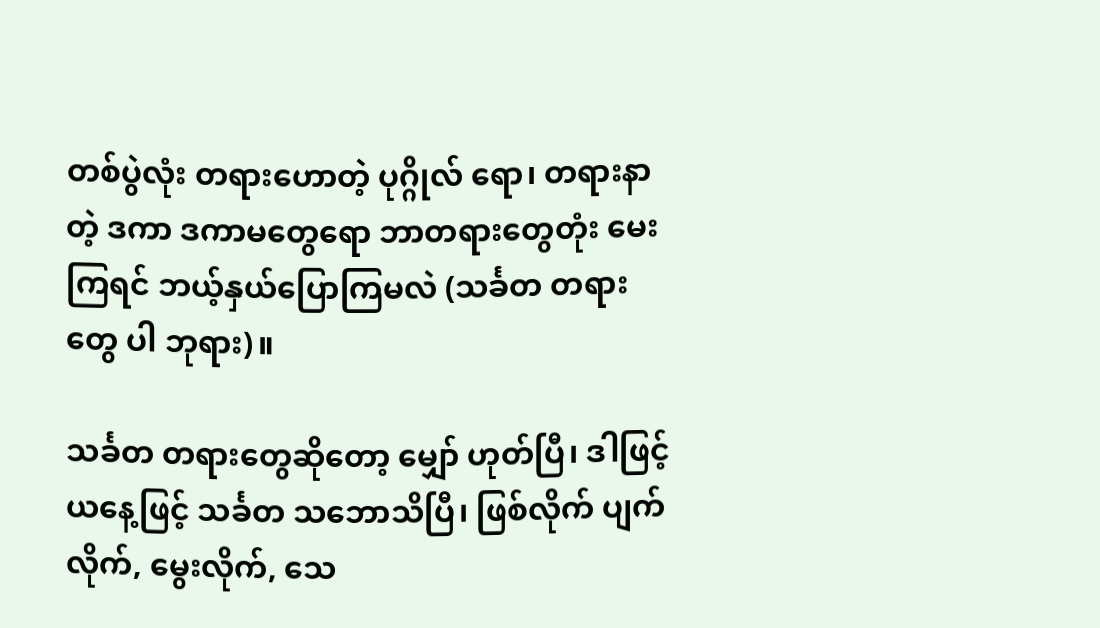တစ်ပွဲလုံး တရားဟောတဲ့ ပုဂ္ဂိုလ် ရော၊ တရားနာတဲ့ ဒကာ ဒကာမတွေရော ဘာတရားတွေတုံး မေးကြရင် ဘယ့်နှယ်ပြောကြမလဲ (သင်္ခတ တရားတွေ ပါ ဘုရား)။

သင်္ခတ တရားတွေဆိုတော့ မျှော် ဟုတ်ပြီ၊ ဒါဖြင့် ယနေ့ဖြင့် သင်္ခတ သဘောသိပြီ၊ ဖြစ်လိုက် ပျက်လိုက်, မွေးလိုက်, သေ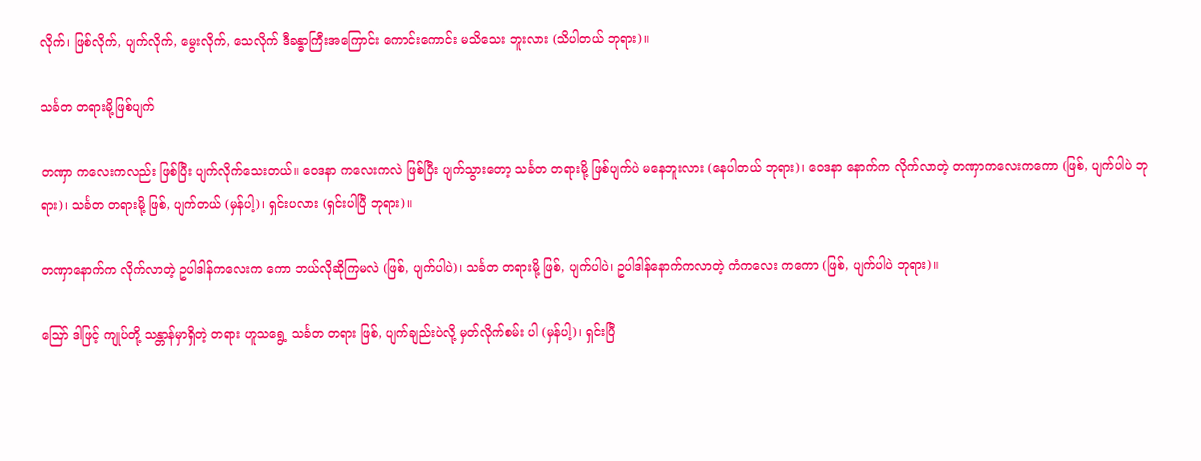လိုက်၊ ဖြစ်လိုက်, ပျက်လိုက်, မွေးလိုက်, သေလိုက် ဒီခန္ဓာကြီးအကြောင်း ကောင်းကောင်း မသိသေး ဘူးလား (သိပါတယ် ဘုရား)။

သင်္ခတ တရားမို့ဖြစ်ပျက်

တဏှာ ကလေးကလည်း ဖြစ်ပြီး ပျက်လိုက်သေးတယ်။ ဝေဒနာ ကလေးကလဲ ဖြစ်ပြီး ပျက်သွားတော့ သင်္ခတ တရားမို့ ဖြစ်ပျက်ပဲ မနေဘူးလား (နေပါတယ် ဘုရား)၊ ဝေဒနာ နောက်က လိုက်လာတဲ့ တဏှာကလေးကကော (ဖြစ်, ပျက်ပါပဲ ဘုရား)၊ သင်္ခတ တရားမို့ ဖြစ်, ပျက်တယ် (မှန်ပါ့)၊ ရှင်းပလား (ရှင်းပါပြီ ဘုရား)။

တဏှာနောက်က လိုက်လာတဲ့ ဥပါဒါန်ကလေးက ကော ဘယ်လိုဆိုကြမလဲ (ဖြစ်, ပျက်ပါပဲ)၊ သင်္ခတ တရားမို့ ဖြစ်, ပျက်ပါပဲ၊ ဥပါဒါန်နောက်ကလာတဲ့ ကံကလေး ကကော (ဖြစ်, ပျက်ပါပဲ ဘုရား)။

ဪ ဒါဖြင့် ကျုပ်တို့ သန္တာန်မှာရှိတဲ့ တရား ဟူသရွေ့ သင်္ခတ တရား ဖြစ်, ပျက်ချည်းပဲလို့ မှတ်လိုက်စမ်း ပါ (မှန်ပါ့)၊ ရှင်းပြီ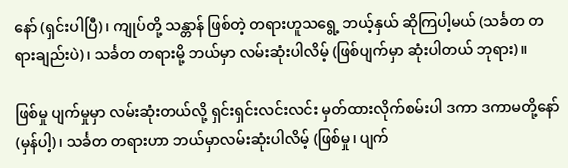နော် (ရှင်းပါပြီ)၊ ကျုပ်တို့ သန္တာန် ဖြစ်တဲ့ တရားဟူသရွေ့ ဘယ့်နှယ် ဆိုကြပါ့မယ် (သင်္ခတ တရားချည်းပဲ)၊ သင်္ခတ တရားမို့ ဘယ်မှာ လမ်းဆုံးပါလိမ့် (ဖြစ်ပျက်မှာ ဆုံးပါတယ် ဘုရား)။

ဖြစ်မှု ပျက်မှုမှာ လမ်းဆုံးတယ်လို့ ရှင်းရှင်းလင်းလင်း မှတ်ထားလိုက်စမ်းပါ ဒကာ ဒကာမတို့နော် (မှန်ပါ့)၊ သင်္ခတ တရားဟာ ဘယ်မှာလမ်းဆုံးပါလိမ့် (ဖြစ်မှု၊ ပျက်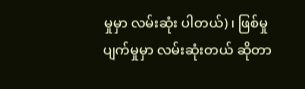မှုမှာ လမ်းဆုံး ပါတယ်)၊ ဖြစ်မှု ပျက်မှုမှာ လမ်းဆုံးတယ် ဆိုတာ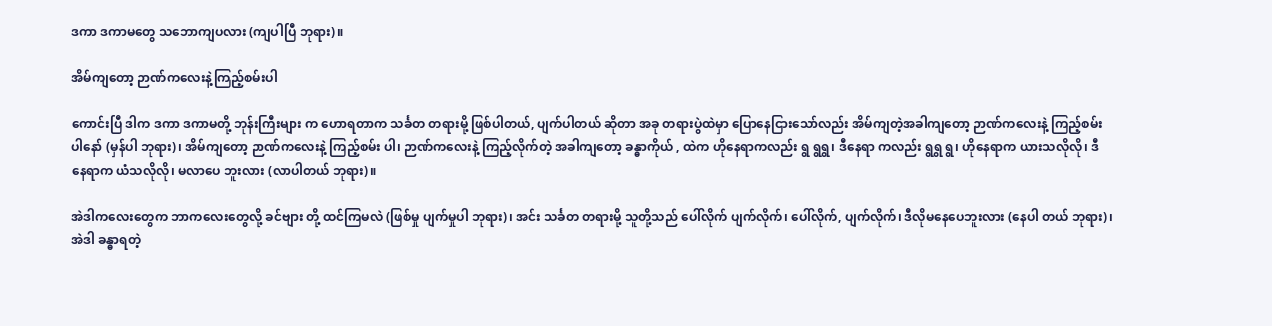ဒကာ ဒကာမတွေ သဘောကျပလား (ကျပါပြီ ဘုရား)။

အိမ်ကျတော့ ဉာဏ်ကလေးနဲ့ကြည့်စမ်းပါ

ကောင်းပြီ ဒါက ဒကာ ဒကာမတို့ ဘုန်းကြီးများ က ဟောရတာက သင်္ခတ တရားမို့ ဖြစ်ပါတယ်, ပျက်ပါတယ် ဆိုတာ အခု တရားပွဲထဲမှာ ပြောနေငြားသော်လည်း အိမ်ကျတဲ့အခါကျတော့ ဉာဏ်ကလေးနဲ့ ကြည့်စမ်းပါနော် (မှန်ပါ ဘုရား)၊ အိမ်ကျတော့ ဉာဏ်ကလေးနဲ့ ကြည့်စမ်း ပါ၊ ဉာဏ်ကလေးနဲ့ ကြည့်လိုက်တဲ့ အခါကျတော့ ခန္ဓာကိုယ် , ထဲက ဟိုနေရာကလည်း ရွ ရွရွ၊ ဒီနေရာ ကလည်း ရွရွ ရွ၊ ဟိုနေရာက ယားသလိုလို၊ ဒီနေရာက ယံသလိုလို၊ မလာပေ ဘူးလား (လာပါတယ် ဘုရား)။

အဲဒါကလေးတွေက ဘာကလေးတွေလို့ ခင်ဗျား တို့ ထင်ကြမလဲ (ဖြစ်မှု ပျက်မှုပါ ဘုရား)၊ အင်း သင်္ခတ တရားမို့ သူတို့သည် ပေါ်လိုက် ပျက်လိုက်၊ ပေါ်လိုက်, ပျက်လိုက်၊ ဒီလိုမနေပေဘူးလား (နေပါ တယ် ဘုရား)၊ အဲဒါ ခန္ဓာရတဲ့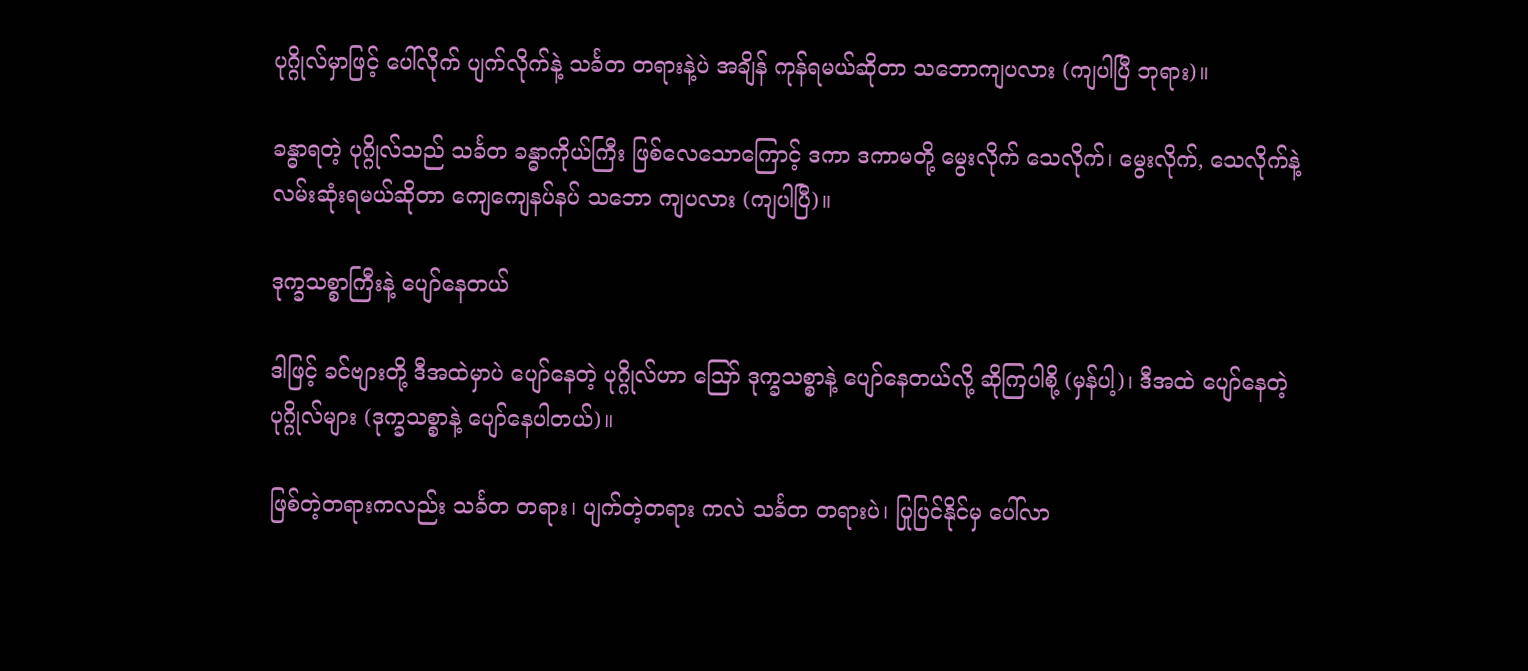ပုဂ္ဂိုလ်မှာဖြင့် ပေါ်လိုက် ပျက်လိုက်နဲ့ သင်္ခတ တရားနဲ့ပဲ အချိန် ကုန်ရမယ်ဆိုတာ သဘောကျပလား (ကျပါပြီ ဘုရား)။

ခန္ဓာရတဲ့ ပုဂ္ဂိုလ်သည် သင်္ခတ ခန္ဓာကိုယ်ကြီး ဖြစ်လေသောကြောင့် ဒကာ ဒကာမတို့ မွေးလိုက် သေလိုက်၊ မွေးလိုက်, သေလိုက်နဲ့ လမ်းဆုံးရမယ်ဆိုတာ ကျေကျေနပ်နပ် သဘော ကျပလား (ကျပါပြီ)။

ဒုက္ခသစ္စာကြီးနဲ့ ပျော်နေတယ်

ဒါဖြင့် ခင်ဗျားတို့ ဒီအထဲမှာပဲ ပျော်နေတဲ့ ပုဂ္ဂိုလ်ဟာ ဪ ဒုက္ခသစ္စာနဲ့ ပျော်နေတယ်လို့ ဆိုကြပါစို့ (မှန်ပါ့)၊ ဒီအထဲ ပျော်နေတဲ့ ပုဂ္ဂိုလ်များ (ဒုက္ခသစ္စာနဲ့ ပျော်နေပါတယ်)။

ဖြစ်တဲ့တရားကလည်း သင်္ခတ တရား၊ ပျက်တဲ့တရား ကလဲ သင်္ခတ တရားပဲ၊ ပြုပြင်နိုင်မှ ပေါ်လာ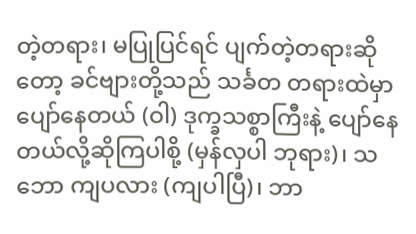တဲ့တရား၊ မပြုပြင်ရင် ပျက်တဲ့တရားဆိုတော့ ခင်ဗျားတို့သည် သင်္ခတ တရားထဲမှာ ပျော်နေတယ် (ဝါ) ဒုက္ခသစ္စာကြီးနဲ့ ပျော်နေတယ်လို့ဆိုကြပါစို့ (မှန်လှပါ ဘုရား)၊ သဘော ကျပလား (ကျပါပြီ)၊ ဘာ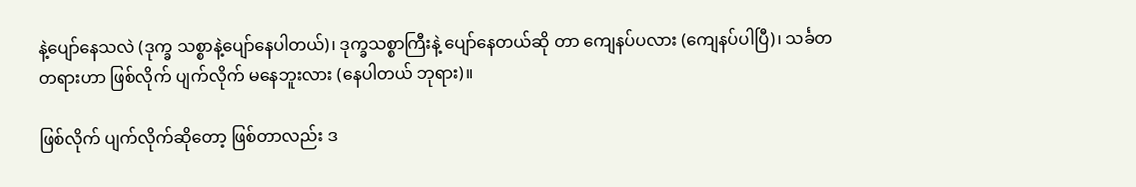နဲ့ပျော်နေသလဲ (ဒုက္ခ သစ္စာနဲ့ပျော်နေပါတယ်)၊ ဒုက္ခသစ္စာကြီးနဲ့ ပျော်နေတယ်ဆို တာ ကျေနပ်ပလား (ကျေနပ်ပါပြီ)၊ သင်္ခတ တရားဟာ ဖြစ်လိုက် ပျက်လိုက် မနေဘူးလား (နေပါတယ် ဘုရား)။

ဖြစ်လိုက် ပျက်လိုက်ဆိုတော့ ဖြစ်တာလည်း ဒ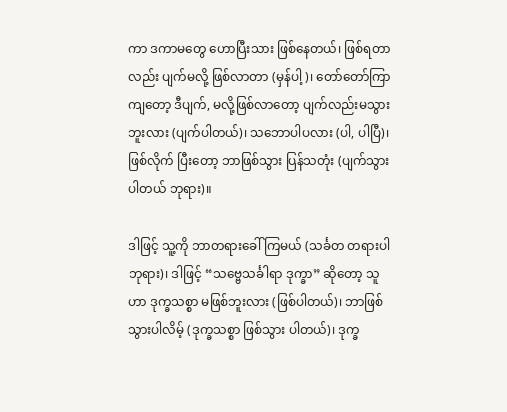ကာ ဒကာမတွေ ဟောပြီးသား ဖြစ်နေတယ်၊ ဖြစ်ရတာလည်း ပျက်မလို့ ဖြစ်လာတာ (မှန်ပါ့)၊ တော်တော်ကြာကျတော့ ဒီပျက်, မလို့ဖြစ်လာတော့ ပျက်လည်းမသွားဘူးလား (ပျက်ပါတယ်)၊ သဘောပါပလား (ပါ, ပါပြီ)၊ ဖြစ်လိုက် ပြီးတော့ ဘာဖြစ်သွား ပြန်သတုံး (ပျက်သွားပါတယ် ဘုရား)။

ဒါဖြင့် သူ့ကို ဘာတရားခေါ်ကြမယ် (သင်္ခတ တရားပါ ဘုရား)၊ ဒါဖြင့် “သဗ္ဗေသင်္ခါရာ ဒုက္ခာ” ဆိုတော့ သူဟာ ဒုက္ခသစ္စာ မဖြစ်ဘူးလား (ဖြစ်ပါတယ်)၊ ဘာဖြစ် သွားပါလိမ့် (ဒုက္ခသစ္စာ ဖြစ်သွား ပါတယ်)၊ ဒုက္ခ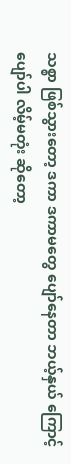သစ္စာ ဖြစ်သွားတော့ ဒကာ ဒကာမတွေ ပျော်နေတာ ဘယ့်နှယ် ကြောင့် ပျော်ပါ လိမ့်မတုံး ဆိုတော့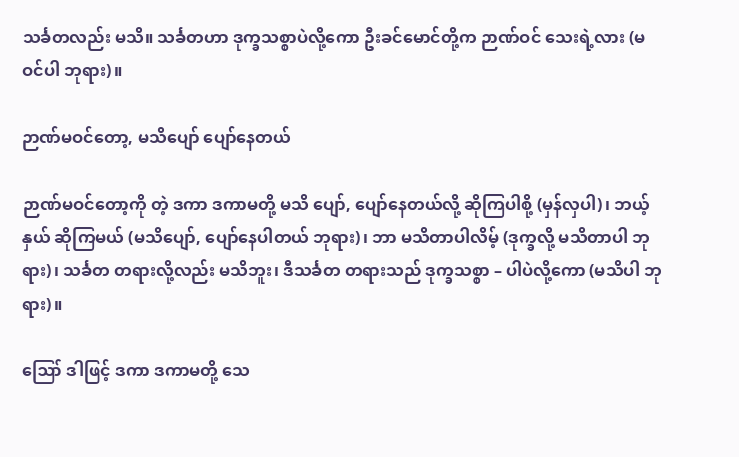သင်္ခတလည်း မသိ။ သင်္ခတဟာ ဒုက္ခသစ္စာပဲလို့ကော ဦးခင်မောင်တို့က ဉာဏ်ဝင် သေးရဲ့လား (မဝင်ပါ ဘုရား)။

ဉာဏ်မဝင်တော့, မသိပျော် ပျော်နေတယ်

ဉာဏ်မဝင်တော့ကို တဲ့ ဒကာ ဒကာမတို့ မသိ ပျော်, ပျော်နေတယ်လို့ ဆိုကြပါစို့ (မှန်လှပါ)၊ ဘယ့်နှယ် ဆိုကြမယ် (မသိပျော်, ပျော်နေပါတယ် ဘုရား)၊ ဘာ မသိတာပါလိမ့် (ဒုက္ခလို့ မသိတာပါ ဘုရား)၊ သင်္ခတ တရားလို့လည်း မသိဘူး၊ ဒီသင်္ခတ တရားသည် ဒုက္ခသစ္စာ – ပါပဲလို့ကော (မသိပါ ဘုရား)။

ဪ ဒါဖြင့် ဒကာ ဒကာမတို့ သေ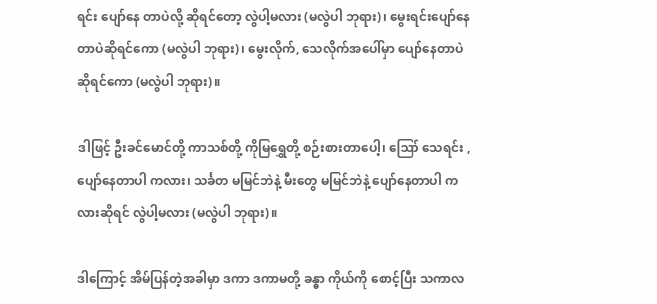ရင်း ပျော်နေ တာပဲလို့ ဆိုရင်တော့ လွဲပါ့မလား (မလွဲပါ ဘုရား)၊ မွေးရင်းပျော်နေတာပဲဆိုရင်ကော (မလွဲပါ ဘုရား)၊ မွေးလိုက်, သေလိုက်အပေါ်မှာ ပျော်နေတာပဲ ဆိုရင်ကော (မလွဲပါ ဘုရား)။

ဒါဖြင့် ဦးခင်မောင်တို့ ကာသစ်တို့ ကိုမြရွှေတို့ စဉ်းစားတာပေါ့၊ ဪ သေရင်း , ပျော်နေတာပါ ကလား၊ သင်္ခတ မမြင်ဘဲနဲ့ မီးတွေ မမြင်ဘဲနဲ့ ပျော်နေတာပါ ကလားဆိုရင် လွဲပါ့မလား (မလွဲပါ ဘုရား)။

ဒါကြောင့် အိမ်ပြန်တဲ့အခါမှာ ဒကာ ဒကာမတို့ ခန္ဓာ ကိုယ်ကို စောင့်ပြီး သကာလ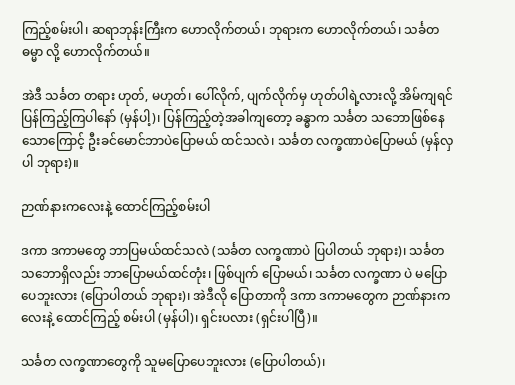ကြည့်စမ်းပါ၊ ဆရာဘုန်းကြီးက ဟောလိုက်တယ်၊ ဘုရားက ဟောလိုက်တယ်၊ သင်္ခတ ဓမ္မာ လို့ ဟောလိုက်တယ်။

အဲဒီ သင်္ခတ တရား ဟုတ်, မဟုတ်၊ ပေါ်လိုက်, ပျက်လိုက်မှ ဟုတ်ပါရဲ့လားလို့ အိမ်ကျရင် ပြန်ကြည့်ကြပါနော် (မှန်ပါ့)၊ ပြန်ကြည့်တဲ့အခါကျတော့ ခန္ဓာက သင်္ခတ သဘောဖြစ်နေသောကြောင့် ဦးခင်မောင်ဘာပဲပြောမယ် ထင်သလဲ၊ သင်္ခတ လက္ခဏာပဲပြောမယ် (မှန်လှပါ ဘုရား)။

ဉာဏ်နားကလေးနဲ့ ထောင်ကြည့်စမ်းပါ

ဒကာ ဒကာမတွေ ဘာပြမယ်ထင်သလဲ (သင်္ခတ လက္ခဏာပဲ ပြပါတယ် ဘုရား)၊ သင်္ခတ သဘောရှိလည်း ဘာပြောမယ်ထင်တုံး၊ ဖြစ်ပျက် ပြောမယ်၊ သင်္ခတ လက္ခဏာ ပဲ မပြောပေဘူးလား (ပြောပါတယ် ဘုရား)၊ အဲဒီလို ပြောတာကို ဒကာ ဒကာမတွေက ဉာဏ်နားကလေးနဲ့ ထောင်ကြည့် စမ်းပါ (မှန်ပါ)၊ ရှင်းပလား (ရှင်းပါပြီ)။

သင်္ခတ လက္ခဏာတွေကို သူမပြောပေဘူးလား (ပြောပါတယ်)၊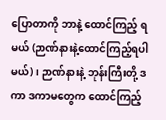ပြောတာကို ဘာနဲ့ ထောင်ကြည့် ရမယ် (ဉာဏ်နားနဲ့ထောင်ကြည့်ရပါမယ်)၊ ဉာဏ်နားနဲ့ ဘုန်းကြီးတို့ ဒကာ ဒကာမတွေက ထောင်ကြည့်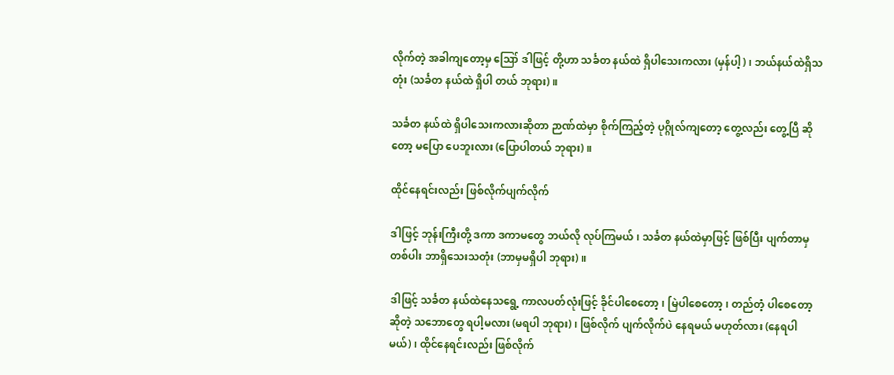လိုက်တဲ့ အခါကျတော့မှ ဪ ဒါဖြင့် တို့ဟာ သင်္ခတ နယ်ထဲ ရှိပါသေးကလား (မှန်ပါ့)၊ ဘယ်နယ်ထဲရှိသတုံး (သင်္ခတ နယ်ထဲ ရှိပါ တယ် ဘုရား)။

သင်္ခတ နယ်ထဲ ရှိပါသေးကလားဆိုတာ ဉာဏ်ထဲမှာ စိုက်ကြည့်တဲ့ ပုဂ္ဂိုလ်ကျတော့ တွေ့လည်း တွေ့ပြီ ဆိုတော့ မပြော ပေဘူးလား (ပြောပါတယ် ဘုရား)။

ထိုင်နေရင်းလည်း ဖြစ်လိုက်ပျက်လိုက်

ဒါဖြင့် ဘုန်းကြီးတို့ ဒကာ ဒကာမတွေ ဘယ်လို လုပ်ကြမယ်၊ သင်္ခတ နယ်ထဲမှာဖြင့် ဖြစ်ပြီး ပျက်တာမှ တစ်ပါး ဘာရှိသေးသတုံး (ဘာမှမရှိပါ ဘုရား)။

ဒါဖြင့် သင်္ခတ နယ်ထဲနေသရွေ့ ကာလပတ်လုံးဖြင့် ခိုင်ပါစေတော့၊ မြဲပါစေတော့၊ တည်တံ့ ပါစေတော့ ဆိုတဲ့ သဘောတွေ ရပါ့မလား (မရပါ ဘုရား)၊ ဖြစ်လိုက် ပျက်လိုက်ပဲ နေရမယ် မဟုတ်လား (နေရပါမယ်)၊ ထိုင်နေရင်းလည်း ဖြစ်လိုက်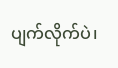ပျက်လိုက်ပဲ၊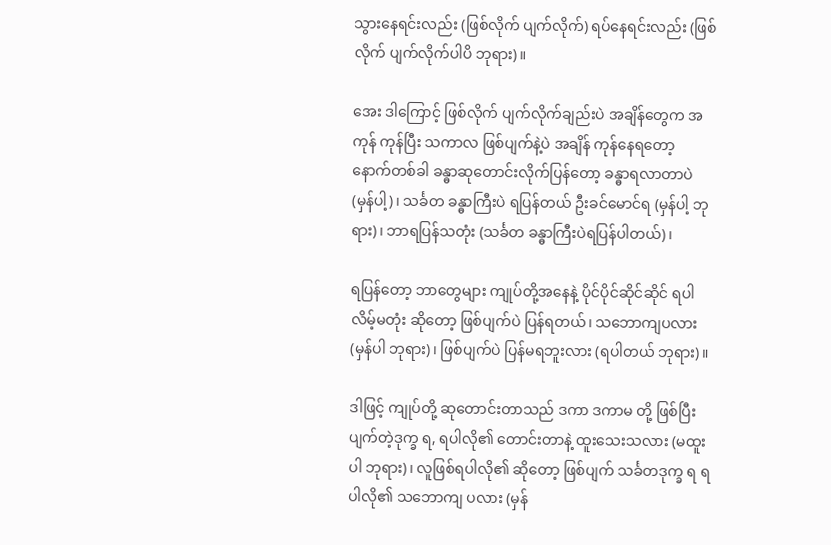သွားနေရင်းလည်း (ဖြစ်လိုက် ပျက်လိုက်) ရပ်နေရင်းလည်း (ဖြစ်လိုက် ပျက်လိုက်ပါပိ ဘုရား)။

အေး ဒါကြောင့် ဖြစ်လိုက် ပျက်လိုက်ချည်းပဲ အချိန်တွေက အကုန် ကုန်ပြီး သကာလ ဖြစ်ပျက်နဲ့ပဲ အချိန် ကုန်နေရတော့ နောက်တစ်ခါ ခန္ဓာဆုတောင်းလိုက်ပြန်တော့ ခန္ဓာရလာတာပဲ (မှန်ပါ့)၊ သင်္ခတ ခန္ဓာကြီးပဲ ရပြန်တယ် ဦးခင်မောင်ရ (မှန်ပါ့ ဘုရား)၊ ဘာရပြန်သတုံး (သင်္ခတ ခန္ဓာကြီးပဲရပြန်ပါတယ်)၊

ရပြန်တော့ ဘာတွေများ ကျုပ်တို့အနေနဲ့ ပိုင်ပိုင်ဆိုင်ဆိုင် ရပါလိမ့်မတုံး ဆိုတော့ ဖြစ်ပျက်ပဲ ပြန်ရတယ်၊ သဘောကျပလား (မှန်ပါ ဘုရား)၊ ဖြစ်ပျက်ပဲ ပြန်မရဘူးလား (ရပါတယ် ဘုရား)။

ဒါဖြင့် ကျုပ်တို့ ဆုတောင်းတာသည် ဒကာ ဒကာမ တို့ ဖြစ်ပြီးပျက်တဲ့ဒုက္ခ ရ, ရပါလို၏ တောင်းတာနဲ့ ထူးသေးသလား (မထူးပါ ဘုရား)၊ လူဖြစ်ရပါလို၏ ဆိုတော့ ဖြစ်ပျက် သင်္ခတဒုက္ခ ရ ရပါလို၏ သဘောကျ ပလား (မှန်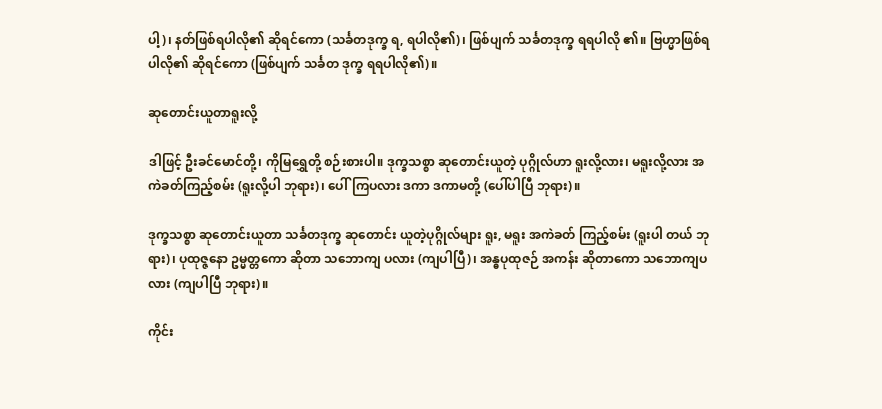ပါ့)၊ နတ်ဖြစ်ရပါလို၏ ဆိုရင်ကော (သင်္ခတဒုက္ခ ရ, ရပါလို၏)၊ ဖြစ်ပျက် သင်္ခတဒုက္ခ ရရပါလို ၏။ ဗြဟ္မာဖြစ်ရပါလို၏ ဆိုရင်ကော (ဖြစ်ပျက် သင်္ခတ ဒုက္ခ ရရပါလို၏)။

ဆုတောင်းယူတာရူးလို့

ဒါဖြင့် ဦးခင်မောင်တို့၊ ကိုမြရွှေတို့ စဉ်းစားပါ။ ဒုက္ခသစ္စာ ဆုတောင်းယူတဲ့ ပုဂ္ဂိုလ်ဟာ ရူးလို့လား၊ မရူးလို့လား အကဲခတ်ကြည့်စမ်း (ရူးလို့ပါ ဘုရား)၊ ပေါ်ကြပလား ဒကာ ဒကာမတို့ (ပေါ်ပါပြီ ဘုရား)။

ဒုက္ခသစ္စာ ဆုတောင်းယူတာ သင်္ခတဒုက္ခ ဆုတောင်း ယူတဲ့ပုဂ္ဂိုလ်များ ရူး, မရူး အကဲခတ် ကြည့်စမ်း (ရူးပါ တယ် ဘုရား)၊ ပုထုဇ္ဇနော ဥမ္မတ္တကော ဆိုတာ သဘောကျ ပလား (ကျပါပြီ)၊ အန္ဓပုထုဇဉ် အကန်း ဆိုတာကော သဘောကျပလား (ကျပါပြီ ဘုရား)။

ကိုင်း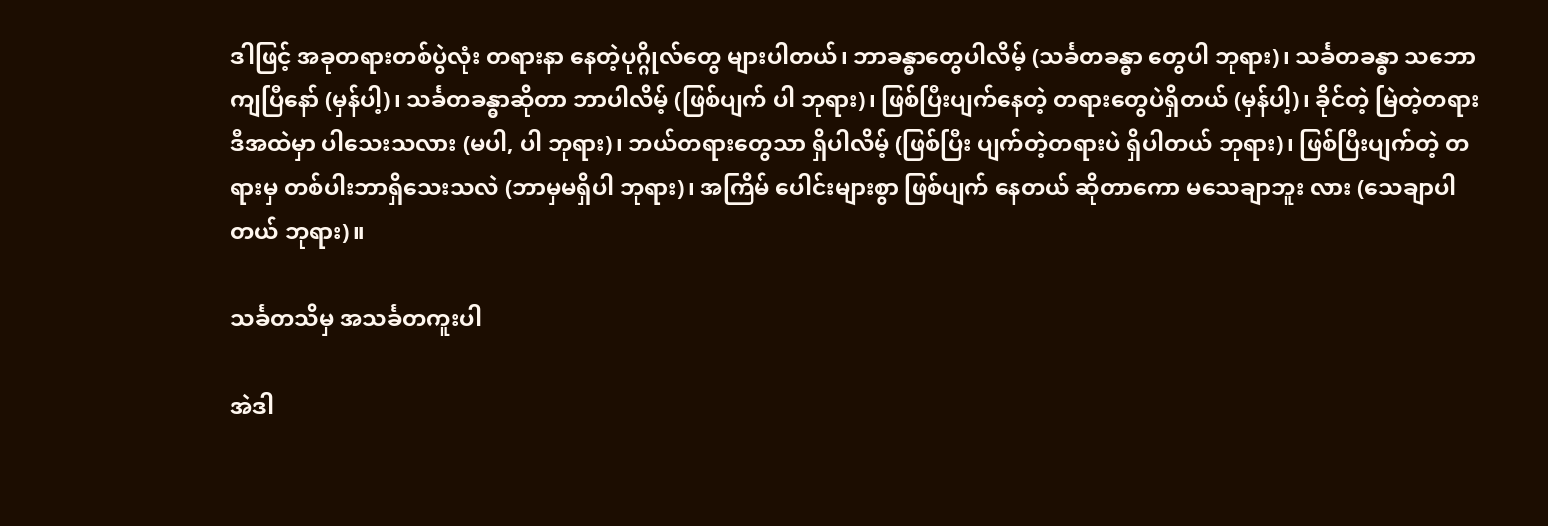ဒါဖြင့် အခုတရားတစ်ပွဲလုံး တရားနာ နေတဲ့ပုဂ္ဂိုလ်တွေ များပါတယ်၊ ဘာခန္ဓာတွေပါလိမ့် (သင်္ခတခန္ဓာ တွေပါ ဘုရား)၊ သင်္ခတခန္ဓာ သဘောကျပြီနော် (မှန်ပါ့)၊ သင်္ခတခန္ဓာဆိုတာ ဘာပါလိမ့် (ဖြစ်ပျက် ပါ ဘုရား)၊ ဖြစ်ပြီးပျက်နေတဲ့ တရားတွေပဲရှိတယ် (မှန်ပါ့)၊ ခိုင်တဲ့ မြဲတဲ့တရား ဒီအထဲမှာ ပါသေးသလား (မပါ, ပါ ဘုရား)၊ ဘယ်တရားတွေသာ ရှိပါလိမ့် (ဖြစ်ပြီး ပျက်တဲ့တရားပဲ ရှိပါတယ် ဘုရား)၊ ဖြစ်ပြီးပျက်တဲ့ တရားမှ တစ်ပါးဘာရှိသေးသလဲ (ဘာမှမရှိပါ ဘုရား)၊ အကြိမ် ပေါင်းများစွာ ဖြစ်ပျက် နေတယ် ဆိုတာကော မသေချာဘူး လား (သေချာပါတယ် ဘုရား)။

သင်္ခတသိမှ အသင်္ခတကူးပါ

အဲဒါ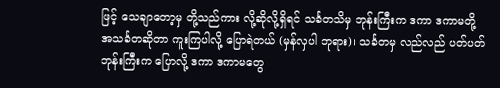ဖြင့် သေချာတော့မှ တို့သည်ကား လို့ဆိုလို့ရှိရင် သင်္ခတသိမှ ဘုန်းကြီးက ဒကာ ဒကာမတို့ အသင်္ခတဆိုတာ ကူးကြပါလို့ ပြောရဲတယ် (မှန်လှပါ ဘုရား)၊ သင်္ခတမှ လည်လည် ပတ်ပတ် ဘုန်းကြီးက ပြောလို့ ဒကာ ဒကာမတွေ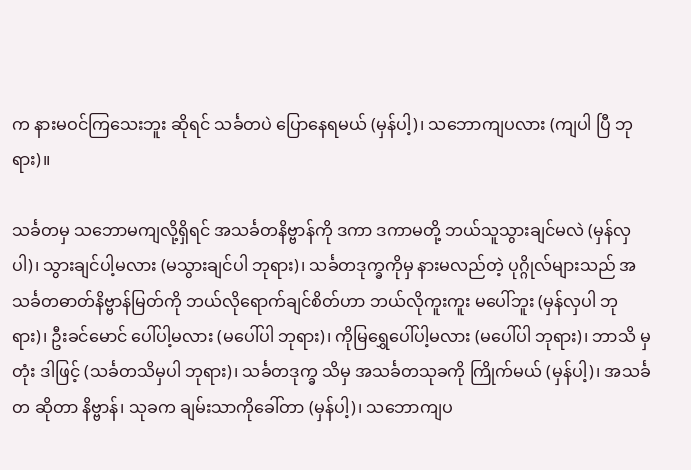က နားမဝင်ကြသေးဘူး ဆိုရင် သင်္ခတပဲ ပြောနေရမယ် (မှန်ပါ့)၊ သဘောကျပလား (ကျပါ ပြီ ဘုရား)။

သင်္ခတမှ သဘောမကျလို့ရှိရင် အသင်္ခတနိဗ္ဗာန်ကို ဒကာ ဒကာမတို့ ဘယ်သူသွားချင်မလဲ (မှန်လှပါ)၊ သွားချင်ပါ့မလား (မသွားချင်ပါ ဘုရား)၊ သင်္ခတဒုက္ခကိုမှ နားမလည်တဲ့ ပုဂ္ဂိုလ်များသည် အသင်္ခတဓာတ်နိဗ္ဗာန်မြတ်ကို ဘယ်လိုရောက်ချင်စိတ်ဟာ ဘယ်လိုကူးကူး မပေါ်ဘူး (မှန်လှပါ ဘုရား)၊ ဦးခင်မောင် ပေါ်ပါ့မလား (မပေါ်ပါ ဘုရား)၊ ကိုမြရွှေပေါ်ပါ့မလား (မပေါ်ပါ ဘုရား)၊ ဘာသိ မှတုံး ဒါဖြင့် (သင်္ခတသိမှပါ ဘုရား)၊ သင်္ခတဒုက္ခ သိမှ အသင်္ခတသုခကို ကြိုက်မယ် (မှန်ပါ့)၊ အသင်္ခတ ဆိုတာ နိဗ္ဗာန်၊ သုခက ချမ်းသာကိုခေါ်တာ (မှန်ပါ့)၊ သဘောကျပ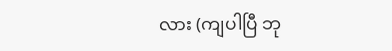လား (ကျပါပြီ ဘု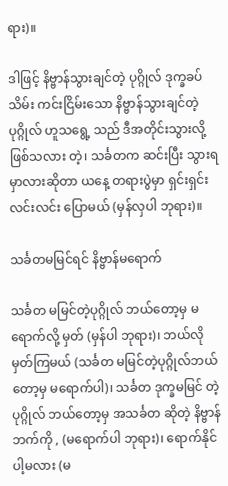ရား)။

ဒါဖြင့် နိဗ္ဗာန်သွားချင်တဲ့ ပုဂ္ဂိုလ် ဒုက္ခခပ်သိမ်း ကင်းငြိမ်းသော နိဗ္ဗာန်သွားချင်တဲ့ ပုဂ္ဂိုလ် ဟူသရွေ့ သည် ဒီအတိုင်းသွားလို့ ဖြစ်သလား တဲ့၊ သင်္ခတက ဆင်းပြီး သွားရမှာလားဆိုတာ ယနေ့ တရားပွဲမှာ ရှင်းရှင်းလင်းလင်း ပြောမယ် (မှန်လှပါ ဘုရား)။

သင်္ခတမမြင်ရင် နိဗ္ဗာန်မရောက်

သင်္ခတ မမြင်တဲ့ပုဂ္ဂိုလ် ဘယ်တော့မှ မရောက်လို့ မှတ် (မှန်ပါ ဘုရား)၊ ဘယ်လိုမှတ်ကြမယ် (သင်္ခတ မမြင်တဲ့ပုဂ္ဂိုလ်ဘယ်တော့မှ မရောက်ပါ)၊ သင်္ခတ ဒုက္ခမမြင် တဲ့ ပုဂ္ဂိုလ် ဘယ်တော့မှ အသင်္ခတ ဆိုတဲ့ နိဗ္ဗာန်ဘက်ကို , (မရောက်ပါ ဘုရား)၊ ရောက်နိုင်ပါ့မလား (မ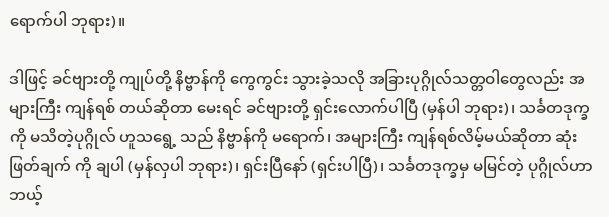ရောက်ပါ ဘုရား)။

ဒါဖြင့် ခင်ဗျားတို့ ကျုပ်တို့ နိဗ္ဗာန်ကို ကွေကွင်း သွားခဲ့သလို အခြားပုဂ္ဂိုလ်သတ္တဝါတွေလည်း အများကြီး ကျန်ရစ် တယ်ဆိုတာ မေးရင် ခင်ဗျားတို့ ရှင်းလောက်ပါပြီ (မှန်ပါ ဘုရား)၊ သင်္ခတဒုက္ခကို မသိတဲ့ပုဂ္ဂိုလ် ဟူသရွေ့ သည် နိဗ္ဗာန်ကို မရောက်၊ အများကြီး ကျန်ရစ်လိမ့်မယ်ဆိုတာ ဆုံးဖြတ်ချက် ကို ချပါ (မှန်လှပါ ဘုရား)၊ ရှင်းပြီနော် (ရှင်းပါပြီ)၊ သင်္ခတဒုက္ခမှ မမြင်တဲ့ ပုဂ္ဂိုလ်ဟာ ဘယ့်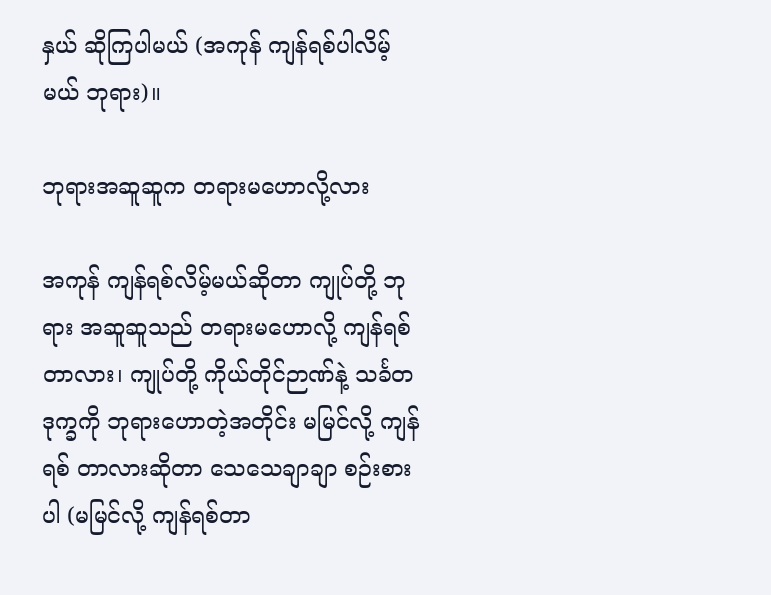နှယ် ဆိုကြပါမယ် (အကုန် ကျန်ရစ်ပါလိမ့်မယ် ဘုရား)။

ဘုရားအဆူဆူက တရားမဟောလို့လား

အကုန် ကျန်ရစ်လိမ့်မယ်ဆိုတာ ကျုပ်တို့ ဘုရား အဆူဆူသည် တရားမဟောလို့ ကျန်ရစ် တာလား၊ ကျုပ်တို့ ကိုယ်တိုင်ဉာဏ်နဲ့ သင်္ခတဒုက္ခကို ဘုရားဟောတဲ့အတိုင်း မမြင်လို့ ကျန်ရစ် တာလားဆိုတာ သေသေချာချာ စဉ်းစားပါ (မမြင်လို့ ကျန်ရစ်တာ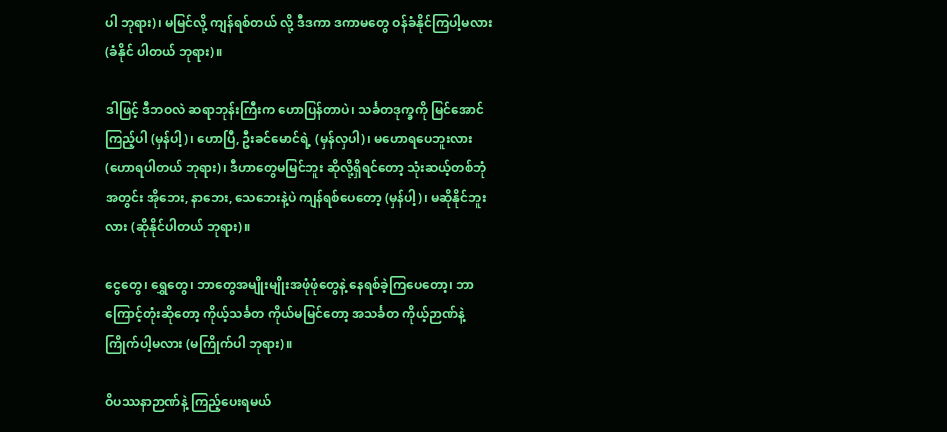ပါ ဘုရား)၊ မမြင်လို့ ကျန်ရစ်တယ် လို့ ဒီဒကာ ဒကာမတွေ ဝန်ခံနိုင်ကြပါ့မလား (ခံနိုင် ပါတယ် ဘုရား)။

ဒါဖြင့် ဒီဘဝလဲ ဆရာဘုန်းကြီးက ဟောပြန်တာပဲ၊ သင်္ခတဒုက္ခကို မြင်အောင်ကြည့်ပါ (မှန်ပါ့)၊ ဟောပြီ, ဦးခင်မောင်ရဲ့ (မှန်လှပါ)၊ မဟောရပေဘူးလား (ဟောရပါတယ် ဘုရား)၊ ဒီဟာတွေမမြင်ဘူး ဆိုလို့ရှိရင်တော့ သုံးဆယ့်တစ်ဘုံအတွင်း အိုဘေး, နာဘေး, သေဘေးနဲ့ပဲ ကျန်ရစ်ပေတော့ (မှန်ပါ့)၊ မဆိုနိုင်ဘူးလား (ဆိုနိုင်ပါတယ် ဘုရား)။

ငွေတွေ၊ ရွှေတွေ၊ ဘာတွေအမျိုးမျိုးအဖုံဖုံတွေနဲ့ နေရစ်ခဲ့ကြပေတော့၊ ဘာကြောင့်တုံးဆိုတော့ ကိုယ့်သင်္ခတ ကိုယ်မမြင်တော့ အသင်္ခတ ကိုယ့်ဉာဏ်နဲ့ ကြိုက်ပါ့မလား (မကြိုက်ပါ ဘုရား)။

ဝိပဿနာဉာဏ်နဲ့ ကြည့်ပေးရမယ်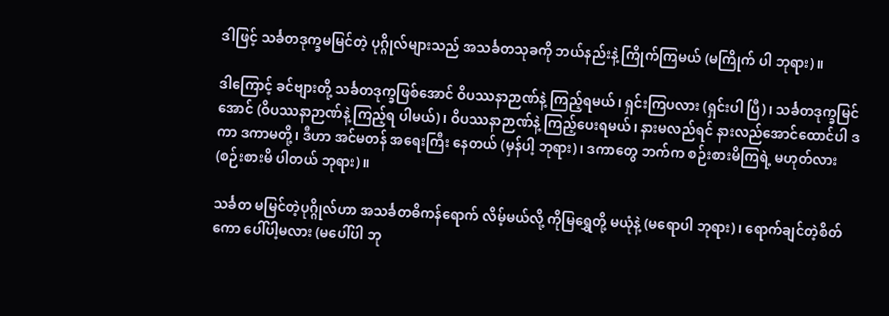ဒါဖြင့် သင်္ခတဒုက္ခမမြင်တဲ့ ပုဂ္ဂိုလ်များသည် အသင်္ခတသုခကို ဘယ်နည်းနဲ့ ကြိုက်ကြမယ် (မကြိုက် ပါ ဘုရား)။

ဒါကြောင့် ခင်ဗျားတို့ သင်္ခတဒုက္ခဖြစ်အောင် ဝိပဿနာဉာဏ်နဲ့ ကြည့်ရမယ်၊ ရှင်းကြပလား (ရှင်းပါ ပြီ)၊ သင်္ခတဒုက္ခမြင်အောင် (ဝိပဿနာဉာဏ်နဲ့ ကြည့်ရ ပါမယ်)၊ ဝိပဿနာဉာဏ်နဲ့ ကြည့်ပေးရမယ်၊ နားမလည်ရင် နားလည်အောင်ထောင်ပါ ဒကာ ဒကာမတို့၊ ဒီဟာ အင်မတန် အရေးကြီး နေတယ် (မှန်ပါ့ ဘုရား)၊ ဒကာတွေ ဘက်က စဉ်းစားမိကြရဲ့ မဟုတ်လား (စဉ်းစားမိ ပါတယ် ဘုရား)။

သင်္ခတ မမြင်တဲ့ပုဂ္ဂိုလ်ဟာ အသင်္ခတဓိကန်ရောက် လိမ့်မယ်လို့ ကိုမြရွှေတို့ မယုံနဲ့ (မရောပါ ဘုရား)၊ ရောက်ချင်တဲ့စိတ်ကော ပေါ်ပါ့မလား (မပေါ်ပါ ဘု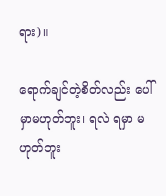ရား)။

ရောက်ချင်တဲ့စိတ်လည်း ပေါ်မှာမဟုတ်ဘူး၊ ရလဲ ရမှာ မဟုတ်ဘူး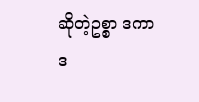ဆိုတဲ့ဥစ္စာ ဒကာ ဒ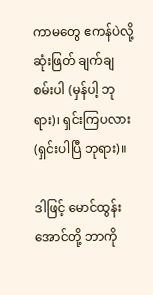ကာမတွေ ဧကန်ပဲလို့ ဆုံးဖြတ် ချက်ချစမ်းပါ (မှန်ပါ့ ဘုရား)၊ ရှင်းကြပလား (ရှင်းပါပြီ ဘုရား)။

ဒါဖြင့် မောင်ထွန်းအောင်တို့ ဘာကို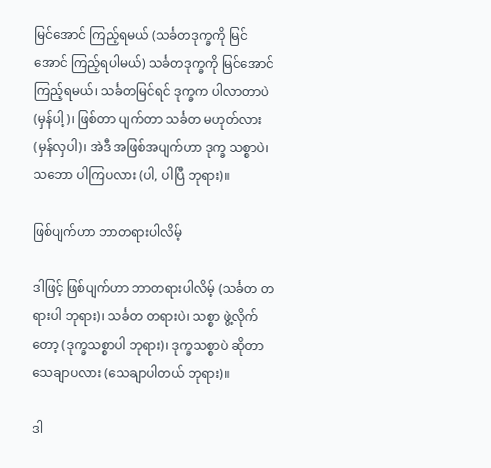မြင်အောင် ကြည့်ရမယ် (သင်္ခတဒုက္ခကို မြင်အောင် ကြည့်ရပါမယ်) သင်္ခတဒုက္ခကို မြင်အောင်ကြည့်ရမယ်၊ သင်္ခတမြင်ရင် ဒုက္ခက ပါလာတာပဲ (မှန်ပါ့)၊ ဖြစ်တာ ပျက်တာ သင်္ခတ မဟုတ်လား (မှန်လှပါ)၊ အဲဒီ အဖြစ်အပျက်ဟာ ဒုက္ခ သစ္စာပဲ၊ သဘော ပါကြပလား (ပါ, ပါပြီ ဘုရား)။

ဖြစ်ပျက်ဟာ ဘာတရားပါလိမ့်

ဒါဖြင့် ဖြစ်ပျက်ဟာ ဘာတရားပါလိမ့် (သင်္ခတ တရားပါ ဘုရား)၊ သင်္ခတ တရားပဲ၊ သစ္စာ ဖွဲ့လိုက်တော့ (ဒုက္ခသစ္စာပါ ဘုရား)၊ ဒုက္ခသစ္စာပဲ ဆိုတာ သေချာပလား (သေချာပါတယ် ဘုရား)။

ဒါ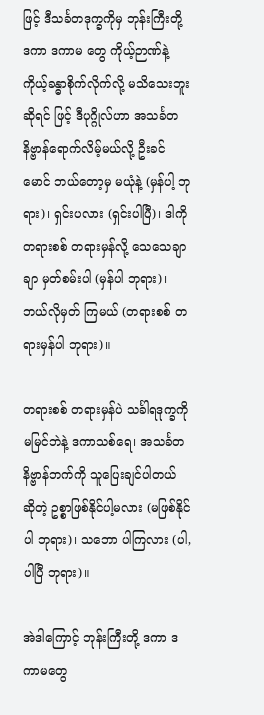ဖြင့် ဒီသင်္ခတဒုက္ခကိုမှ ဘုန်းကြီးတို့ ဒကာ ဒကာမ တွေ ကိုယ့်ဉာဏ်နဲ့ ကိုယ့်ခန္ဓာစိုက်လိုက်လို့ မသိသေးဘူးဆိုရင် ဖြင့် ဒီပုဂ္ဂိုလ်ဟာ အသင်္ခတ နိဗ္ဗာန်ရောက်လိမ့်မယ်လို့ ဦးခင်မောင် ဘယ်တော့မှ မယုံနဲ့ (မှန်ပါ့ ဘုရား)၊ ရှင်းပလား (ရှင်းပါပြီ)၊ ဒါကို တရားစစ် တရားမှန်လို့ သေသေချာချာ မှတ်စမ်းပါ (မှန်ပါ ဘုရား)၊ ဘယ်လိုမှတ် ကြမယ် (တရားစစ် တရားမှန်ပါ ဘုရား)။

တရားစစ် တရားမှန်ပဲ သင်္ခါရဒုက္ခကို မမြင်ဘဲနဲ့ ဒကာသစ်ရေ၊ အသင်္ခတ နိဗ္ဗာန်ဘက်ကို သူပြေးချင်ပါတယ် ဆိုတဲ့ ဥစ္စာဖြစ်နိုင်ပါ့မလား (မဖြစ်နိုင်ပါ ဘုရား)၊ သဘော ပါကြလား (ပါ, ပါပြီ ဘုရား)။

အဲဒါကြောင့် ဘုန်းကြီးတို့ ဒကာ ဒကာမတွေ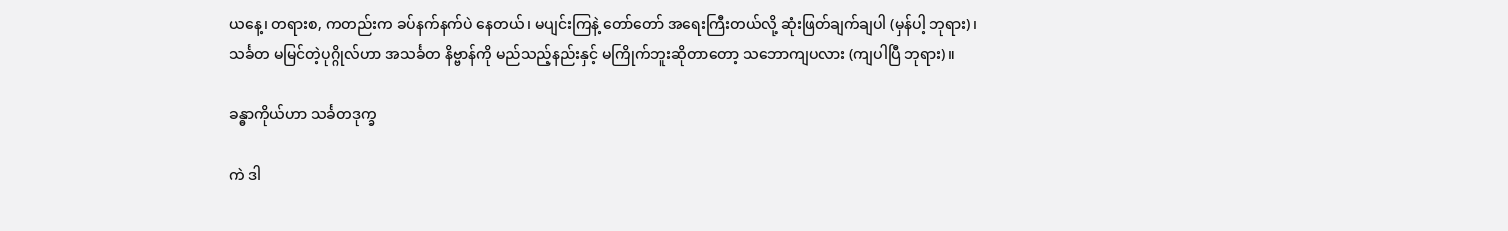ယနေ့၊ တရားစ, ကတည်းက ခပ်နက်နက်ပဲ နေတယ်၊ မပျင်းကြနဲ့ တော်တော် အရေးကြီးတယ်လို့ ဆုံးဖြတ်ချက်ချပါ (မှန်ပါ့ ဘုရား)၊ သင်္ခတ မမြင်တဲ့ပုဂ္ဂိုလ်ဟာ အသင်္ခတ နိဗ္ဗာန်ကို မည်သည့်နည်းနှင့် မကြိုက်ဘူးဆိုတာတော့ သဘောကျပလား (ကျပါပြီ ဘုရား)။

ခန္ဓာကိုယ်ဟာ သင်္ခတဒုက္ခ

ကဲ ဒါ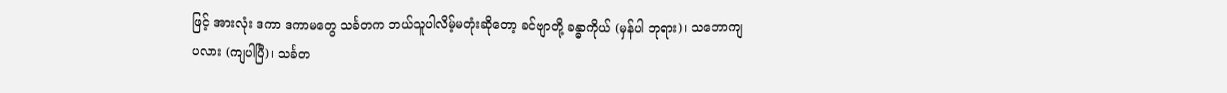ဖြင့် အားလုံး ဒကာ ဒကာမတွေ သင်္ခတက ဘယ်သူပါလိမ့်မတုံးဆိုတော့ ခင်ဗျာတို့ ခန္ဓာကိုယ် (မှန်ပါ ဘုရား)၊ သဘောကျပလား (ကျပါပြီ)၊ သင်္ခတ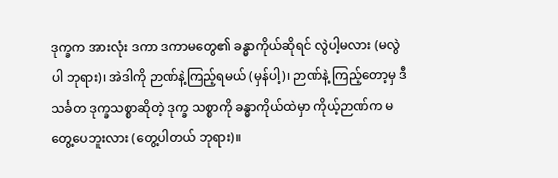ဒုက္ခက အားလုံး ဒကာ ဒကာမတွေ၏ ခန္ဓာကိုယ်ဆိုရင် လွဲပါ့မလား (မလွဲပါ ဘုရား)၊ အဲဒါကို ဉာဏ်နဲ့ကြည့်ရမယ် (မှန်ပါ့)၊ ဉာဏ်နဲ့ ကြည့်တော့မှ ဒီသင်္ခတ ဒုက္ခသစ္စာဆိုတဲ့ ဒုက္ခ သစ္စာကို ခန္ဓာကိုယ်ထဲမှာ ကိုယ့်ဉာဏ်က မတွေ့ပေဘူးလား (တွေ့ပါတယ် ဘုရား)။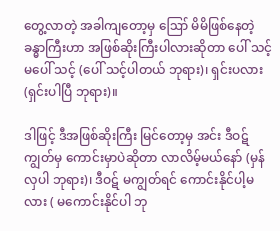တွေ့လာတဲ့ အခါကျတော့မှ ဪ မိမိဖြစ်နေတဲ့ ခန္ဓာကြီးဟာ အဖြစ်ဆိုးကြီးပါလားဆိုတာ ပေါ် သင့် မပေါ် သင့် (ပေါ် သင့်ပါတယ် ဘုရား)၊ ရှင်းပလား (ရှင်းပါပြီ ဘုရား)။

ဒါဖြင့် ဒီအဖြစ်ဆိုးကြီး မြင်တော့မှ အင်း ဒီဝဋ်ကျွတ်မှ ကောင်းမှာပဲဆိုတာ လာလိမ့်မယ်နော် (မှန်လှပါ ဘုရား)၊ ဒီဝဋ် မကျွတ်ရင် ကောင်းနိုင်ပါ့မလား ( မကောင်းနိုင်ပါ ဘု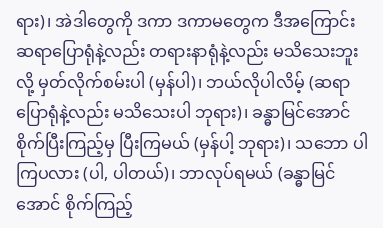ရား)၊ အဲဒါတွေကို ဒကာ ဒကာမတွေက ဒီအကြောင်း ဆရာပြောရုံနဲ့လည်း တရားနာရုံနဲ့လည်း မသိသေးဘူးလို့ မှတ်လိုက်စမ်းပါ (မှန်ပါ)၊ ဘယ်လိုပါလိမ့် (ဆရာပြောရုံနဲ့လည်း မသိသေးပါ ဘုရား)၊ ခန္ဓာမြင်အောင် စိုက်ပြီးကြည့်မှ ပြီးကြမယ် (မှန်ပါ့ ဘုရား)၊ သဘော ပါကြပလား (ပါ, ပါတယ်)၊ ဘာလုပ်ရမယ် (ခန္ဓာမြင်အောင် စိုက်ကြည့်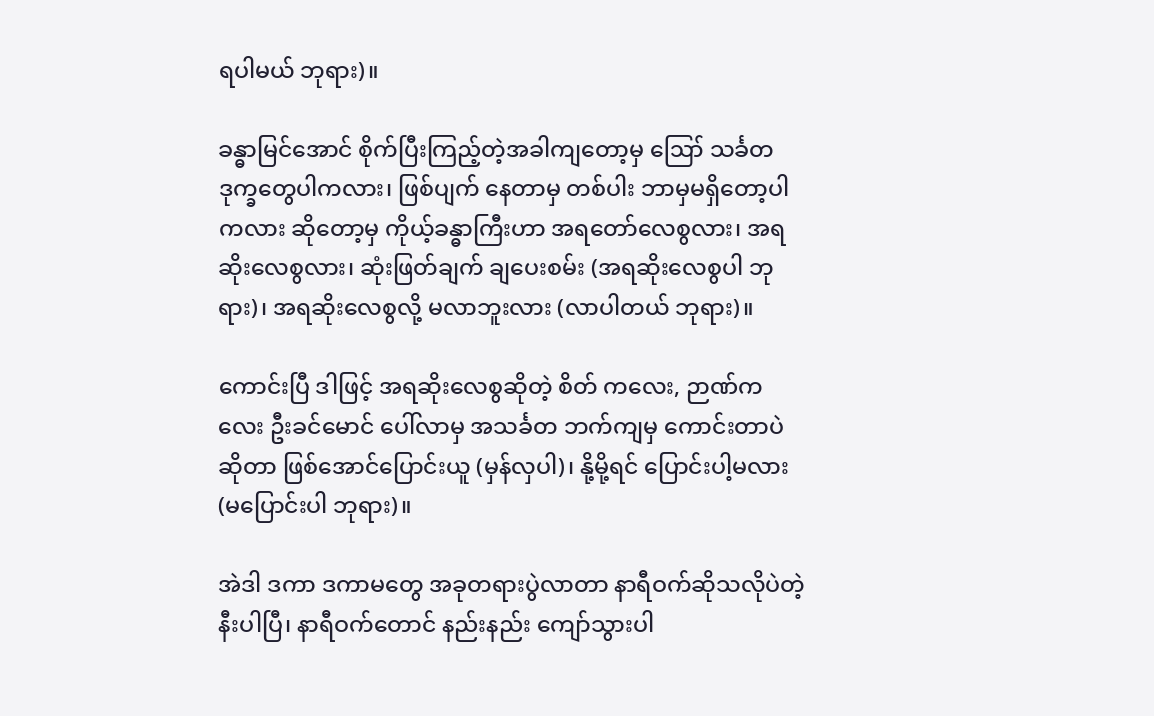ရပါမယ် ဘုရား)။

ခန္ဓာမြင်အောင် စိုက်ပြီးကြည့်တဲ့အခါကျတော့မှ ဪ သင်္ခတ ဒုက္ခတွေပါကလား၊ ဖြစ်ပျက် နေတာမှ တစ်ပါး ဘာမှမရှိတော့ပါကလား ဆိုတော့မှ ကိုယ့်ခန္ဓာကြီးဟာ အရတော်လေစွလား၊ အရဆိုးလေစွလား၊ ဆုံးဖြတ်ချက် ချပေးစမ်း (အရဆိုးလေစွပါ ဘုရား)၊ အရဆိုးလေစွလို့ မလာဘူးလား (လာပါတယ် ဘုရား)။

ကောင်းပြီ ဒါဖြင့် အရဆိုးလေစွဆိုတဲ့ စိတ် ကလေး, ဉာဏ်ကလေး ဦးခင်မောင် ပေါ်လာမှ အသင်္ခတ ဘက်ကျမှ ကောင်းတာပဲဆိုတာ ဖြစ်အောင်ပြောင်းယူ (မှန်လှပါ)၊ နို့မို့ရင် ပြောင်းပါ့မလား (မပြောင်းပါ ဘုရား)။

အဲဒါ ဒကာ ဒကာမတွေ အခုတရားပွဲလာတာ နာရီဝက်ဆိုသလိုပဲတဲ့ နီးပါပြီ၊ နာရီဝက်တောင် နည်းနည်း ကျော်သွားပါ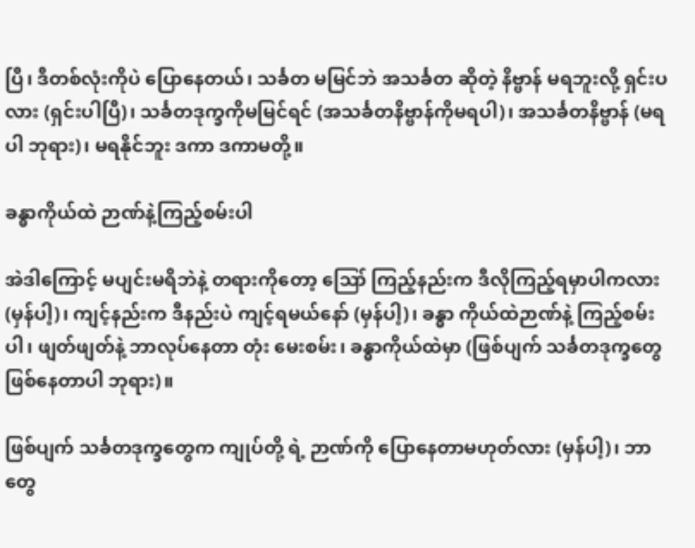ပြီ၊ ဒီတစ်လုံးကိုပဲ ပြောနေတယ်၊ သင်္ခတ မမြင်ဘဲ အသင်္ခတ ဆိုတဲ့ နိဗ္ဗာန် မရဘူးလို့ ရှင်းပလား (ရှင်းပါပြီ)၊ သင်္ခတဒုက္ခကိုမမြင်ရင် (အသင်္ခတနိဗ္ဗာန်ကိုမရပါ)၊ အသင်္ခတနိဗ္ဗာန် (မရပါ ဘုရား)၊ မရနိုင်ဘူး ဒကာ ဒကာမတို့။

ခန္ဓာကိုယ်ထဲ ဉာဏ်နဲ့ကြည့်စမ်းပါ

အဲဒါကြောင့် မပျင်းမရိဘဲနဲ့ တရားကိုတော့ ဪ ကြည့်နည်းက ဒီလိုကြည့်ရမှာပါကလား (မှန်ပါ့)၊ ကျင့်နည်းက ဒီနည်းပဲ ကျင့်ရမယ်နော် (မှန်ပါ့)၊ ခန္ဓာ ကိုယ်ထဲဉာဏ်နဲ့ ကြည့်စမ်းပါ၊ ဖျတ်ဖျတ်နဲ့ ဘာလုပ်နေတာ တုံး မေးစမ်း၊ ခန္ဓာကိုယ်ထဲမှာ (ဖြစ်ပျက် သင်္ခတဒုက္ခတွေ ဖြစ်နေတာပါ ဘုရား)။

ဖြစ်ပျက် သင်္ခတဒုက္ခတွေက ကျုပ်တို့ ရဲ့ ဉာဏ်ကို ပြောနေတာမဟုတ်လား (မှန်ပါ့)၊ ဘာတွေ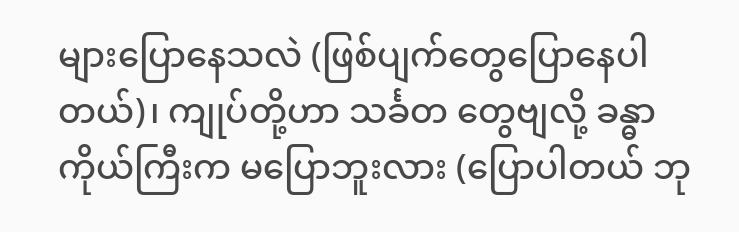များပြောနေသလဲ (ဖြစ်ပျက်တွေပြောနေပါတယ်)၊ ကျုပ်တို့ဟာ သင်္ခတ တွေဗျလို့ ခန္ဓာကိုယ်ကြီးက မပြောဘူးလား (ပြောပါတယ် ဘု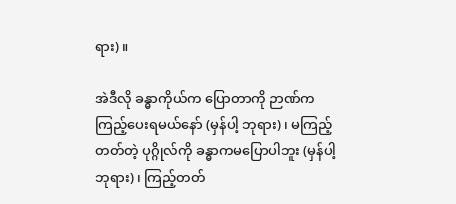ရား)။

အဲဒီလို ခန္ဓာကိုယ်က ပြောတာကို ဉာဏ်က ကြည့်ပေးရမယ်နော် (မှန်ပါ့ ဘုရား)၊ မကြည့်တတ်တဲ့ ပုဂ္ဂိုလ်ကို ခန္ဓာကမပြောပါဘူး (မှန်ပါ့ ဘုရား)၊ ကြည့်တတ်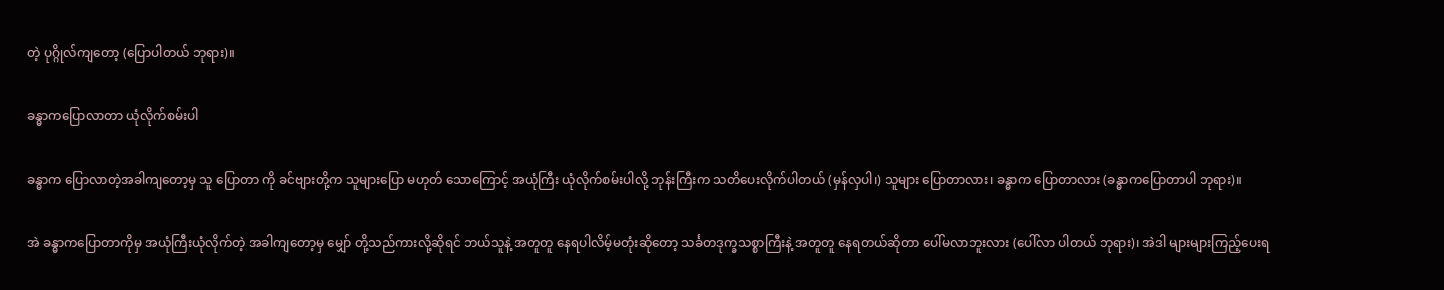တဲ့ ပုဂ္ဂိုလ်ကျတော့ (ပြောပါတယ် ဘုရား)။

ခန္ဓာကပြောလာတာ ယုံလိုက်စမ်းပါ

ခန္ဓာက ပြောလာတဲ့အခါကျတော့မှ သူ ပြောတာ ကို ခင်ဗျားတို့က သူများပြော မဟုတ် သောကြောင့် အယုံကြီး ယုံလိုက်စမ်းပါလို့ ဘုန်းကြီးက သတိပေးလိုက်ပါတယ် (မှန်လှပါ၊) သူများ ပြောတာလား၊ ခန္ဓာက ပြောတာလား (ခန္ဓာကပြောတာပါ ဘုရား)။

အဲ ခန္ဓာကပြောတာကိုမှ အယုံကြီးယုံလိုက်တဲ့ အခါကျတော့မှ မျှော် တို့သည်ကားလို့ဆိုရင် ဘယ်သူနဲ့ အတူတူ နေရပါလိမ့်မတုံးဆိုတော့ သင်္ခတဒုက္ခသစ္စာကြီးနဲ့ အတူတူ နေရတယ်ဆိုတာ ပေါ်မလာဘူးလား (ပေါ်လာ ပါတယ် ဘုရား)၊ အဲဒါ များများကြည့်ပေးရ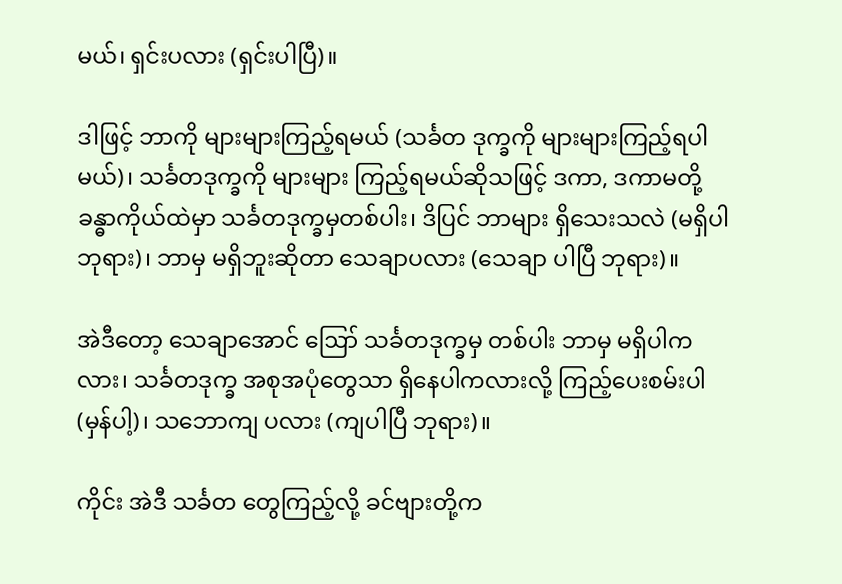မယ်၊ ရှင်းပလား (ရှင်းပါပြီ)။

ဒါဖြင့် ဘာကို များများကြည့်ရမယ် (သင်္ခတ ဒုက္ခကို များများကြည့်ရပါမယ်)၊ သင်္ခတဒုက္ခကို များများ ကြည့်ရမယ်ဆိုသဖြင့် ဒကာ, ဒကာမတို့ ခန္ဓာကိုယ်ထဲမှာ သင်္ခတဒုက္ခမှတစ်ပါး၊ ဒိပြင် ဘာများ ရှိသေးသလဲ (မရှိပါ ဘုရား)၊ ဘာမှ မရှိဘူးဆိုတာ သေချာပလား (သေချာ ပါပြီ ဘုရား)။

အဲဒီတော့ သေချာအောင် ဪ သင်္ခတဒုက္ခမှ တစ်ပါး ဘာမှ မရှိပါကလား၊ သင်္ခတဒုက္ခ အစုအပုံတွေသာ ရှိနေပါကလားလို့ ကြည့်ပေးစမ်းပါ (မှန်ပါ့)၊ သဘောကျ ပလား (ကျပါပြီ ဘုရား)။

ကိုင်း အဲဒီ သင်္ခတ တွေကြည့်လို့ ခင်ဗျားတို့က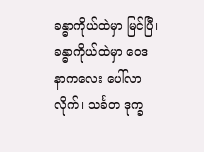ခန္ဓာကိုယ်ထဲမှာ မြင်ပြီ၊ ခန္ဓာကိုယ်ထဲမှာ ဝေဒနာကလေး ပေါ်လာလိုက်၊ သင်္ခတ ဒုက္ခ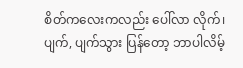စိတ်ကလေးကလည်း ပေါ်လာ လိုက်၊ ပျက်, ပျက်သွား ပြန်တော့ ဘာပါလိမ့်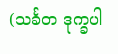(သင်္ခတ ဒုက္ခပါ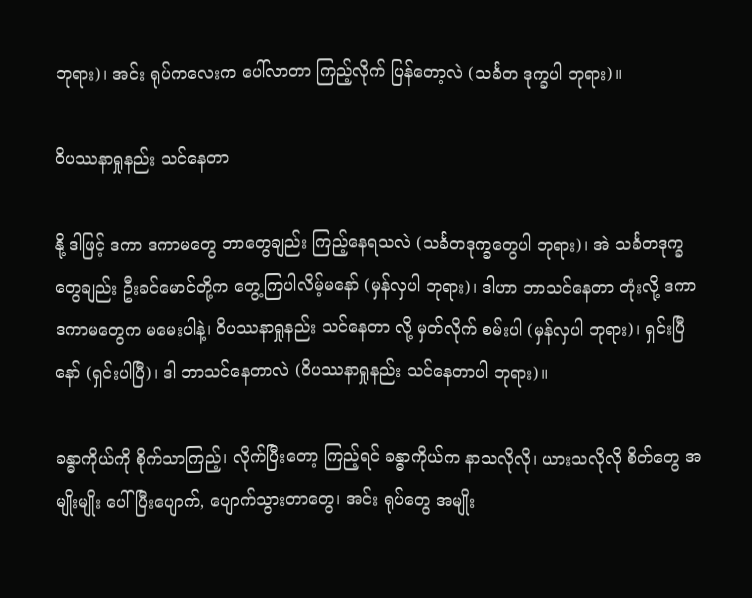ဘုရား)၊ အင်း ရုပ်ကလေးက ပေါ်လာတာ ကြည့်လိုက် ပြန်တော့လဲ (သင်္ခတ ဒုက္ခပါ ဘုရား)။

ဝိပဿနာရှုနည်း သင်နေတာ

နို့ ဒါဖြင့် ဒကာ ဒကာမတွေ ဘာတွေချည်း ကြည့်နေရသလဲ (သင်္ခတဒုက္ခတွေပါ ဘုရား)၊ အဲ သင်္ခတဒုက္ခတွေချည်း ဦးခင်မောင်တို့က တွေ့ကြပါလိမ့်မနော် (မှန်လှပါ ဘုရား)၊ ဒါဟာ ဘာသင်နေတာ တုံးလို့ ဒကာ ဒကာမတွေက မမေးပါနဲ့၊ ဝိပဿနာရှုနည်း သင်နေတာ လို့ မှတ်လိုက် စမ်းပါ (မှန်လှပါ ဘုရား)၊ ရှင်းပြီနော် (ရှင်းပါပြီ)၊ ဒါ ဘာသင်နေတာလဲ (ဝိပဿနာရှုနည်း သင်နေတာပါ ဘုရား)။

ခန္ဓာကိုယ်ကို စိုက်သာကြည့်၊ လိုက်ပြီးတော့ ကြည့်ရင် ခန္ဓာကိုယ်က နာသလိုလို၊ ယားသလိုလို စိတ်တွေ အမျိုးမျိုး ပေါ်ပြီးပျောက်, ပျောက်သွားတာတွေ၊ အင်း ရုပ်တွေ အမျိုး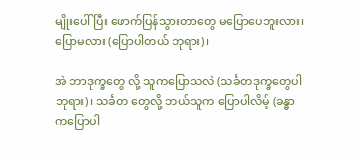မျိုးပေါ်ပြီး ဖောက်ပြန်သွားတာတွေ မပြောပေဘူးလား၊ ပြောမလား (ပြောပါတယ် ဘုရား)၊

အဲ ဘာဒုက္ခတွေ လို့ သူကပြောသလဲ (သင်္ခတဒုက္ခတွေပါ ဘုရား)၊ သင်္ခတ တွေလို့ ဘယ်သူက ပြောပါလိမ့် (ခန္ဓာကပြောပါ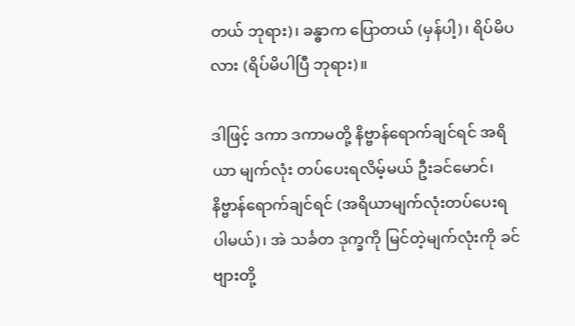တယ် ဘုရား)၊ ခန္ဓာက ပြောတယ် (မှန်ပါ့)၊ ရိပ်မိပလား (ရိပ်မိပါပြီ ဘုရား)။

ဒါဖြင့် ဒကာ ဒကာမတို့ နိဗ္ဗာန်ရောက်ချင်ရင် အရိယာ မျက်လုံး တပ်ပေးရလိမ့်မယ် ဦးခင်မောင်၊ နိဗ္ဗာန်ရောက်ချင်ရင် (အရိယာမျက်လုံးတပ်ပေးရပါမယ်)၊ အဲ သင်္ခတ ဒုက္ခကို မြင်တဲ့မျက်လုံးကို ခင်ဗျားတို့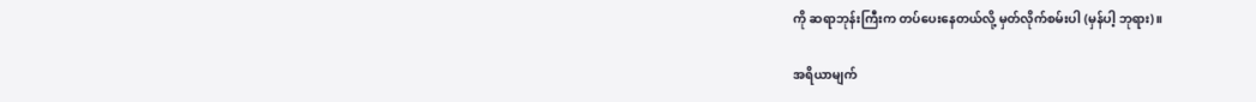ကို ဆရာဘုန်းကြီးက တပ်ပေးနေတယ်လို့ မှတ်လိုက်စမ်းပါ (မှန်ပါ့ ဘုရား)။

အရိယာမျက်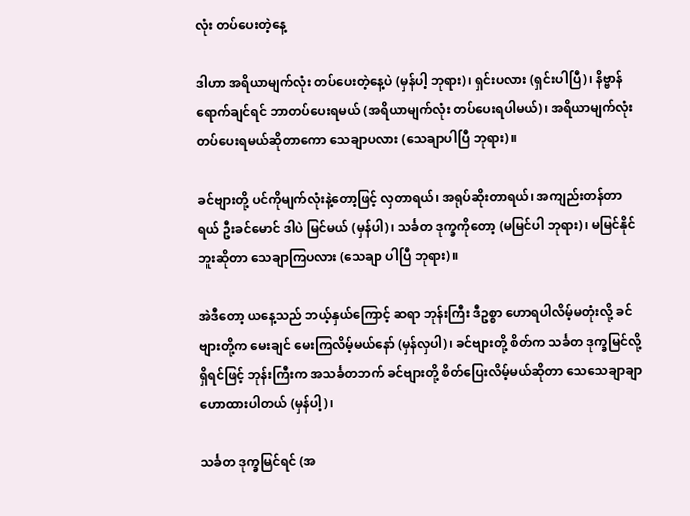လုံး တပ်ပေးတဲ့နေ့

ဒါဟာ အရိယာမျက်လုံး တပ်ပေးတဲ့နေ့ပဲ (မှန်ပါ့ ဘုရား)၊ ရှင်းပလား (ရှင်းပါပြီ)၊ နိဗ္ဗာန် ရောက်ချင်ရင် ဘာတပ်ပေးရမယ် (အရိယာမျက်လုံး တပ်ပေးရပါမယ်)၊ အရိယာမျက်လုံး တပ်ပေးရမယ်ဆိုတာကော သေချာပလား (သေချာပါပြီ ဘုရား)။

ခင်ဗျားတို့ ပင်ကိုမျက်လုံးနဲ့တော့ဖြင့် လှတာရယ်၊ အရုပ်ဆိုးတာရယ်၊ အကျည်းတန်တာရယ် ဦးခင်မောင် ဒါပဲ မြင်မယ် (မှန်ပါ)၊ သင်္ခတ ဒုက္ခကိုတော့ (မမြင်ပါ ဘုရား)၊ မမြင်နိုင်ဘူးဆိုတာ သေချာကြပလား (သေချာ ပါပြီ ဘုရား)။

အဲဒီတော့ ယနေ့သည် ဘယ့်နှယ်ကြောင့် ဆရာ ဘုန်းကြီး ဒီဥစ္စာ ဟောရပါလိမ့်မတုံးလို့ ခင်ဗျားတို့က မေးချင် မေးကြလိမ့်မယ်နော် (မှန်လှပါ)၊ ခင်ဗျားတို့ စိတ်က သင်္ခတ ဒုက္ခမြင်လို့ရှိရင်ဖြင့် ဘုန်းကြီးက အသင်္ခတဘက် ခင်ဗျားတို့ စိတ်ပြေးလိမ့်မယ်ဆိုတာ သေသေချာချာ ဟောထားပါတယ် (မှန်ပါ့)၊

သင်္ခတ ဒုက္ခမြင်ရင် (အ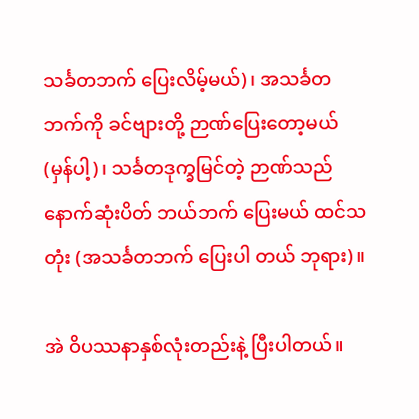သင်္ခတဘက် ပြေးလိမ့်မယ်)၊ အသင်္ခတဘက်ကို ခင်ဗျားတို့ ဉာဏ်ပြေးတော့မယ် (မှန်ပါ့)၊ သင်္ခတဒုက္ခမြင်တဲ့ ဉာဏ်သည် နောက်ဆုံးပိတ် ဘယ်ဘက် ပြေးမယ် ထင်သတုံး (အသင်္ခတဘက် ပြေးပါ တယ် ဘုရား)။

အဲ ဝိပဿနာနှစ်လုံးတည်းနဲ့ ပြီးပါတယ်။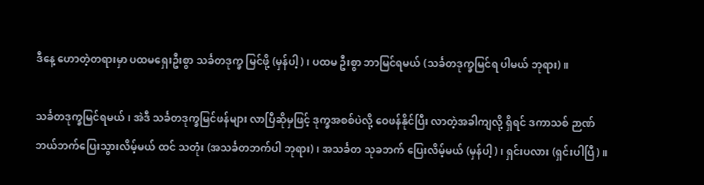ဒီနေ့ ဟောတဲ့တရားမှာ ပထမရှေးဦးစွာ သင်္ခတဒုက္ခ မြင်ဖို့ (မှန်ပါ့)၊ ပထမ ဦးစွာ ဘာမြင်ရမယ် (သင်္ခတဒုက္ခမြင်ရ ပါမယ် ဘုရား)။

သင်္ခတဒုက္ခမြင်ရမယ်၊ အဲဒီ သင်္ခတဒုက္ခမြင်ဖန်များ လာပြီဆိုမှဖြင့် ဒုက္ခအစစ်ပဲလို့ ဝေဖန်နိုင်ပြီး လာတဲ့အခါကျလို့ ရှိရင် ဒကာသစ် ဉာဏ်ဘယ်ဘက်ပြေးသွားလိမ့်မယ် ထင် သတုံး (အသင်္ခတဘက်ပါ ဘုရား)၊ အသင်္ခတ သုခဘက် ပြေးလိမ့်မယ် (မှန်ပါ့)၊ ရှင်းပလား (ရှင်းပါပြီ)။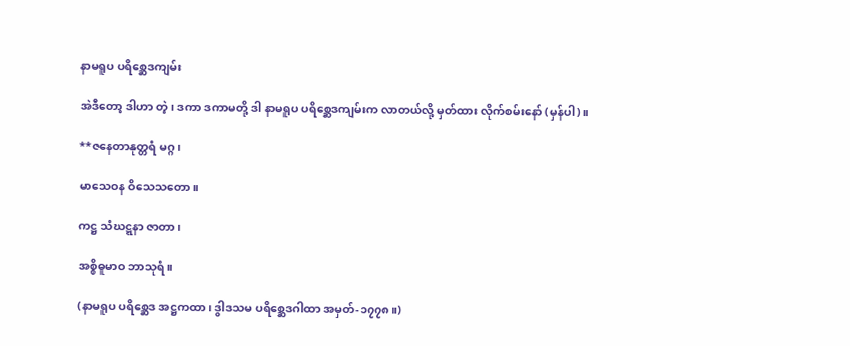နာမရူပ ပရိစ္ဆေဒကျမ်း

အဲဒီတော့ ဒါဟာ တဲ့၊ ဒကာ ဒကာမတို့ ဒါ နာမရူပ ပရိစ္ဆေဒကျမ်းက လာတယ်လို့ မှတ်ထား လိုက်စမ်းနော် (မှန်ပါ)။

**ဇနေတာနုတ္တရံ မဂ္ဂ၊

မာသေဝန ဝိသေသတော။

ကဋ္ဌ သံဃဋ္ဋနာ ဇာတာ၊

အစ္စိဓူမာဝ ဘာသုရံ။

(နာမရူပ ပရိစ္ဆေဒ အဋ္ဌကထာ၊ ဒွါဒသမ ပရိစ္ဆေဒဂါထာ အမှတ်-၁၇၇၈။)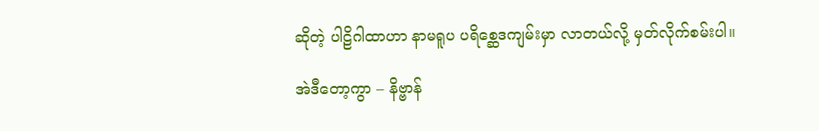ဆိုတဲ့ ပါဠိဂါထာဟာ နာမရူပ ပရိစ္ဆေဒကျမ်းမှာ လာတယ်လို့ မှတ်လိုက်စမ်းပါ။

အဲဒီတော့ကွာ – နိဗ္ဗာန်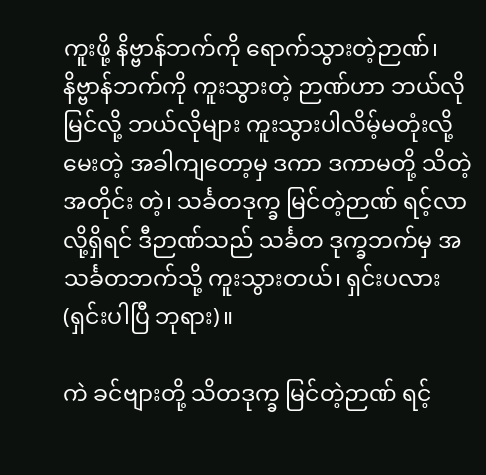ကူးဖို့ နိဗ္ဗာန်ဘက်ကို ရောက်သွားတဲ့ဉာဏ်၊ နိဗ္ဗာန်ဘက်ကို ကူးသွားတဲ့ ဉာဏ်ဟာ ဘယ်လိုမြင်လို့ ဘယ်လိုများ ကူးသွားပါလိမ့်မတုံးလို့ မေးတဲ့ အခါကျတော့မှ ဒကာ ဒကာမတို့ သိတဲ့အတိုင်း တဲ့၊ သင်္ခတဒုက္ခ မြင်တဲ့ဉာဏ် ရင့်လာလို့ရှိရင် ဒီဉာဏ်သည် သင်္ခတ ဒုက္ခဘက်မှ အသင်္ခတဘက်သို့ ကူးသွားတယ်၊ ရှင်းပလား (ရှင်းပါပြီ ဘုရား)။

ကဲ ခင်ဗျားတို့ သိတဒုက္ခ မြင်တဲ့ဉာဏ် ရင့်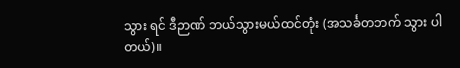သွား ရင် ဒီဉာဏ် ဘယ်သွားမယ်ထင်တုံး (အသင်္ခတဘက် သွား ပါတယ်)။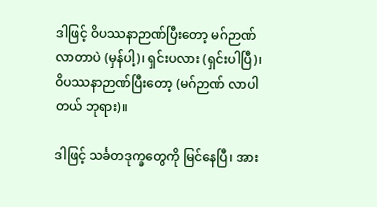ဒါဖြင့် ဝိပဿနာဉာဏ်ပြီးတော့ မဂ်ဉာဏ်လာတာပဲ (မှန်ပါ့)၊ ရှင်းပလား (ရှင်းပါပြီ)၊ ဝိပဿနာဉာဏ်ပြီးတော့ (မဂ်ဉာဏ် လာပါတယ် ဘုရား)။

ဒါဖြင့် သင်္ခတဒုက္ခတွေကို မြင်နေပြီ၊ အား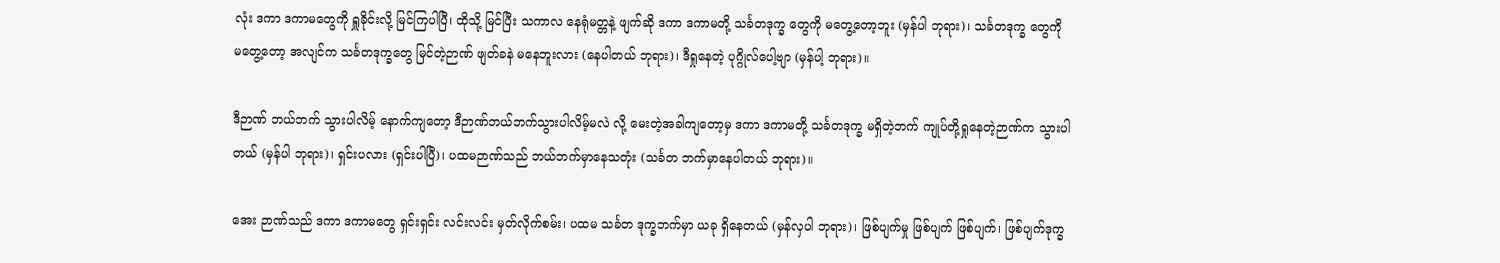လုံး ဒကာ ဒကာမတွေကို ရှူခိုင်းလို့ မြင်ကြပါပြီ၊ ထိုသို့ မြင်ပြီး သကာလ နေရုံမတ္တနဲ့ ဖျက်ဆို ဒကာ ဒကာမတို့ သင်္ခတဒုက္ခ တွေကို မတွေ့တော့ဘူး (မှန်ပါ ဘုရား)၊ သင်္ခတဒုက္ခ တွေကို မတွေ့တော့ အလျင်က သင်္ခတဒုက္ခတွေ မြင်တဲ့ဉာဏ် ဖျတ်ခနဲ မနေဘူးလား (နေပါတယ် ဘုရား)၊ ဒီရှုနေတဲ့ ပုဂ္ဂိုလ်ပေါ့ဗျာ (မှန်ပါ့ ဘုရား)။

ဒီဉာဏ် ဘယ်ဘက် သွားပါလိမ့် နောက်ကျတော့ ဒီဉာဏ်ဘယ်ဘက်သွားပါလိမ့်မလဲ လို့ မေးတဲ့အခါကျတော့မှ ဒကာ ဒကာမတို့ သင်္ခတဒုက္ခ မရှိတဲ့ဘက် ကျုပ်တို့ရှုနေတဲ့ဉာဏ်က သွားပါတယ် (မှန်ပါ ဘုရား)၊ ရှင်းပလား (ရှင်းပါပြီ)၊ ပထမဉာဏ်သည် ဘယ်ဘက်မှာနေသတုံး (သင်္ခတ ဘက်မှာနေပါတယ် ဘုရား)။

အေး ဉာဏ်သည် ဒကာ ဒကာမတွေ ရှင်းရှင်း လင်းလင်း မှတ်လိုက်စမ်း၊ ပထမ သင်္ခတ ဒုက္ခဘက်မှာ ယခု ရှိနေတယ် (မှန်လှပါ ဘုရား)၊ ဖြစ်ပျက်မှု ဖြစ်ပျက် ဖြစ်ပျက်၊ ဖြစ်ပျက်ဒုက္ခ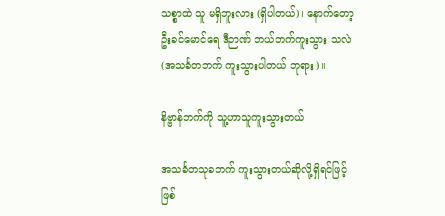သစ္စာထဲ သူ မရှိဘူးလား (ရှိပါတယ်)၊ နောက်တော့ ဦးခင်မောင်ရေ ဒီဉာဏ် ဘယ်ဘက်ကူးသွား သလဲ (အသင်္ခတဘက် ကူးသွားပါတယ် ဘုရား)။

နိဗ္ဗာန်ဘက်ကို သူ့ဟာသူကူးသွားတယ်

အသင်္ခတသုခဘက် ကူးသွားတယ်ဆိုလို့ရှိရင်ဖြင့် ဖြစ်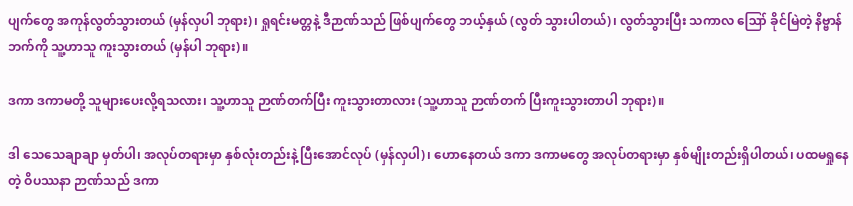ပျက်တွေ အကုန်လွတ်သွားတယ် (မှန်လှပါ ဘုရား)၊ ရှုရင်းမတ္တနဲ့ ဒီဉာဏ်သည် ဖြစ်ပျက်တွေ ဘယ့်နှယ် (လွတ် သွားပါတယ်)၊ လွတ်သွားပြီး သကာလ ဪ ခိုင်မြဲတဲ့ နိဗ္ဗာန်ဘက်ကို သူ့ဟာသူ ကူးသွားတယ် (မှန်ပါ ဘုရား)။

ဒကာ ဒကာမတို့ သူများပေးလို့ရသလား၊ သူ့ဟာသူ ဉာဏ်တက်ပြီး ကူးသွားတာလား (သူ့ဟာသူ ဉာဏ်တက် ပြီးကူးသွားတာပါ ဘုရား)။

ဒါ သေသေချာချာ မှတ်ပါ၊ အလုပ်တရားမှာ နှစ်လုံးတည်းနဲ့ ပြီးအောင်လုပ် (မှန်လှပါ)၊ ဟောနေတယ် ဒကာ ဒကာမတွေ အလုပ်တရားမှာ နှစ်မျိုးတည်းရှိပါတယ်၊ ပထမရှုနေတဲ့ ဝိပဿနာ ဉာဏ်သည် ဒကာ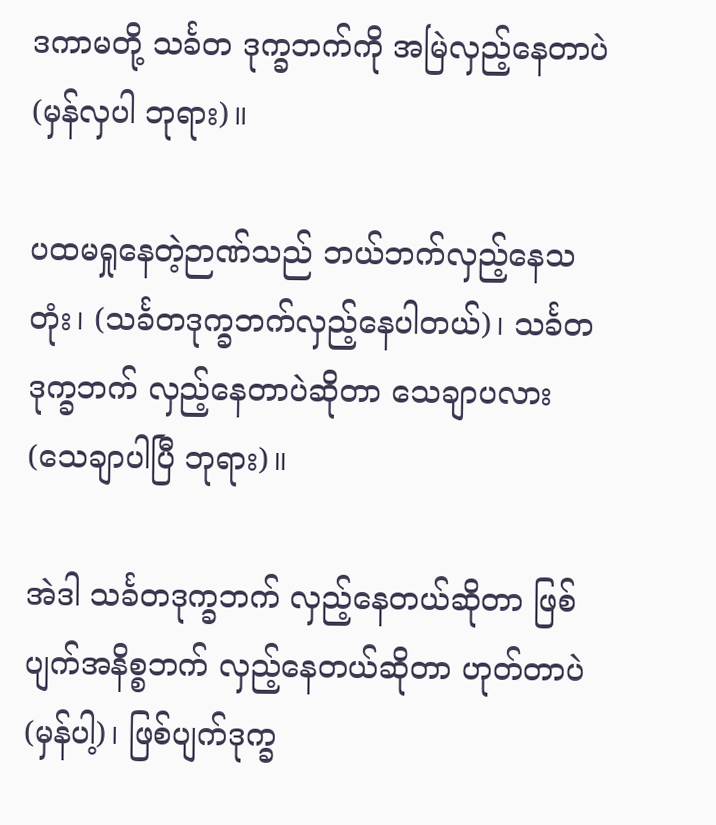ဒကာမတို့ သင်္ခတ ဒုက္ခဘက်ကို အမြဲလှည့်နေတာပဲ (မှန်လှပါ ဘုရား)။

ပထမရှုနေတဲ့ဉာဏ်သည် ဘယ်ဘက်လှည့်နေသတုံး၊ (သင်္ခတဒုက္ခဘက်လှည့်နေပါတယ်)၊ သင်္ခတဒုက္ခဘက် လှည့်နေတာပဲဆိုတာ သေချာပလား (သေချာပါပြီ ဘုရား)။

အဲဒါ သင်္ခတဒုက္ခဘက် လှည့်နေတယ်ဆိုတာ ဖြစ်ပျက်အနိစ္စဘက် လှည့်နေတယ်ဆိုတာ ဟုတ်တာပဲ (မှန်ပါ့)၊ ဖြစ်ပျက်ဒုက္ခ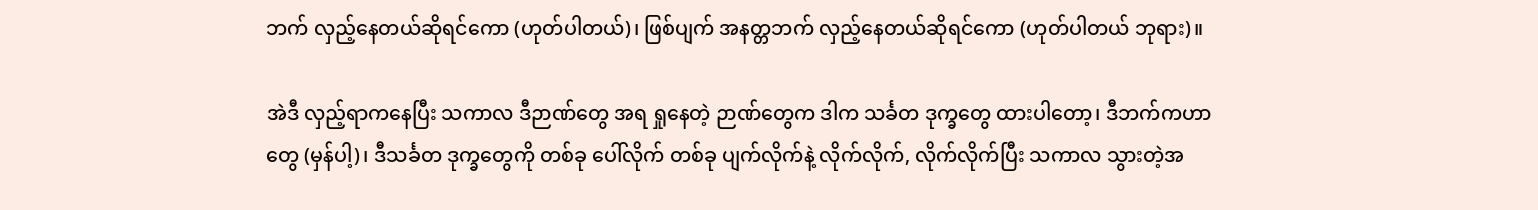ဘက် လှည့်နေတယ်ဆိုရင်ကော (ဟုတ်ပါတယ်)၊ ဖြစ်ပျက် အနတ္တဘက် လှည့်နေတယ်ဆိုရင်ကော (ဟုတ်ပါတယ် ဘုရား)။

အဲဒီ လှည့်ရာကနေပြီး သကာလ ဒီဉာဏ်တွေ အရ ရှုနေတဲ့ ဉာဏ်တွေက ဒါက သင်္ခတ ဒုက္ခတွေ ထားပါတော့၊ ဒီဘက်ကဟာတွေ (မှန်ပါ့)၊ ဒီသင်္ခတ ဒုက္ခတွေကို တစ်ခု ပေါ်လိုက် တစ်ခု ပျက်လိုက်နဲ့ လိုက်လိုက်, လိုက်လိုက်ပြီး သကာလ သွားတဲ့အ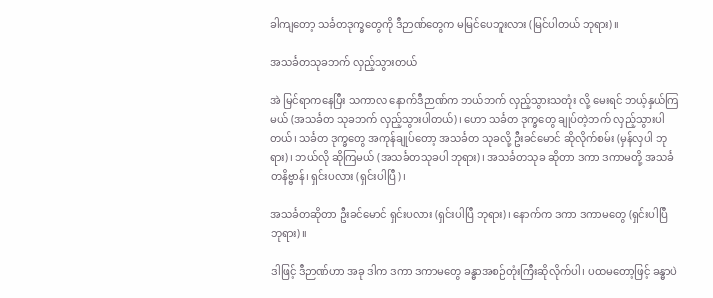ခါကျတော့ သင်္ခတဒုက္ခတွေကို ဒီဉာဏ်တွေက မမြင်ပေဘူးလား (မြင်ပါတယ် ဘုရား)။

အသင်္ခတသုခဘက် လှည့်သွားတယ်

အဲ မြင်ရာကနေပြီး သကာလ နောက်ဒီဉာဏ်က ဘယ်ဘက် လှည့်သွားသတုံး လို့ မေးရင် ဘယ့်နှယ်ကြ မယ် (အသင်္ခတ သုခဘက် လှည့်သွားပါတယ်)၊ ဟော သင်္ခတ ဒုက္ခတွေ ချုပ်တဲ့ဘက် လှည့်သွားပါတယ်၊ သင်္ခတ ဒုက္ခတွေ အကုန်ချုပ်တော့ အသင်္ခတ သုခလို့ ဦးခင်မောင် ဆိုလိုက်စမ်း (မှန်လှပါ ဘုရား)၊ ဘယ်လို ဆိုကြမယ် (အသင်္ခတသုခပါ ဘုရား)၊ အသင်္ခတသုခ ဆိုတာ ဒကာ ဒကာမတို့ အသင်္ခတနိဗ္ဗာန်၊ ရှင်းပလား (ရှင်းပါပြီ)၊

အသင်္ခတဆိုတာ ဦးခင်မောင် ရှင်းပလား (ရှင်းပါပြီ ဘုရား)၊ နောက်က ဒကာ ဒကာမတွေ (ရှင်းပါပြီ ဘုရား)။

ဒါဖြင့် ဒီဉာဏ်ဟာ အခု ဒါက ဒကာ ဒကာမတွေ ခန္ဓာအစဉ်တုံးကြီးဆိုလိုက်ပါ၊ ပထမတော့ဖြင့် ခန္ဓာပဲ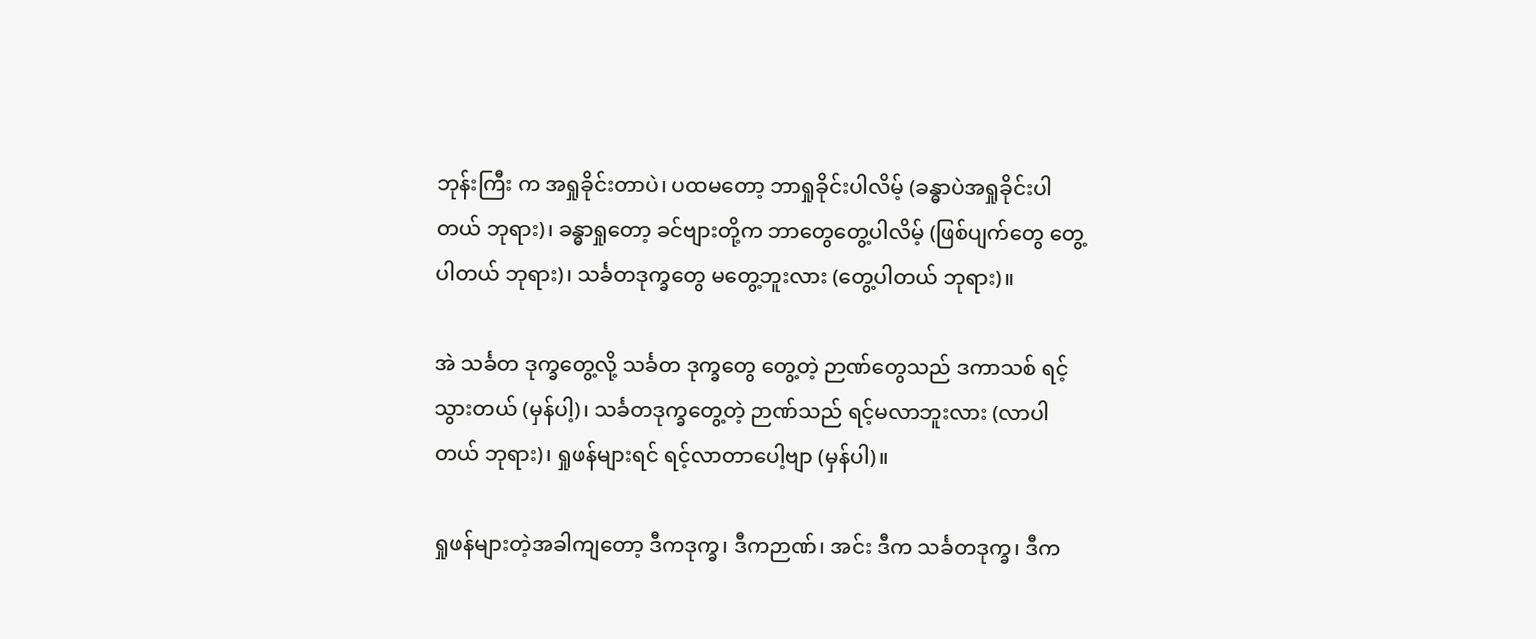ဘုန်းကြီး က အရှုခိုင်းတာပဲ၊ ပထမတော့ ဘာရှုခိုင်းပါလိမ့် (ခန္ဓာပဲအရှုခိုင်းပါတယ် ဘုရား)၊ ခန္ဓာရှုတော့ ခင်ဗျားတို့က ဘာတွေတွေ့ပါလိမ့် (ဖြစ်ပျက်တွေ တွေ့ပါတယ် ဘုရား)၊ သင်္ခတဒုက္ခတွေ မတွေ့ဘူးလား (တွေ့ပါတယ် ဘုရား)။

အဲ သင်္ခတ ဒုက္ခတွေ့လို့ သင်္ခတ ဒုက္ခတွေ တွေ့တဲ့ ဉာဏ်တွေသည် ဒကာသစ် ရင့်သွားတယ် (မှန်ပါ့)၊ သင်္ခတဒုက္ခတွေ့တဲ့ ဉာဏ်သည် ရင့်မလာဘူးလား (လာပါတယ် ဘုရား)၊ ရှုဖန်များရင် ရင့်လာတာပေါ့ဗျာ (မှန်ပါ)။

ရှုဖန်များတဲ့အခါကျတော့ ဒီကဒုက္ခ၊ ဒီကဉာဏ်၊ အင်း ဒီက သင်္ခတဒုက္ခ၊ ဒီက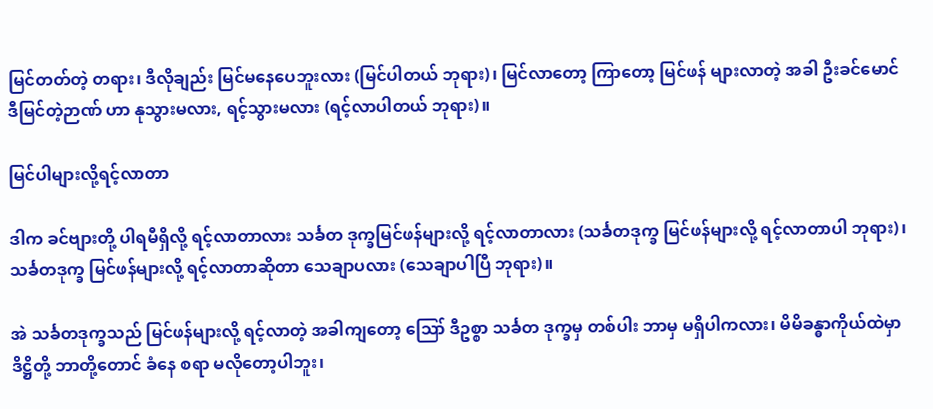မြင်တတ်တဲ့ တရား၊ ဒီလိုချည်း မြင်မနေပေဘူးလား (မြင်ပါတယ် ဘုရား)၊ မြင်လာတော့ ကြာတော့ မြင်ဖန် များလာတဲ့ အခါ ဦးခင်မောင် ဒီမြင်တဲ့ဉာဏ် ဟာ နုသွားမလား, ရင့်သွားမလား (ရင့်လာပါတယ် ဘုရား)။

မြင်ပါများလို့ရင့်လာတာ

ဒါက ခင်ဗျားတို့ ပါရမီရှိလို့ ရင့်လာတာလား သင်္ခတ ဒုက္ခမြင်ဖန်များလို့ ရင့်လာတာလား (သင်္ခတဒုက္ခ မြင်ဖန်များလို့ ရင့်လာတာပါ ဘုရား)၊ သင်္ခတဒုက္ခ မြင်ဖန်များလို့ ရင့်လာတာဆိုတာ သေချာပလား (သေချာပါပြီ ဘုရား)။

အဲ သင်္ခတဒုက္ခသည် မြင်ဖန်များလို့ ရင့်လာတဲ့ အခါကျတော့ ဪ ဒီဥစ္စာ သင်္ခတ ဒုက္ခမှ တစ်ပါး ဘာမှ မရှိပါကလား၊ မိမိခန္ဓာကိုယ်ထဲမှာ ဒိဋ္ဌိတို့ ဘာတို့တောင် ခံနေ စရာ မလိုတော့ပါဘူး၊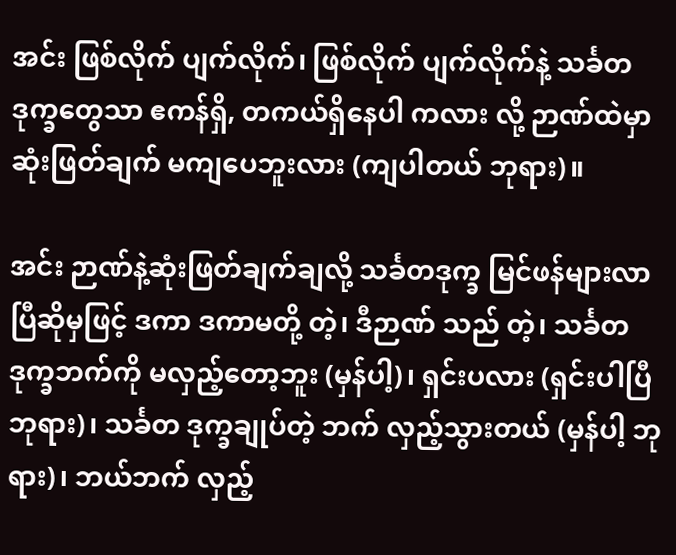အင်း ဖြစ်လိုက် ပျက်လိုက်၊ ဖြစ်လိုက် ပျက်လိုက်နဲ့ သင်္ခတဒုက္ခတွေသာ ဧကန်ရှိ, တကယ်ရှိနေပါ ကလား လို့ ဉာဏ်ထဲမှာ ဆုံးဖြတ်ချက် မကျပေဘူးလား (ကျပါတယ် ဘုရား)။

အင်း ဉာဏ်နဲ့ဆုံးဖြတ်ချက်ချလို့ သင်္ခတဒုက္ခ မြင်ဖန်များလာပြီဆိုမှဖြင့် ဒကာ ဒကာမတို့ တဲ့၊ ဒီဉာဏ် သည် တဲ့၊ သင်္ခတ ဒုက္ခဘက်ကို မလှည့်တော့ဘူး (မှန်ပါ့)၊ ရှင်းပလား (ရှင်းပါပြီ ဘုရား)၊ သင်္ခတ ဒုက္ခချုပ်တဲ့ ဘက် လှည့်သွားတယ် (မှန်ပါ့ ဘုရား)၊ ဘယ်ဘက် လှည့်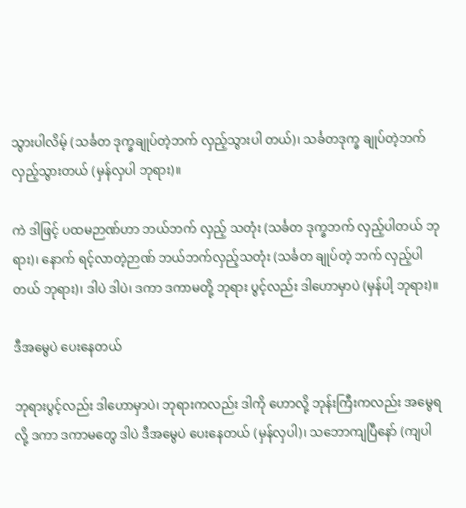သွားပါလိမ့် (သင်္ခတ ဒုက္ခချုပ်တဲ့ဘက် လှည့်သွားပါ တယ်)၊ သင်္ခတဒုက္ခ ချုပ်တဲ့ဘက် လှည့်သွားတယ် (မှန်လှပါ ဘုရား)။

ကဲ ဒါဖြင့် ပထမဉာဏ်ဟာ ဘယ်ဘက် လှည့် သတုံး (သင်္ခတ ဒုက္ခဘက် လှည့်ပါတယ် ဘုရား)၊ နောက် ရင့်လာတဲ့ဉာဏ် ဘယ်ဘက်လှည့်သတုံး (သင်္ခတ ချုပ်တဲ့ ဘက် လှည့်ပါတယ် ဘုရား)၊ ဒါပဲ ဒါပဲ၊ ဒကာ ဒကာမတို့ ဘုရား ပွင့်လည်း ဒါဟောမှာပဲ (မှန်ပါ့ ဘုရား)။

ဒီအမွေပဲ ပေးနေတယ်

ဘုရားပွင့်လည်း ဒါဟောမှာပဲ၊ ဘုရားကလည်း ဒါကို ဟောလို့ ဘုန်းကြီးကလည်း အမွေရလို့ ဒကာ ဒကာမတွေ ဒါပဲ ဒီအမွေပဲ ပေးနေတယ် (မှန်လှပါ)၊ သဘောကျပြီနော် (ကျပါ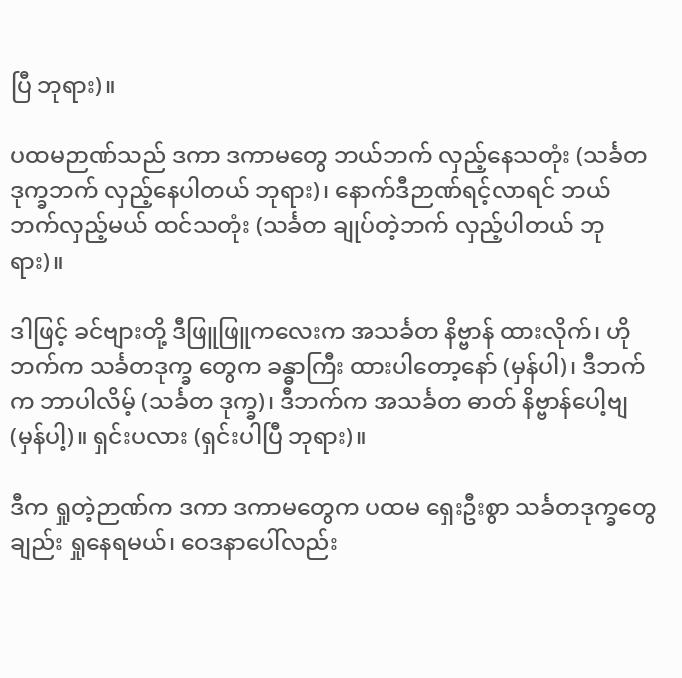ပြီ ဘုရား)။

ပထမဉာဏ်သည် ဒကာ ဒကာမတွေ ဘယ်ဘက် လှည့်နေသတုံး (သင်္ခတဒုက္ခဘက် လှည့်နေပါတယ် ဘုရား)၊ နောက်ဒီဉာဏ်ရင့်လာရင် ဘယ်ဘက်လှည့်မယ် ထင်သတုံး (သင်္ခတ ချုပ်တဲ့ဘက် လှည့်ပါတယ် ဘုရား)။

ဒါဖြင့် ခင်ဗျားတို့ ဒီဖြူဖြူကလေးက အသင်္ခတ နိဗ္ဗာန် ထားလိုက်၊ ဟိုဘက်က သင်္ခတဒုက္ခ တွေက ခန္ဓာကြီး ထားပါတော့နော် (မှန်ပါ)၊ ဒီဘက်က ဘာပါလိမ့် (သင်္ခတ ဒုက္ခ)၊ ဒီဘက်က အသင်္ခတ ဓာတ် နိဗ္ဗာန်ပေါ့ဗျ (မှန်ပါ့)။ ရှင်းပလား (ရှင်းပါပြီ ဘုရား)။

ဒီက ရှုတဲ့ဉာဏ်က ဒကာ ဒကာမတွေက ပထမ ရှေးဦးစွာ သင်္ခတဒုက္ခတွေချည်း ရှုနေရမယ်၊ ဝေဒနာပေါ်လည်း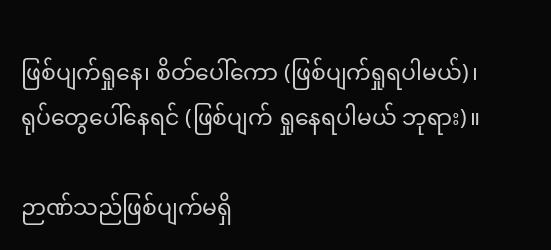ဖြစ်ပျက်ရှုနေ၊ စိတ်ပေါ်ကော (ဖြစ်ပျက်ရှုရပါမယ်)၊ ရုပ်တွေပေါ်နေရင် (ဖြစ်ပျက် ရှုနေရပါမယ် ဘုရား)။

ဉာဏ်သည်ဖြစ်ပျက်မရှိ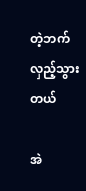တဲ့ဘက် လှည့်သွားတယ်

အဲ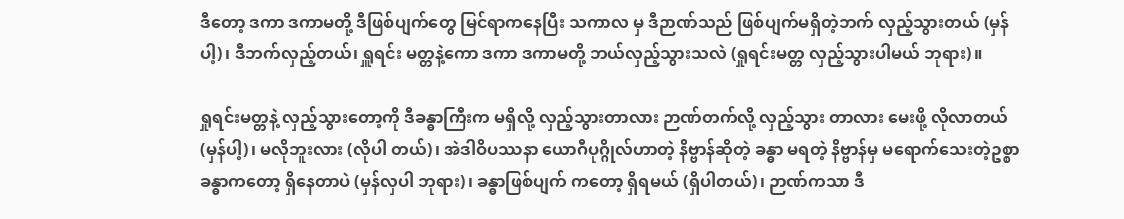ဒီတော့ ဒကာ ဒကာမတို့ ဒီဖြစ်ပျက်တွေ မြင်ရာကနေပြီး သကာလ မှ ဒီဉာဏ်သည် ဖြစ်ပျက်မရှိတဲ့ဘက် လှည့်သွားတယ် (မှန်ပါ့)၊ ဒီဘက်လှည့်တယ်၊ ရှူရင်း မတ္တနဲ့ကော ဒကာ ဒကာမတို့ ဘယ်လှည့်သွားသလဲ (ရှုရင်းမတ္တ လှည့်သွားပါမယ် ဘုရား)။

ရှုရင်းမတ္တနဲ့ လှည့်သွားတော့ကို ဒီခန္ဓာကြီးက မရှိလို့ လှည့်သွားတာလား ဉာဏ်တက်လို့ လှည့်သွား တာလား မေးဖို့ လိုလာတယ် (မှန်ပါ့)၊ မလိုဘူးလား (လိုပါ တယ်)၊ အဲဒါဝိပဿနာ ယောဂီပုဂ္ဂိုလ်ဟာတဲ့ နိဗ္ဗာန်ဆိုတဲ့ ခန္ဓာ မရတဲ့ နိဗ္ဗာန်မှ မရောက်သေးတဲ့ဥစ္စာ ခန္ဓာကတော့ ရှိနေတာပဲ (မှန်လှပါ ဘုရား)၊ ခန္ဓာဖြစ်ပျက် ကတော့ ရှိရမယ် (ရှိပါတယ်)၊ ဉာဏ်ကသာ ဒီ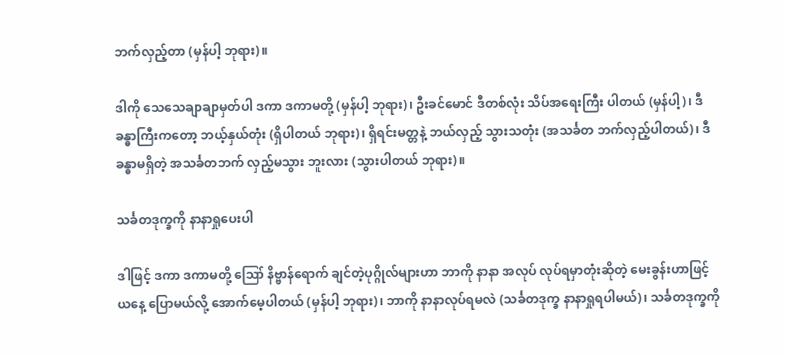ဘက်လှည့်တာ (မှန်ပါ့ ဘုရား)။

ဒါကို သေသေချာချာမှတ်ပါ ဒကာ ဒကာမတို့ (မှန်ပါ့ ဘုရား)၊ ဦးခင်မောင် ဒီတစ်လုံး သိပ်အရေးကြီး ပါတယ် (မှန်ပါ့)၊ ဒီခန္ဓာကြီးကတော့ ဘယ့်နှယ်တုံး (ရှိပါတယ် ဘုရား)၊ ရှိရင်းမတ္တနဲ့ ဘယ်လှည့် သွားသတုံး (အသင်္ခတ ဘက်လှည့်ပါတယ်)၊ ဒီခန္ဓာမရှိတဲ့ အသင်္ခတဘက် လှည့်မသွား ဘူးလား (သွားပါတယ် ဘုရား)။

သင်္ခတဒုက္ခကို နာနာရှုပေးပါ

ဒါဖြင့် ဒကာ ဒကာမတို့ ဪ နိဗ္ဗာန်ရောက် ချင်တဲ့ပုဂ္ဂိုလ်များဟာ ဘာကို နာနာ အလုပ် လုပ်ရမှာတုံးဆိုတဲ့ မေးခွန်းဟာဖြင့် ယနေ့ ပြောမယ်လို့ အောက်မေ့ပါတယ် (မှန်ပါ့ ဘုရား)၊ ဘာကို နာနာလုပ်ရမလဲ (သင်္ခတဒုက္ခ နာနာရှုရပါမယ်)၊ သင်္ခတဒုက္ခကို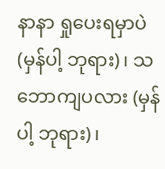နာနာ ရှုပေးရမှာပဲ (မှန်ပါ့ ဘုရား)၊ သဘောကျပလား (မှန်ပါ့ ဘုရား)၊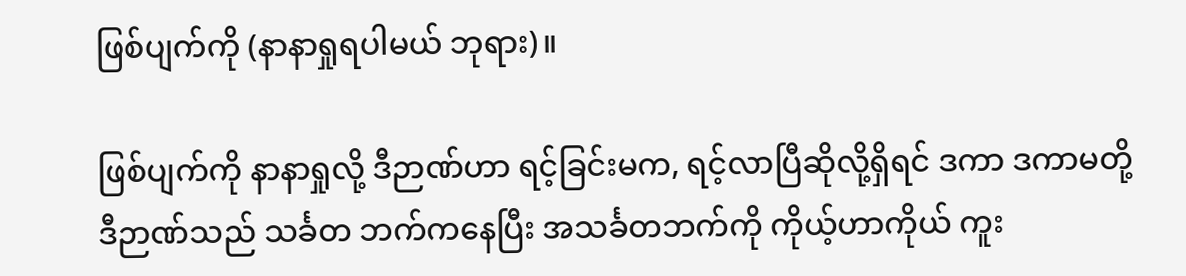ဖြစ်ပျက်ကို (နာနာရှုရပါမယ် ဘုရား)။

ဖြစ်ပျက်ကို နာနာရှုလို့ ဒီဉာဏ်ဟာ ရင့်ခြင်းမက, ရင့်လာပြီဆိုလို့ရှိရင် ဒကာ ဒကာမတို့ ဒီဉာဏ်သည် သင်္ခတ ဘက်ကနေပြီး အသင်္ခတဘက်ကို ကိုယ့်ဟာကိုယ် ကူး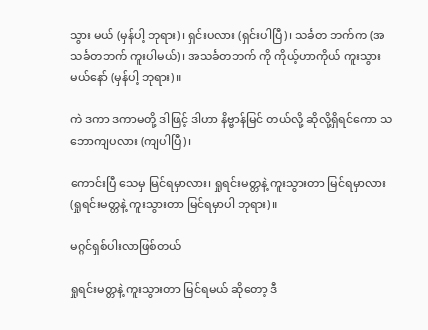သွား မယ် (မှန်ပါ့ ဘုရား)၊ ရှင်းပလား (ရှင်းပါပြီ)၊ သင်္ခတ ဘက်က (အသင်္ခတဘက် ကူးပါမယ်)၊ အသင်္ခတဘက် ကို ကိုယ့်ဟာကိုယ် ကူးသွားမယ်နော် (မှန်ပါ့ ဘုရား)။

ကဲ ဒကာ ဒကာမတို့ ဒါဖြင့် ဒါဟာ နိဗ္ဗာန်မြင် တယ်လို့ ဆိုလို့ရှိရင်ကော သဘောကျပလား (ကျပါပြီ)၊

ကောင်းပြီ သေမှ မြင်ရမှာလား၊ ရှုရင်းမတ္တနဲ့ ကူးသွားတာ မြင်ရမှာလား (ရှုရင်းမတ္တနဲ့ ကူးသွားတာ မြင်ရမှာပါ ဘုရား)။

မဂ္ဂင်ရှစ်ပါးလာဖြစ်တယ်

ရှုရင်းမတ္တနဲ့ ကူးသွားတာ မြင်ရမယ် ဆိုတော့ ဒီ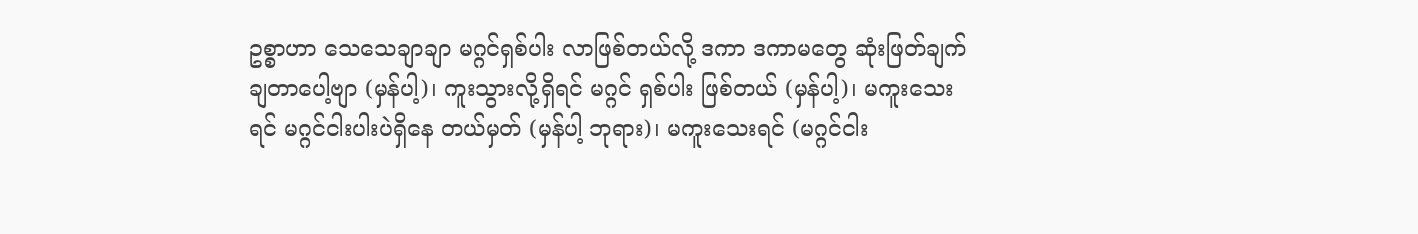ဥစ္စာဟာ သေသေချာချာ မဂ္ဂင်ရှစ်ပါး လာဖြစ်တယ်လို့ ဒကာ ဒကာမတွေ ဆုံးဖြတ်ချက် ချတာပေါ့ဗျာ (မှန်ပါ့)၊ ကူးသွားလို့ရှိရင် မဂ္ဂင် ရှစ်ပါး ဖြစ်တယ် (မှန်ပါ့)၊ မကူးသေးရင် မဂ္ဂင်ငါးပါးပဲရှိနေ တယ်မှတ် (မှန်ပါ့ ဘုရား)၊ မကူးသေးရင် (မဂ္ဂင်ငါး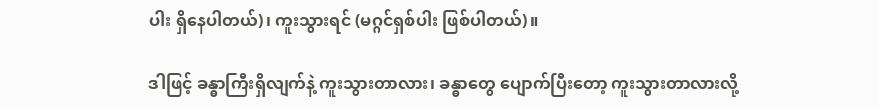ပါး ရှိနေပါတယ်)၊ ကူးသွားရင် (မဂ္ဂင်ရှစ်ပါး ဖြစ်ပါတယ်)။

ဒါဖြင့် ခန္ဓာကြီးရှိလျက်နဲ့ ကူးသွားတာလား၊ ခန္ဓာတွေ ပျောက်ပြီးတော့ ကူးသွားတာလားလို့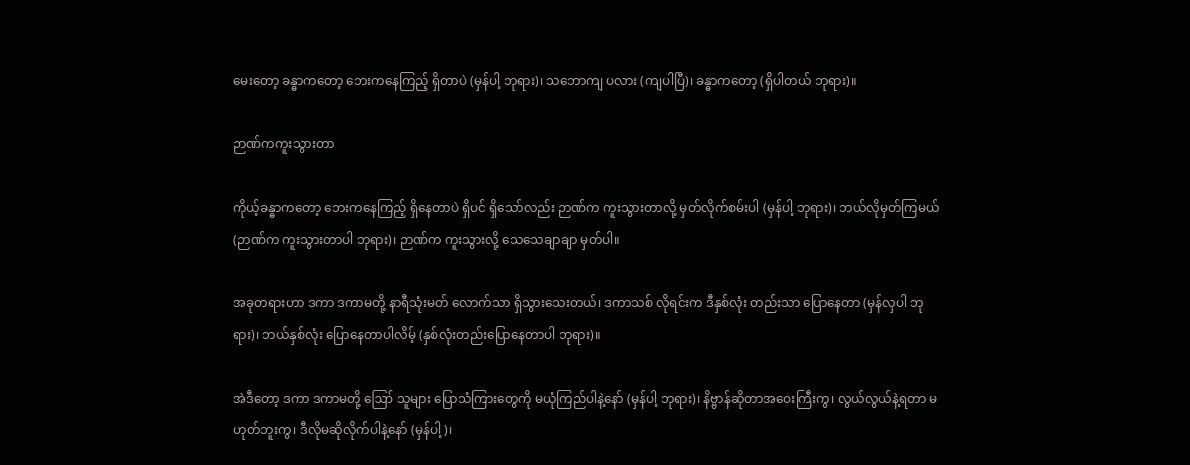မေးတော့ ခန္ဓာကတော့ ဘေးကနေကြည့် ရှိတာပဲ (မှန်ပါ့ ဘုရား)၊ သဘောကျ ပလား (ကျပါပြီ)၊ ခန္ဓာကတော့ (ရှိပါတယ် ဘုရား)။

ဉာဏ်ကကူးသွားတာ

ကိုယ့်ခန္ဓာကတော့ ဘေးကနေကြည့် ရှိနေတာပဲ ရှိပင် ရှိသော်လည်း ဉာဏ်က ကူးသွားတာလို့ မှတ်လိုက်စမ်းပါ (မှန်ပါ့ ဘုရား)၊ ဘယ်လိုမှတ်ကြမယ် (ဉာဏ်က ကူးသွားတာပါ ဘုရား)၊ ဉာဏ်က ကူးသွားလို့ သေသေချာချာ မှတ်ပါ။

အခုတရားဟာ ဒကာ ဒကာမတို့ နာရီသုံးမတ် လောက်သာ ရှိသွားသေးတယ်၊ ဒကာသစ် လိုရင်းက ဒီနှစ်လုံး တည်းသာ ပြောနေတာ (မှန်လှပါ ဘုရား)၊ ဘယ်နှစ်လုံး ပြောနေတာပါလိမ့် (နှစ်လုံးတည်းပြောနေတာပါ ဘုရား)။

အဲဒီတော့ ဒကာ ဒကာမတို့ ဪ သူများ ပြောသံကြားတွေကို မယုံကြည်ပါနဲ့နော် (မှန်ပါ့ ဘုရား)၊ နိဗ္ဗာန်ဆိုတာအဝေးကြီးကွ၊ လွယ်လွယ်နဲ့ရတာ မဟုတ်ဘူးကွ၊ ဒီလိုမဆိုလိုက်ပါနဲ့နော် (မှန်ပါ့)၊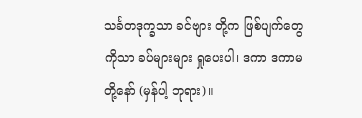သင်္ခတဒုက္ခသာ ခင်ဗျား တို့က ဖြစ်ပျက်တွေကိုသာ ခပ်များများ ရှုပေးပါ၊ ဒကာ ဒကာမ တို့နော် (မှန်ပါ့ ဘုရား)။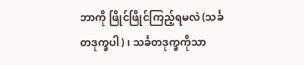ဘာကို ဖြိုင်ဖြိုင်ကြည့်ရမလဲ (သင်္ခတဒုက္ခပါ)၊ သင်္ခတဒုက္ခကိုသာ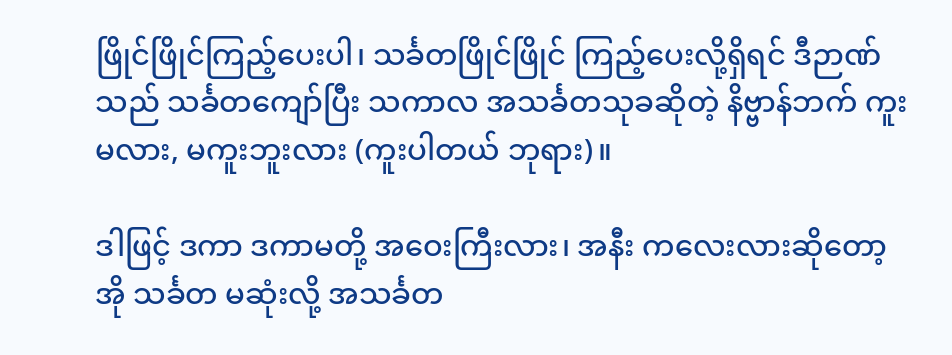ဖြိုင်ဖြိုင်ကြည့်ပေးပါ၊ သင်္ခတဖြိုင်ဖြိုင် ကြည့်ပေးလို့ရှိရင် ဒီဉာဏ်သည် သင်္ခတကျော်ပြီး သကာလ အသင်္ခတသုခဆိုတဲ့ နိဗ္ဗာန်ဘက် ကူးမလား, မကူးဘူးလား (ကူးပါတယ် ဘုရား)။

ဒါဖြင့် ဒကာ ဒကာမတို့ အဝေးကြီးလား၊ အနီး ကလေးလားဆိုတော့ အို သင်္ခတ မဆုံးလို့ အသင်္ခတ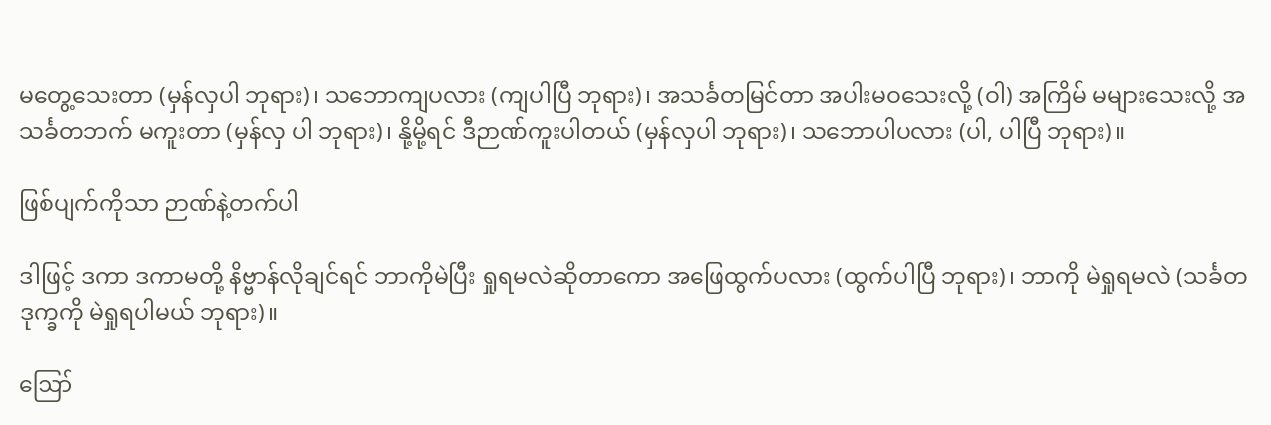မတွေ့သေးတာ (မှန်လှပါ ဘုရား)၊ သဘောကျပလား (ကျပါပြီ ဘုရား)၊ အသင်္ခတမြင်တာ အပါးမဝသေးလို့ (ဝါ) အကြိမ် မများသေးလို့ အသင်္ခတဘက် မကူးတာ (မှန်လှ ပါ ဘုရား)၊ နို့မို့ရင် ဒီဉာဏ်ကူးပါတယ် (မှန်လှပါ ဘုရား)၊ သဘောပါပလား (ပါ, ပါပြီ ဘုရား)။

ဖြစ်ပျက်ကိုသာ ဉာဏ်နဲ့တက်ပါ

ဒါဖြင့် ဒကာ ဒကာမတို့ နိဗ္ဗာန်လိုချင်ရင် ဘာကိုမဲပြီး ရှုရမလဲဆိုတာကော အဖြေထွက်ပလား (ထွက်ပါပြီ ဘုရား)၊ ဘာကို မဲရှုရမလဲ (သင်္ခတဒုက္ခကို မဲရှုရပါမယ် ဘုရား)။

ဪ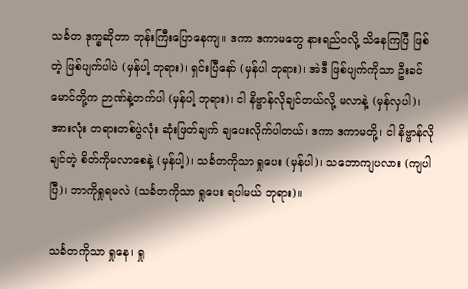သင်္ခတ ဒုက္ခဆိုတာ ဘုန်းကြီးပြောနေကျ။ ဒကာ ဒကာမတွေ နားရည်ဝလို့ သိနေကြပြီ ဖြစ်တဲ့ ဖြစ်ပျက်ပါပဲ (မှန်ပါ့ ဘုရား)၊ ရှင်းပြီနော် (မှန်ပါ ဘုရား)၊ အဲဒီ ဖြစ်ပျက်ကိုသာ ဦးခင်မောင်တို့က ဉာဏ်နဲ့တက်ပါ (မှန်ပါ့ ဘုရား)၊ ငါ နိဗ္ဗာန်လိုချင်တယ်လို့ မလာနဲ့ (မှန်လှပါ)၊ အားလုံး တရားတစ်ပွဲလုံး ဆုံးဖြတ်ချက် ချပေးလိုက်ပါတယ်၊ ဒကာ ဒကာမတို့၊ ငါ နိဗ္ဗာန်လိုချင်တဲ့ စိတ်ကိုမလာစေနဲ့ (မှန်ပါ့)၊ သင်္ခတကိုသာ ရှုပေး (မှန်ပါ)၊ သဘောကျပလား (ကျပါပြီ)၊ ဘာကိုရှုရမလဲ (သင်္ခတကိုသာ ရှုပေး ရပါမယ် ဘုရား)။

သင်္ခတကိုသာ ရှုနေ၊ ရှု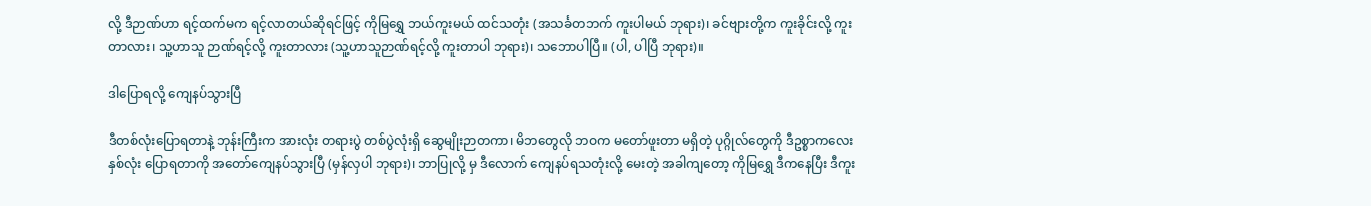လို့ ဒီဉာဏ်ဟာ ရင့်ထက်မက ရင့်လာတယ်ဆိုရင်ဖြင့် ကိုမြရွှေ ဘယ်ကူးမယ် ထင်သတုံး (အသင်္ခတဘက် ကူးပါမယ် ဘုရား)၊ ခင်ဗျားတို့က ကူးခိုင်းလို့ ကူးတာလား၊ သူ့ဟာသူ ဉာဏ်ရင့်လို့ ကူးတာလား (သူ့ဟာသူဉာဏ်ရင့်လို့ ကူးတာပါ ဘုရား)၊ သဘောပါပြီ။ (ပါ, ပါပြီ ဘုရား)။

ဒါပြောရလို့ ကျေနပ်သွားပြီ

ဒီတစ်လုံးပြောရတာနဲ့ ဘုန်းကြီးက အားလုံး တရားပွဲ တစ်ပွဲလုံးရှိ ဆွေမျိုးဉာတကာ၊ မိဘတွေလို ဘဝက မတော်ဖူးတာ မရှိတဲ့ ပုဂ္ဂိုလ်တွေကို ဒီဥစ္စာကလေး နှစ်လုံး ပြောရတာကို အတော်ကျေနပ်သွားပြီ (မှန်လှပါ ဘုရား)၊ ဘာပြုလို့ မှ ဒီလောက် ကျေနပ်ရသတုံးလို့ မေးတဲ့ အခါကျတော့ ကိုမြရွှေ ဒီကနေပြီး ဒီကူး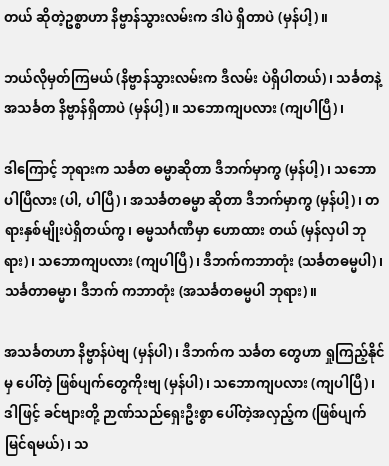တယ် ဆိုတဲ့ဥစ္စာဟာ နိဗ္ဗာန်သွားလမ်းက ဒါပဲ ရှိတာပဲ (မှန်ပါ့)။

ဘယ်လိုမှတ်ကြမယ် (နိဗ္ဗာန်သွားလမ်းက ဒီလမ်း ပဲရှိပါတယ်)၊ သင်္ခတနဲ့ အသင်္ခတ နိဗ္ဗာန်ရှိတာပဲ (မှန်ပါ့)။ သဘောကျပလား (ကျပါပြီ)၊

ဒါကြောင့် ဘုရားက သင်္ခတ ဓမ္မာဆိုတာ ဒီဘက်မှာကွ (မှန်ပါ့)၊ သဘောပါပြီလား (ပါ, ပါပြီ)၊ အသင်္ခတဓမ္မာ ဆိုတာ ဒီဘက်မှာကွ (မှန်ပါ့)၊ တရားနှစ်မျိုးပဲရှိတယ်ကွ၊ ဓမ္မသင်္ဂဏီမှာ ဟောထား တယ် (မှန်လှပါ ဘုရား)၊ သဘောကျပလား (ကျပါပြီ)၊ ဒီဘက်ကဘာတုံး (သင်္ခတဓမ္မပါ)၊ သင်္ခတာဓမ္မာ၊ ဒီဘက် ကဘာတုံး (အသင်္ခတဓမ္မပါ ဘုရား)။

အသင်္ခတဟာ နိဗ္ဗာန်ပဲဗျ (မှန်ပါ)၊ ဒီဘက်က သင်္ခတ တွေဟာ ရှုကြည့်နိုင်မှ ပေါ်တဲ့ ဖြစ်ပျက်တွေကိုးဗျ (မှန်ပါ)၊ သဘောကျပလား (ကျပါပြီ)၊ ဒါဖြင့် ခင်ဗျားတို့ ဉာဏ်သည်ရှေးဦးစွာ ပေါ်တဲ့အလှည့်က (ဖြစ်ပျက် မြင်ရမယ်)၊ သ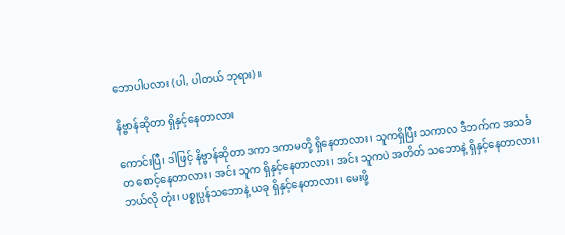ဘောပါပလား (ပါ, ပါတယ် ဘုရား)။

နိဗ္ဗာန်ဆိုတာ ရှိနှင့်နေတာလား

ကောင်းပြီ၊ ဒါဖြင့် နိဗ္ဗာန်ဆိုတာ ဒကာ ဒကာမတို့ ရှိနေတာလား၊ သူကရှိပြီး သကာလ ဒီဘက်က အသင်္ခတ စောင့်နေတာလား၊ အင်း သူက ရှိနှင့်နေတာလား၊ အင်း သူကပဲ အတိတ် သဘောနဲ့ ရှိနှင့်နေတာလား၊ ဘယ်လို တုံး၊ ပစ္စုပ္ပန်သဘောနဲ့ ယခု ရှိနှင့်နေတာလား၊ မေးဖို့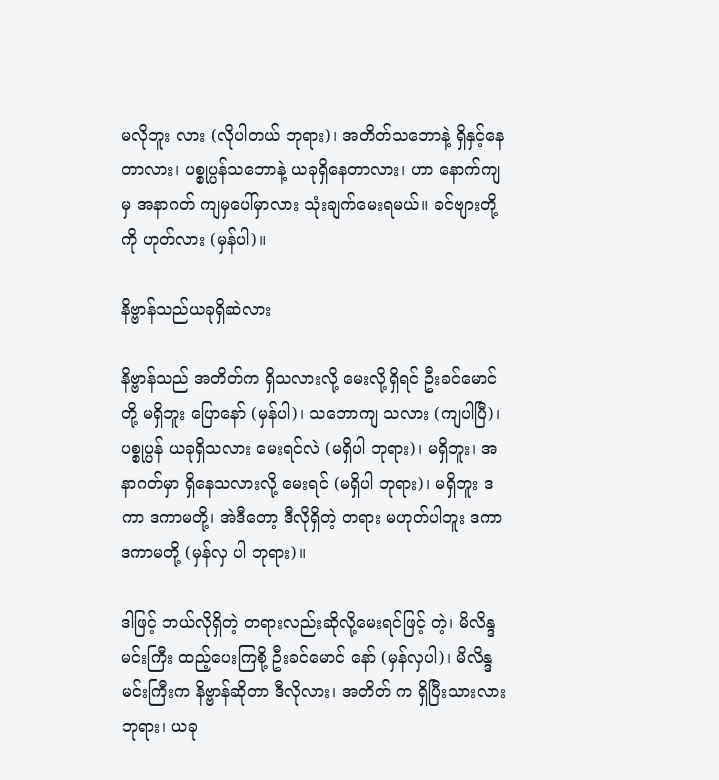မလိုဘူး လား (လိုပါတယ် ဘုရား)၊ အတိတ်သဘောနဲ့ ရှိနှင့်နေတာလား၊ ပစ္စုပ္ပန်သဘောနဲ့ ယခုရှိနေတာလား၊ ဟာ နောက်ကျမှ အနာဂတ် ကျမှပေါ်မှာလား သုံးချက်မေးရမယ်။ ခင်ဗျားတို့ကို ဟုတ်လား (မှန်ပါ)။

နိဗ္ဗာန်သည်ယခုရှိဆဲလား

နိဗ္ဗာန်သည် အတိတ်က ရှိသလားလို့ မေးလို့ရှိရင် ဦးခင်မောင်တို့ မရှိဘူး ပြောနော် (မှန်ပါ)၊ သဘောကျ သလား (ကျပါပြီ)၊ ပစ္စုပ္ပန် ယခုရှိသလား မေးရင်လဲ (မရှိပါ ဘုရား)၊ မရှိဘူး၊ အနာဂတ်မှာ ရှိနေသလားလို့ မေးရင် (မရှိပါ ဘုရား)၊ မရှိဘူး ဒကာ ဒကာမတို့၊ အဲဒီတော့ ဒီလိုရှိတဲ့ တရား မဟုတ်ပါဘူး ဒကာ ဒကာမတို့ (မှန်လှ ပါ ဘုရား)။

ဒါဖြင့် ဘယ်လိုရှိတဲ့ တရားလည်းဆိုလို့မေးရင်ဖြင့် တဲ့၊ မိလိန္ဒမင်းကြီး ထည့်ပေးကြစို့ ဦးခင်မောင် နော် (မှန်လှပါ)၊ မိလိန္ဒမင်းကြီးက နိဗ္ဗာန်ဆိုတာ ဒီလိုလား၊ အတိတ် က ရှိပြီးသားလား ဘုရား၊ ယခု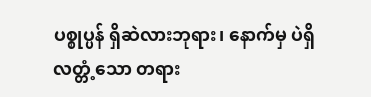ပစ္စုပ္ပန် ရှိဆဲလားဘုရား၊ နောက်မှ ပဲရှိလတ္တံ့သော တရား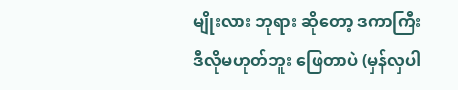မျိုးလား ဘုရား ဆိုတော့ ဒကာကြီး ဒီလိုမဟုတ်ဘူး ဖြေတာပဲ (မှန်လှပါ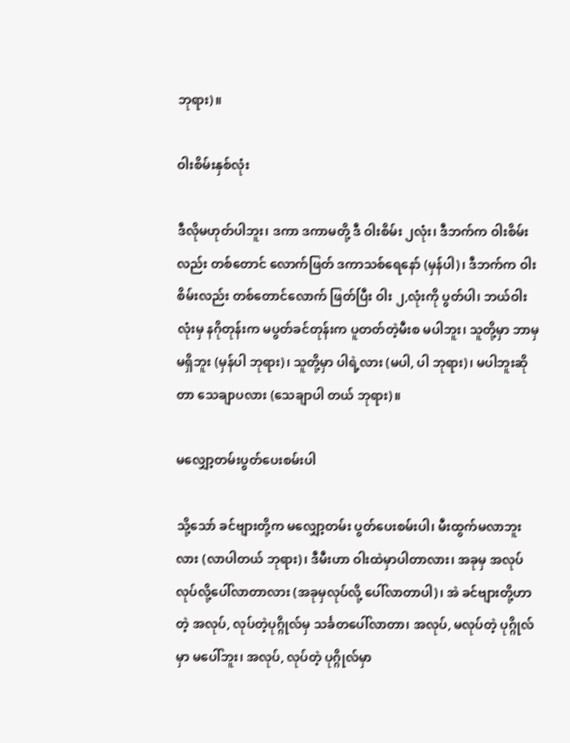ဘုရား)။

ဝါးစိမ်းနှစ်လုံး

ဒီလိုမဟုတ်ပါဘူး၊ ဒကာ ဒကာမတို့ ဒီ ဝါးစိမ်း ၂လုံး၊ ဒီဘက်က ဝါးစိမ်းလည်း တစ်တောင် လောက်ဖြတ် ဒကာသစ်ရေနော် (မှန်ပါ)၊ ဒီဘက်က ဝါးစိမ်းလည်း တစ်တောင်လောက် ဖြတ်ပြီး ဝါး ၂,လုံးကို ပွတ်ပါ၊ ဘယ်ဝါးလုံးမှ နဂိုတုန်းက မပွတ်ခင်တုန်းက ပူတတ်တဲ့မီးစ မပါဘူး၊ သူတို့မှာ ဘာမှ မရှိဘူး (မှန်ပါ ဘုရား)၊ သူတို့မှာ ပါရဲ့လား (မပါ, ပါ ဘုရား)၊ မပါဘူးဆိုတာ သေချာပလား (သေချာပါ တယ် ဘုရား)။

မလျှော့တမ်းပွတ်ပေးစမ်းပါ

သို့သော် ခင်ဗျားတို့က မလျှော့တမ်း ပွတ်ပေးစမ်းပါ၊ မီးထွက်မလာဘူးလား (လာပါတယ် ဘုရား)၊ ဒီမီးဟာ ဝါးထဲမှာပါတာလား၊ အခုမှ အလုပ် လုပ်လို့ပေါ်လာတာလား (အခုမှလုပ်လို့ ပေါ်လာတာပါ)၊ အဲ ခင်ဗျားတို့ဟာတဲ့ အလုပ်, လုပ်တဲ့ပုဂ္ဂိုလ်မှ သင်္ခတပေါ်လာတာ၊ အလုပ်, မလုပ်တဲ့ ပုဂ္ဂိုလ်မှာ မပေါ်ဘူး၊ အလုပ်, လုပ်တဲ့ ပုဂ္ဂိုလ်မှာ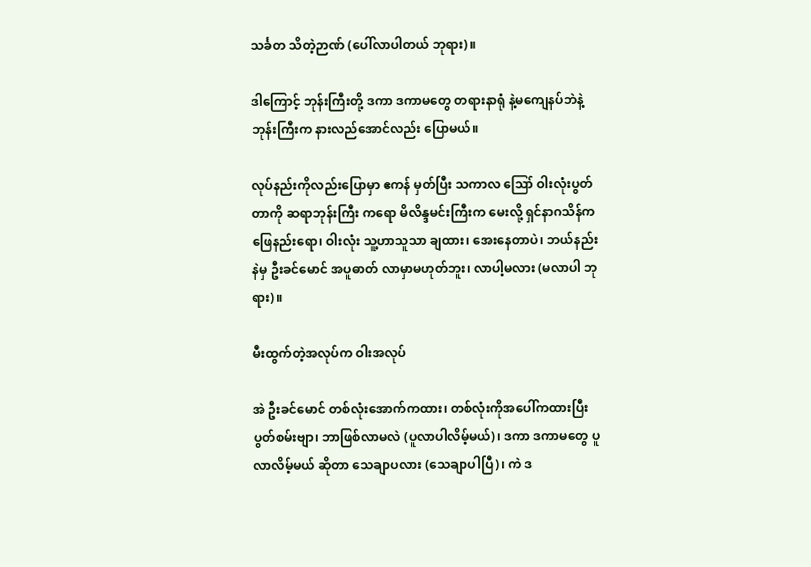သင်္ခတ သိတဲ့ဉာဏ် (ပေါ်လာပါတယ် ဘုရား)။

ဒါကြောင့် ဘုန်းကြီးတို့ ဒကာ ဒကာမတွေ တရားနာရုံ နဲ့မကျေနပ်ဘဲနဲ့ ဘုန်းကြီးက နားလည်အောင်လည်း ပြောမယ်။

လုပ်နည်းကိုလည်းပြောမှာ ဧကန် မှတ်ပြီး သကာလ ဪ ဝါးလုံးပွတ်တာကို ဆရာဘုန်းကြီး ကရော မိလိန္ဒမင်းကြီးက မေးလို့ ရှင်နာဂသိန်က ဖြေနည်းရော၊ ဝါးလုံး သူ့ဟာသူသာ ချထား၊ အေးနေတာပဲ၊ ဘယ်နည်းနဲမှ ဦးခင်မောင် အပူဓာတ် လာမှာမဟုတ်ဘူး၊ လာပါ့မလား (မလာပါ ဘုရား)။

မီးထွက်တဲ့အလုပ်က ဝါးအလုပ်

အဲ ဦးခင်မောင် တစ်လုံးအောက်ကထား၊ တစ်လုံးကိုအပေါ်ကထားပြီး ပွတ်စမ်းဗျာ၊ ဘာဖြစ်လာမလဲ (ပူလာပါလိမ့်မယ်)၊ ဒကာ ဒကာမတွေ ပူလာလိမ့်မယ် ဆိုတာ သေချာပလား (သေချာပါပြီ)၊ ကဲ ဒ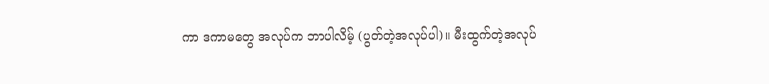ကာ ဒကာမတွေ အလုပ်က ဘာပါလိမ့် (ပွတ်တဲ့အလုပ်ပါ)။ မီးထွက်တဲ့အလုပ်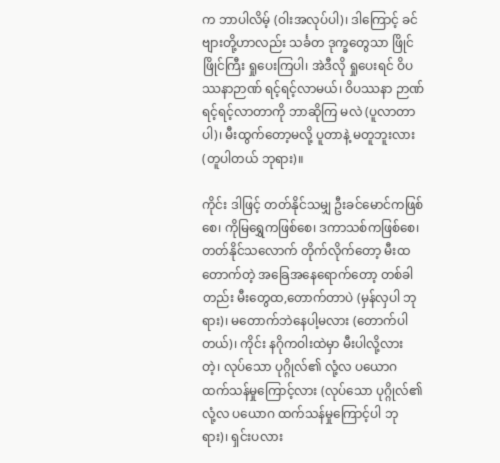က ဘာပါလိမ့် (ဝါးအလုပ်ပါ)၊ ဒါကြောင့် ခင်ဗျားတို့ဟာလည်း သင်္ခတ ဒုက္ခတွေသာ ဖြိုင်ဖြိုင်ကြီး ရှုပေးကြပါ၊ အဲဒီလို ရှုပေးရင် ဝိပဿနာဉာဏ် ရင့်ရင့်လာမယ်၊ ဝိပဿနာ ဉာဏ်ရင့်ရင့်လာတာကို ဘာဆိုကြ မလဲ (ပူလာတာပါ)၊ မီးထွက်တော့မလို့ ပူတာနဲ့ မတူဘူးလား (တူပါတယ် ဘုရား)။

ကိုင်း ဒါဖြင့် တတ်နိုင်သမျှ ဦးခင်မောင်ကဖြစ်စေ၊ ကိုမြရွှေကဖြစ်စေ၊ ဒကာသစ်ကဖြစ်စေ၊ တတ်နိုင်သလောက် တိုက်လိုက်တော့ မီးထတောက်တဲ့ အခြေအနေရောက်တော့ တစ်ခါတည်း မီးတွေထ,တောက်တာပဲ (မှန်လှပါ ဘုရား)၊ မတောက်ဘဲနေပါ့မလား (တောက်ပါတယ်)၊ ကိုင်း နဂိုကဝါးထဲမှာ မီးပါလို့လား တဲ့၊ လုပ်သော ပုဂ္ဂိုလ်၏ လုံ့လ ပယောဂ ထက်သန်မှုကြောင့်လား (လုပ်သော ပုဂ္ဂိုလ်၏ လုံ့လ ပယောဂ ထက်သန်မှုကြောင့်ပါ ဘုရား)၊ ရှင်းပလား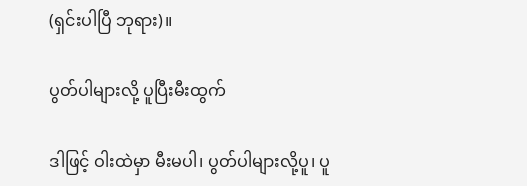(ရှင်းပါပြီ ဘုရား)။

ပွတ်ပါများလို့ ပူပြီးမီးထွက်

ဒါဖြင့် ဝါးထဲမှာ မီးမပါ၊ ပွတ်ပါများလို့ပူ၊ ပူ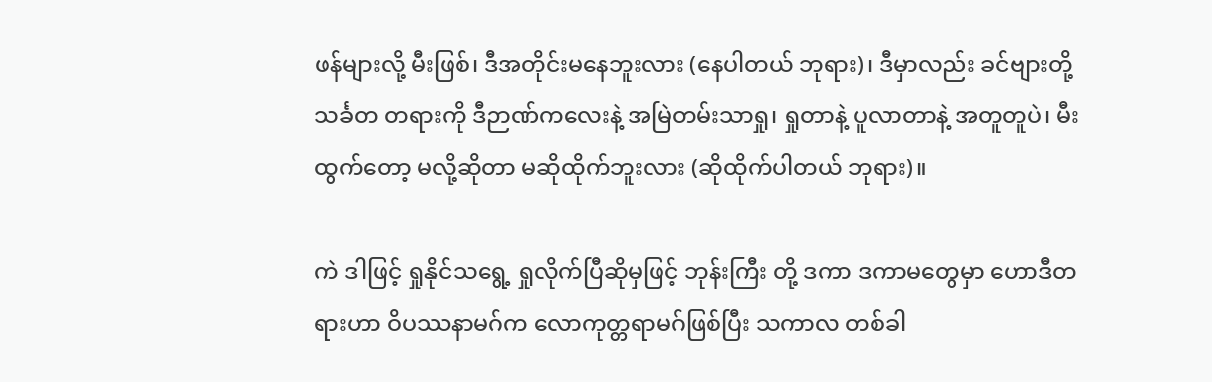ဖန်များလို့ မီးဖြစ်၊ ဒီအတိုင်းမနေဘူးလား (နေပါတယ် ဘုရား)၊ ဒီမှာလည်း ခင်ဗျားတို့ သင်္ခတ တရားကို ဒီဉာဏ်ကလေးနဲ့ အမြဲတမ်းသာရှု၊ ရှုတာနဲ့ ပူလာတာနဲ့ အတူတူပဲ၊ မီးထွက်တော့ မလို့ဆိုတာ မဆိုထိုက်ဘူးလား (ဆိုထိုက်ပါတယ် ဘုရား)။

ကဲ ဒါဖြင့် ရှုနိုင်သရွေ့ ရှုလိုက်ပြီဆိုမှဖြင့် ဘုန်းကြီး တို့ ဒကာ ဒကာမတွေမှာ ဟောဒီတရားဟာ ဝိပဿနာမဂ်က လောကုတ္တရာမဂ်ဖြစ်ပြီး သကာလ တစ်ခါ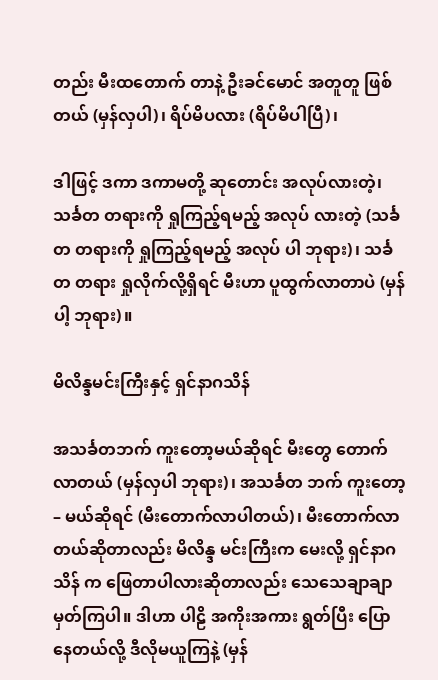တည်း မီးထတောက် တာနဲ့ ဦးခင်မောင် အတူတူ ဖြစ်တယ် (မှန်လှပါ)၊ ရိပ်မိပလား (ရိပ်မိပါပြီ)၊

ဒါဖြင့် ဒကာ ဒကာမတို့ ဆုတောင်း အလုပ်လားတဲ့၊ သင်္ခတ တရားကို ရှုကြည့်ရမည့် အလုပ် လားတဲ့ (သင်္ခတ တရားကို ရှုကြည့်ရမည့် အလုပ် ပါ ဘုရား)၊ သင်္ခတ တရား ရှုလိုက်လို့ရှိရင် မီးဟာ ပူထွက်လာတာပဲ (မှန်ပါ့ ဘုရား)။

မိလိန္ဒမင်းကြီးနှင့် ရှင်နာဂသိန်

အသင်္ခတဘက် ကူးတော့မယ်ဆိုရင် မီးတွေ တောက် လာတယ် (မှန်လှပါ ဘုရား)၊ အသင်္ခတ ဘက် ကူးတော့ – မယ်ဆိုရင် (မီးတောက်လာပါတယ်)၊ မီးတောက်လာ တယ်ဆိုတာလည်း မိလိန္ဒ မင်းကြီးက မေးလို့ ရှင်နာဂသိန် က ဖြေတာပါလားဆိုတာလည်း သေသေချာချာ မှတ်ကြပါ။ ဒါဟာ ပါဠိ အကိုးအကား ရွတ်ပြီး ပြောနေတယ်လို့ ဒီလိုမယူကြနဲ့ (မှန်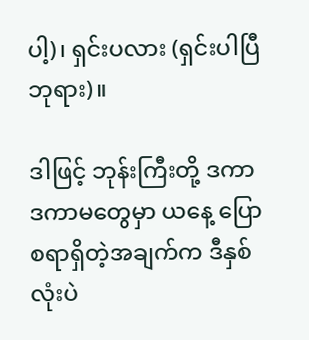ပါ့)၊ ရှင်းပလား (ရှင်းပါပြီ ဘုရား)။

ဒါဖြင့် ဘုန်းကြီးတို့ ဒကာ ဒကာမတွေမှာ ယနေ့ ပြောစရာရှိတဲ့အချက်က ဒီနှစ်လုံးပဲ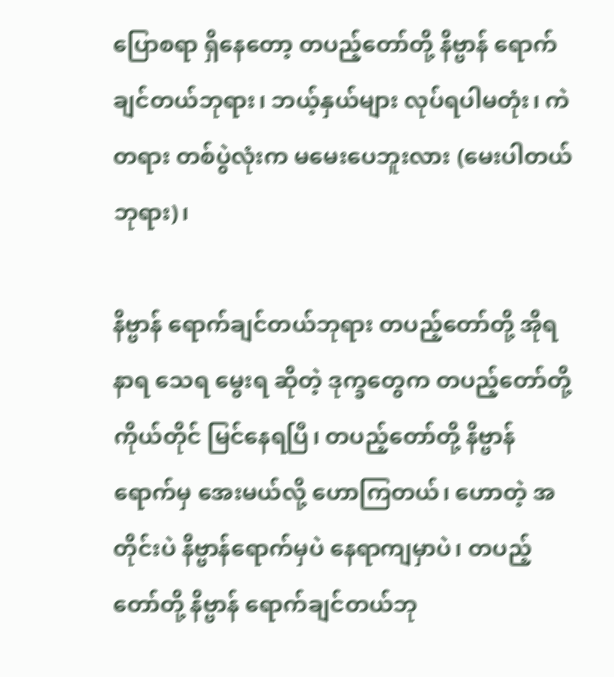ပြောစရာ ရှိနေတော့ တပည့်တော်တို့ နိဗ္ဗာန် ရောက်ချင်တယ်ဘုရား၊ ဘယ့်နှယ်များ လုပ်ရပါမတုံး၊ ကဲ တရား တစ်ပွဲလုံးက မမေးပေဘူးလား (မေးပါတယ် ဘုရား)၊

နိဗ္ဗာန် ရောက်ချင်တယ်ဘုရား တပည့်တော်တို့ အိုရ နာရ သေရ မွေးရ ဆိုတဲ့ ဒုက္ခတွေက တပည့်တော်တို့ ကိုယ်တိုင် မြင်နေရပြီ၊ တပည့်တော်တို့ နိဗ္ဗာန်ရောက်မှ အေးမယ်လို့ ဟောကြတယ်၊ ဟောတဲ့ အတိုင်းပဲ နိဗ္ဗာန်ရောက်မှပဲ နေရာကျမှာပဲ၊ တပည့်တော်တို့ နိဗ္ဗာန် ရောက်ချင်တယ်ဘု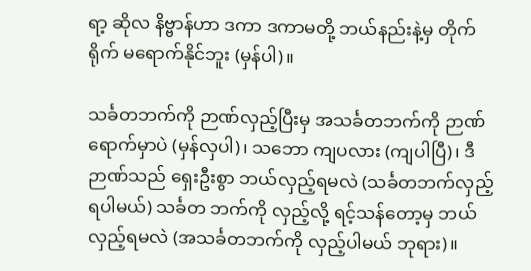ရာ့ ဆိုလ နိဗ္ဗာန်ဟာ ဒကာ ဒကာမတို့ ဘယ်နည်းနဲ့မှ တိုက်ရိုက် မရောက်နိုင်ဘူး (မှန်ပါ)။

သင်္ခတဘက်ကို ဉာဏ်လှည့်ပြီးမှ အသင်္ခတဘက်ကို ဉာဏ်ရောက်မှာပဲ (မှန်လှပါ)၊ သဘော ကျပလား (ကျပါပြီ)၊ ဒီဉာဏ်သည် ရှေးဦးစွာ ဘယ်လှည့်ရမလဲ (သင်္ခတဘက်လှည့်ရပါမယ်) သင်္ခတ ဘက်ကို လှည့်လို့ ရင့်သန်တော့မှ ဘယ်လှည့်ရမလဲ (အသင်္ခတဘက်ကို လှည့်ပါမယ် ဘုရား)။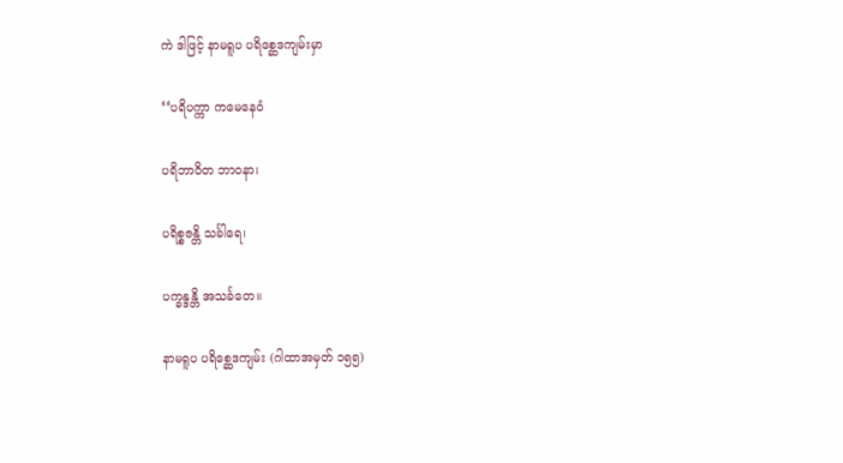ကဲ ဒါဖြင့် နာမရူပ ပရိစ္ဆေဒကျမ်းမှာ

‘‘ပရိပက္ကာ ကမေနေဝံ

ပရိဘာဝိတ ဘာဝနာ၊

ပရိစ္စဇန္တိ သင်္ခါရေ၊

ပက္ခန္ဒန္တိ အသင်္ခတေ။

နာမရူပ ပရိစ္ဆေဒကျမ်း (ဂါထာအမှတ် ၁၅၅)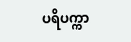ပရိပက္ကာ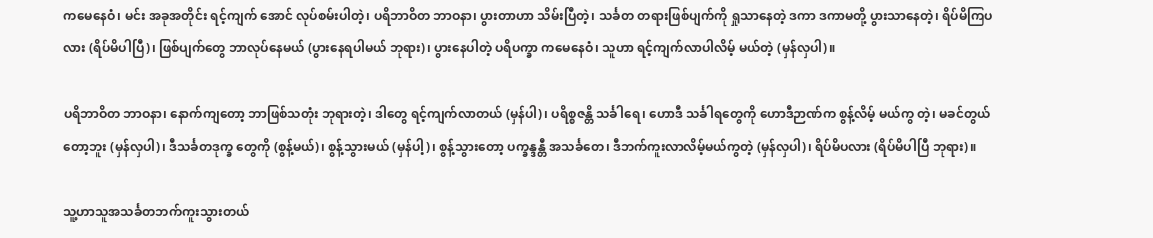ကမေနေဝံ၊ မင်း အခုအတိုင်း ရင့်ကျက် အောင် လုပ်စမ်းပါတဲ့၊ ပရိဘာဝိတ ဘာဝနာ၊ ပွားတာဟာ သိမ်းပြီတဲ့၊ သင်္ခတ တရားဖြစ်ပျက်ကို ရှုသာနေတဲ့ ဒကာ ဒကာမတို့ ပွားသာနေတဲ့၊ ရိပ်မိကြပလား (ရိပ်မိပါပြီ)၊ ဖြစ်ပျက်တွေ ဘာလုပ်နေမယ် (ပွားနေရပါမယ် ဘုရား)၊ ပွားနေပါတဲ့ ပရိပက္ခာ ကမေနေဝံ၊ သူဟာ ရင့်ကျက်လာပါလိမ့် မယ်တဲ့ (မှန်လှပါ)။

ပရိဘာဝိတ ဘာဝနာ၊ နောက်ကျတော့ ဘာဖြစ်သတုံး ဘုရားတဲ့၊ ဒါတွေ ရင့်ကျက်လာတယ် (မှန်ပါ)၊ ပရိစ္စဇန္တိ သင်္ခါရေ၊ ဟောဒီ သင်္ခါရတွေကို ဟောဒီဉာဏ်က စွန့်လိမ့် မယ်ကွ တဲ့၊ မခင်တွယ် တော့ဘူး (မှန်လှပါ)၊ ဒီသင်္ခတဒုက္ခ တွေကို (စွန့်မယ်)၊ စွန့်သွားမယ် (မှန်ပါ့)၊ စွန့်သွားတော့ ပက္ခန္ဒန္တီ အသင်္ခတေ၊ ဒီဘက်ကူးလာလိမ့်မယ်ကွတဲ့ (မှန်လှပါ)၊ ရိပ်မိပလား (ရိပ်မိပါပြီ ဘုရား)။

သူ့ဟာသူအသင်္ခတဘက်ကူးသွားတယ်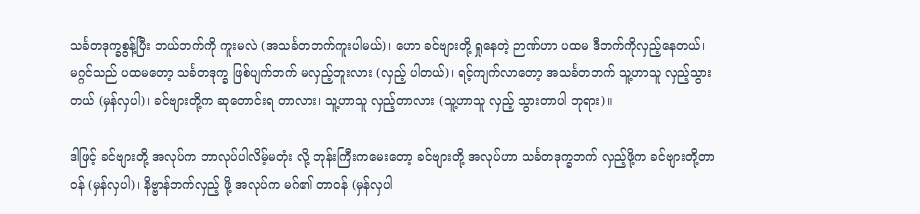သင်္ခတဒုက္ခစွန့်ပြီး ဘယ်ဘက်ကို ကူးမလဲ (အသင်္ခတဘက်ကူးပါမယ်)၊ ဟော ခင်ဗျားတို့ ရှုနေတဲ့ ဉာဏ်ဟာ ပထမ ဒီဘက်ကိုလှည့်နေတယ်၊ မဂ္ဂင်သည် ပထမတော့ သင်္ခတဒုက္ခ ဖြစ်ပျက်ဘက် မလှည့်ဘူးလား (လှည့် ပါတယ်)၊ ရင့်ကျက်လာတော့ အသင်္ခတဘက် သူ့ဟာသူ လှည့်သွားတယ် (မှန်လှပါ)၊ ခင်ဗျားတို့က ဆုတောင်းရ တာလား၊ သူ့ဟာသူ လှည့်တာလား (သူ့ဟာသူ လှည့် သွားတာပါ ဘုရား)။

ဒါဖြင့် ခင်ဗျားတို့ အလုပ်က ဘာလုပ်ပါလိမ့်မတုံး လို့ ဘုန်းကြီးကမေးတော့ ခင်ဗျားတို့ အလုပ်ဟာ သင်္ခတဒုက္ခဘက် လှည့်ဖို့က ခင်ဗျားတို့တာဝန် (မှန်လှပါ)၊ နိဗ္ဗာန်ဘက်လှည့် ဖို့ အလုပ်က မဂ်၏ တာဝန် (မှန်လှပါ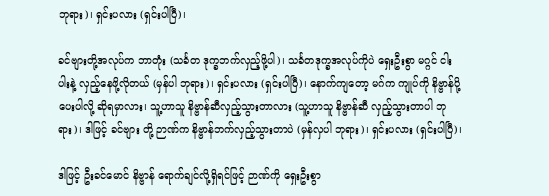ဘုရား)၊ ရှင်းပလား (ရှင်းပါပြီ)၊

ခင်ဗျားတို့အလုပ်က ဘာတုံး (သင်္ခတ ဒုက္ခဘက်လှည့်ဖို့ပါ)၊ သင်္ခတဒုက္ခအလုပ်ကိုပဲ ရှေးဦးစွာ မဂ္ဂင် ငါးပါးနဲ့ လှည့်နေဖို့လိုတယ် (မှန်ပါ ဘုရား)၊ ရှင်းပလား (ရှင်းပါပြီ)၊ နောက်ကျတော့ မဂ်က ကျုပ်ကို နိဗ္ဗာန်ပို့ပေးပါလို့ ဆိုရမှာလား၊ သူ့ဟာသူ နိဗ္ဗာန်ဆီလှည့်သွားတာလား (သူ့ဟာသူ နိဗ္ဗာန်ဆီ လှည့်သွားတာပါ ဘုရား)၊ ဒါဖြင့် ခင်ဗျား တို့ ဉာဏ်က နိဗ္ဗာန်ဘက်လှည့်သွားတာပဲ (မှန်လှပါ ဘုရား)၊ ရှင်းပလား (ရှင်းပါပြီ)၊

ဒါဖြင့် ဦးခင်မောင် နိဗ္ဗာန် ရောက်ချင်လို့ရှိရင်ဖြင့် ဉာဏ်ကို ရှေးဦးစွာ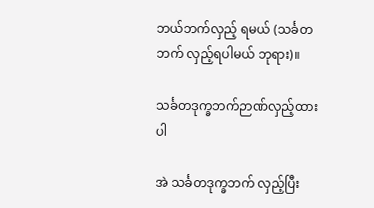ဘယ်ဘက်လှည့် ရမယ် (သင်္ခတဘက် လှည့်ရပါမယ် ဘုရား)။

သင်္ခတဒုက္ခဘက်ဉာဏ်လှည့်ထားပါ

အဲ သင်္ခတဒုက္ခဘက် လှည့်ပြီး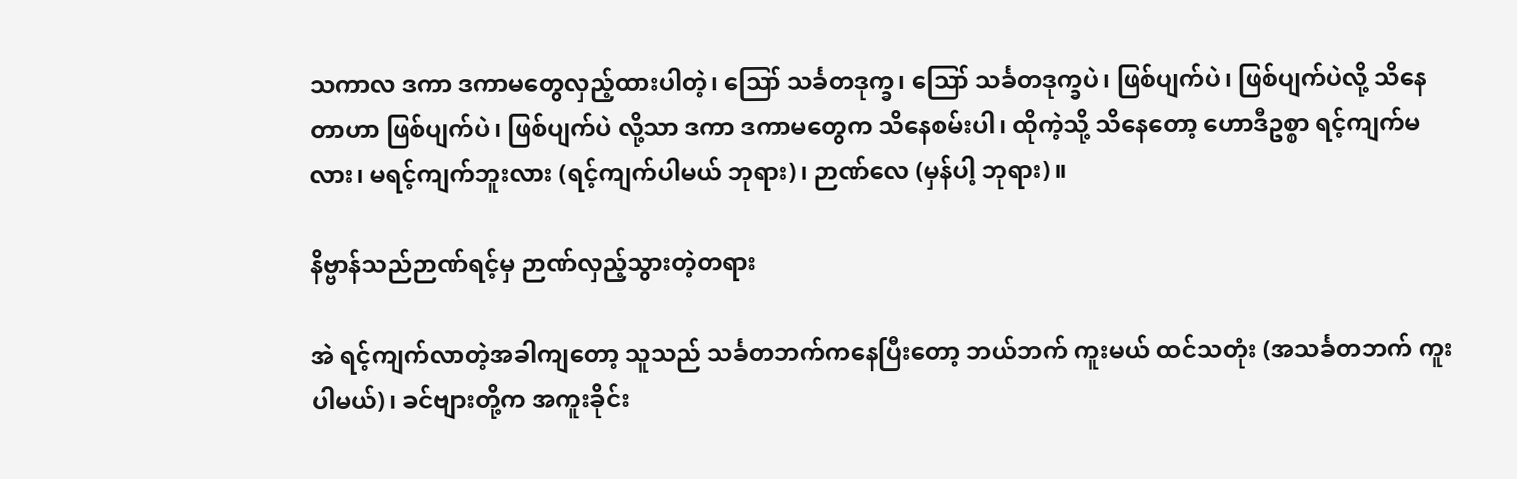သကာလ ဒကာ ဒကာမတွေလှည့်ထားပါတဲ့၊ ဪ သင်္ခတဒုက္ခ၊ ဪ သင်္ခတဒုက္ခပဲ၊ ဖြစ်ပျက်ပဲ၊ ဖြစ်ပျက်ပဲလို့ သိနေတာဟာ ဖြစ်ပျက်ပဲ၊ ဖြစ်ပျက်ပဲ လို့သာ ဒကာ ဒကာမတွေက သိနေစမ်းပါ၊ ထိုကဲ့သို့ သိနေတော့ ဟောဒီဥစ္စာ ရင့်ကျက်မလား၊ မရင့်ကျက်ဘူးလား (ရင့်ကျက်ပါမယ် ဘုရား)၊ ဉာဏ်လေ (မှန်ပါ့ ဘုရား)။

နိဗ္ဗာန်သည်ဉာဏ်ရင့်မှ ဉာဏ်လှည့်သွားတဲ့တရား

အဲ ရင့်ကျက်လာတဲ့အခါကျတော့ သူသည် သင်္ခတဘက်ကနေပြီးတော့ ဘယ်ဘက် ကူးမယ် ထင်သတုံး (အသင်္ခတဘက် ကူးပါမယ်)၊ ခင်ဗျားတို့က အကူးခိုင်း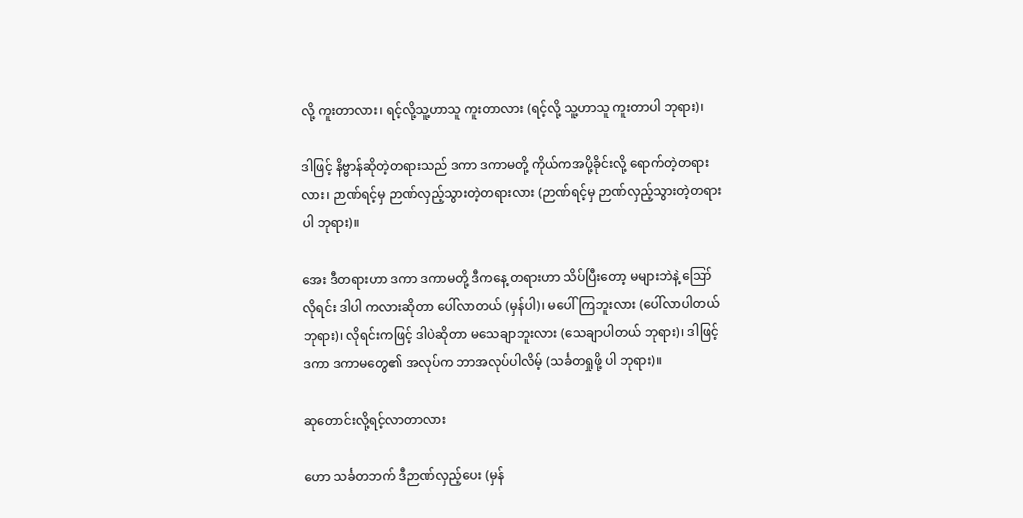လို့ ကူးတာလား၊ ရင့်လို့သူ့ဟာသူ ကူးတာလား (ရင့်လို့ သူ့ဟာသူ ကူးတာပါ ဘုရား)၊

ဒါဖြင့် နိဗ္ဗာန်ဆိုတဲ့တရားသည် ဒကာ ဒကာမတို့ ကိုယ်ကအပို့ခိုင်းလို့ ရောက်တဲ့တရားလား၊ ဉာဏ်ရင့်မှ ဉာဏ်လှည့်သွားတဲ့တရားလား (ဉာဏ်ရင့်မှ ဉာဏ်လှည့်သွားတဲ့တရားပါ ဘုရား)။

အေး ဒီတရားဟာ ဒကာ ဒကာမတို့ ဒီကနေ့ တရားဟာ သိပ်ပြီးတော့ မများဘဲနဲ့ ဪ လိုရင်း ဒါပါ ကလားဆိုတာ ပေါ်လာတယ် (မှန်ပါ)၊ မပေါ်ကြဘူးလား (ပေါ်လာပါတယ် ဘုရား)၊ လိုရင်းကဖြင့် ဒါပဲဆိုတာ မသေချာဘူးလား (သေချာပါတယ် ဘုရား)၊ ဒါဖြင့် ဒကာ ဒကာမတွေ၏ အလုပ်က ဘာအလုပ်ပါလိမ့် (သင်္ခတရှုဖို့ ပါ ဘုရား)။

ဆုတောင်းလို့ရင့်လာတာလား

ဟော သင်္ခတဘက် ဒီဉာဏ်လှည့်ပေး (မှန်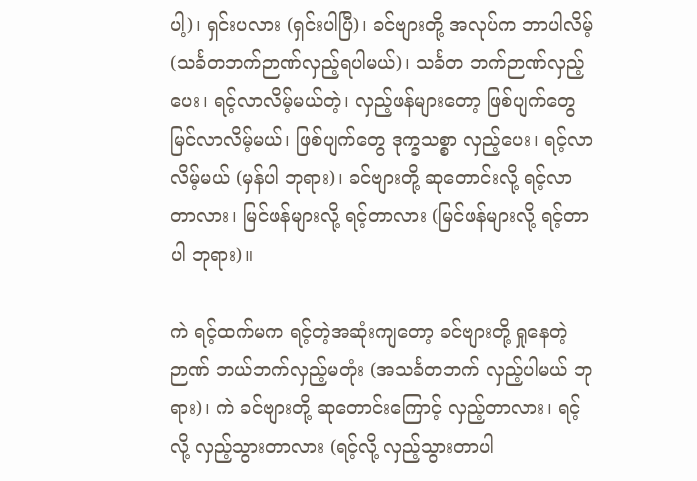ပါ့)၊ ရှင်းပလား (ရှင်းပါပြီ)၊ ခင်ဗျားတို့ အလုပ်က ဘာပါလိမ့် (သင်္ခတဘက်ဉာဏ်လှည့်ရပါမယ်)၊ သင်္ခတ ဘက်ဉာဏ်လှည့်ပေး၊ ရင့်လာလိမ့်မယ်တဲ့၊ လှည့်ဖန်များတော့ ဖြစ်ပျက်တွေ မြင်လာလိမ့်မယ်၊ ဖြစ်ပျက်တွေ ဒုက္ခသစ္စာ လှည့်ပေး၊ ရင့်လာ လိမ့်မယ် (မှန်ပါ ဘုရား)၊ ခင်ဗျားတို့ ဆုတောင်းလို့ ရင့်လာတာလား၊ မြင်ဖန်များလို့ ရင့်တာလား (မြင်ဖန်များလို့ ရင့်တာပါ ဘုရား)။

ကဲ ရင့်ထက်မက ရင့်တဲ့အဆုံးကျတော့ ခင်ဗျားတို့ ရှုနေတဲ့ဉာဏ် ဘယ်ဘက်လှည့်မတုံး (အသင်္ခတဘက် လှည့်ပါမယ် ဘုရား)၊ ကဲ ခင်ဗျားတို့ ဆုတောင်းကြောင့် လှည့်တာလား၊ ရင့်လို့ လှည့်သွားတာလား (ရင့်လို့ လှည့်သွားတာပါ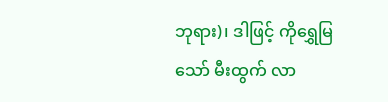ဘုရား)၊ ဒါဖြင့် ကိုရွှေမြ သော် မီးထွက် လာ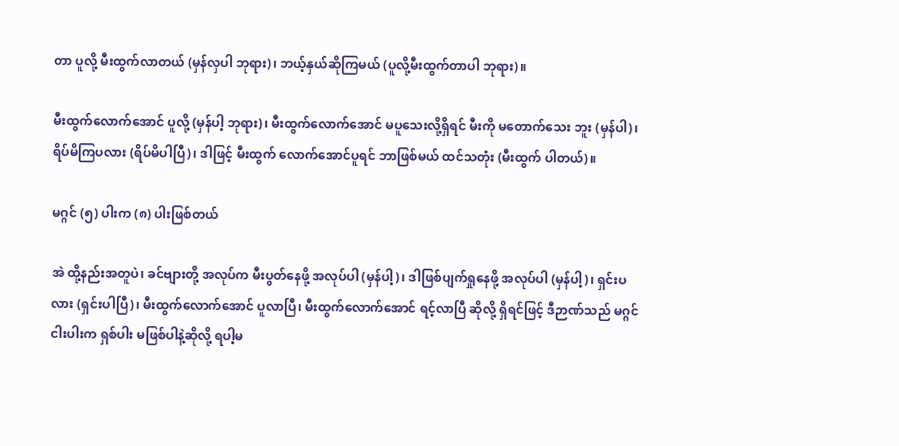တာ ပူလို့ မီးထွက်လာတယ် (မှန်လှပါ ဘုရား)၊ ဘယ့်နှယ်ဆိုကြမယ် (ပူလို့မီးထွက်တာပါ ဘုရား)။

မီးထွက်လောက်အောင် ပူလို့ (မှန်ပါ့ ဘုရား)၊ မီးထွက်လောက်အောင် မပူသေးလို့ရှိရင် မီးကို မတောက်သေး ဘူး (မှန်ပါ)၊ ရိပ်မိကြပလား (ရိပ်မိပါပြီ)၊ ဒါဖြင့် မီးထွက် လောက်အောင်ပူရင် ဘာဖြစ်မယ် ထင်သတုံး (မီးထွက် ပါတယ်)။

မဂ္ဂင် (၅) ပါးက (၈) ပါးဖြစ်တယ်

အဲ ထို့နည်းအတူပဲ၊ ခင်ဗျားတို့ အလုပ်က မီးပွတ်နေဖို့ အလုပ်ပါ (မှန်ပါ့)၊ ဒါဖြစ်ပျက်ရှုနေဖို့ အလုပ်ပါ (မှန်ပါ့)၊ ရှင်းပလား (ရှင်းပါပြီ)၊ မီးထွက်လောက်အောင် ပူလာပြီ၊ မီးထွက်လောက်အောင် ရင့်လာပြီ ဆိုလို့ ရှိရင်ဖြင့် ဒီဉာဏ်သည် မဂ္ဂင်ငါးပါးက ရှစ်ပါး မဖြစ်ပါနဲ့ဆိုလို့ ရပါ့မ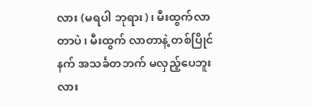လား (မရပါ ဘုရား)၊ မီးထွက်လာတာပဲ၊ မီးထွက် လာတာနဲ့ တစ်ပြိုင်နက် အသင်္ခတဘက် မလှည့်ပေဘူးလား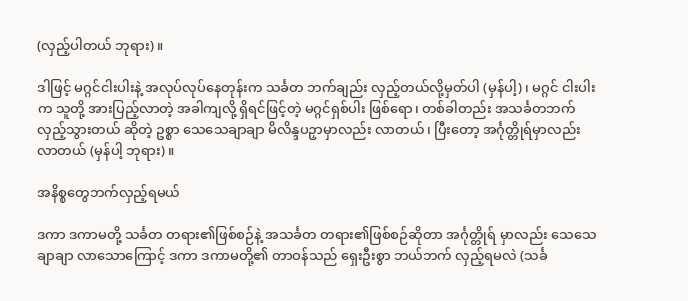(လှည့်ပါတယ် ဘုရား)။

ဒါဖြင့် မဂ္ဂင်ငါးပါးနဲ့ အလုပ်လုပ်နေတုန်းက သင်္ခတ ဘက်ချည်း လှည့်တယ်လို့မှတ်ပါ (မှန်ပါ့)၊ မဂ္ဂင် ငါးပါးက သူတို့ အားပြည့်လာတဲ့ အခါကျလို့ ရှိရင်ဖြင့်တဲ့ မဂ္ဂင်ရှစ်ပါး ဖြစ်ရော၊ တစ်ခါတည်း အသင်္ခတဘက် လှည့်သွားတယ် ဆိုတဲ့ ဥစ္စာ သေသေချာချာ မိလိန္ဒပဉှာမှာလည်း လာတယ်၊ ပြီးတော့ အင်္ဂုတ္တိုရ်မှာလည်း လာတယ် (မှန်ပါ့ ဘုရား)။

အနိစ္စတွေဘက်လှည့်ရမယ်

ဒကာ ဒကာမတို့ သင်္ခတ တရား၏ဖြစ်စဉ်နဲ့ အသင်္ခတ တရား၏ဖြစ်စဉ်ဆိုတာ အင်္ဂုတ္တိုရ် မှာလည်း သေသေချာချာ လာသောကြောင့် ဒကာ ဒကာမတို့၏ တာဝန်သည် ရှေးဦးစွာ ဘယ်ဘက် လှည့်ရမလဲ (သင်္ခ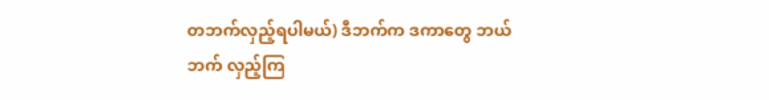တဘက်လှည့်ရပါမယ်) ဒီဘက်က ဒကာတွေ ဘယ်ဘက် လှည့်ကြ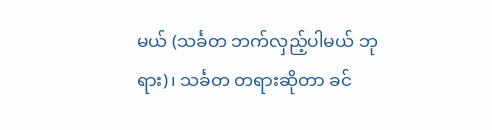မယ် (သင်္ခတ ဘက်လှည့်ပါမယ် ဘုရား)၊ သင်္ခတ တရားဆိုတာ ခင်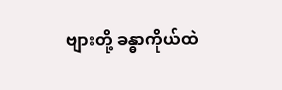ဗျားတို့ ခန္ဓာကိုယ်ထဲ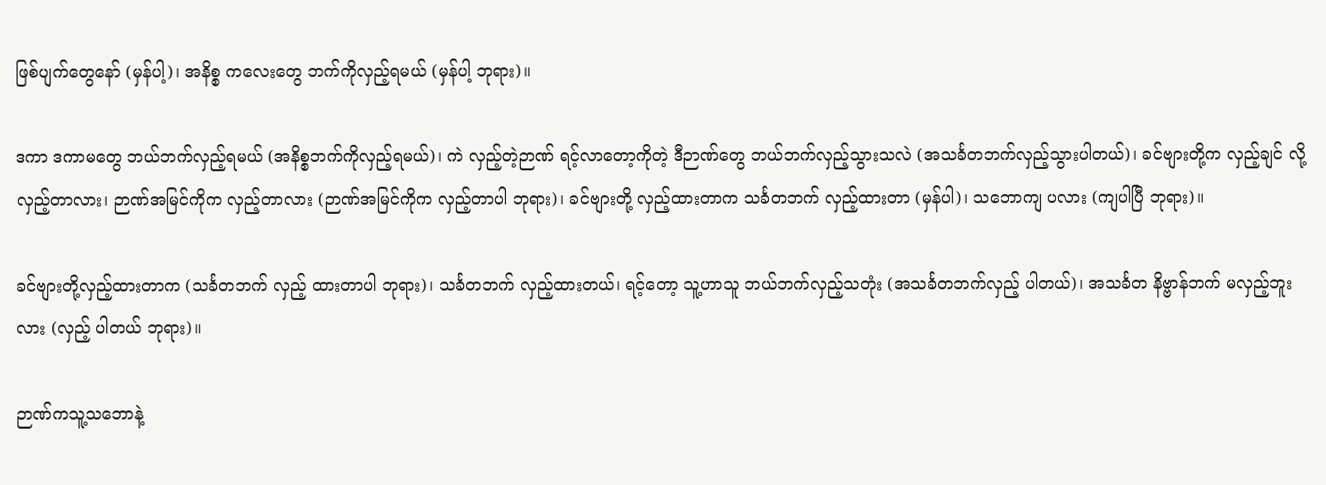ဖြစ်ပျက်တွေနော် (မှန်ပါ့)၊ အနိစ္စ ကလေးတွေ ဘက်ကိုလှည့်ရမယ် (မှန်ပါ့ ဘုရား)။

ဒကာ ဒကာမတွေ ဘယ်ဘက်လှည့်ရမယ် (အနိစ္စဘက်ကိုလှည့်ရမယ်)၊ ကဲ လှည့်တဲ့ဉာဏ် ရင့်လာတော့ကိုတဲ့ ဒီဉာဏ်တွေ ဘယ်ဘက်လှည့်သွားသလဲ (အသင်္ခတဘက်လှည့်သွားပါတယ်)၊ ခင်ဗျားတို့က လှည့်ချင် လို့ လှည့်တာလား၊ ဉာဏ်အမြင်ကိုက လှည့်တာလား (ဉာဏ်အမြင်ကိုက လှည့်တာပါ ဘုရား)၊ ခင်ဗျားတို့ လှည့်ထားတာက သင်္ခတဘက် လှည့်ထားတာ (မှန်ပါ)၊ သဘောကျ ပလား (ကျပါပြီ ဘုရား)။

ခင်ဗျားတို့လှည့်ထားတာက (သင်္ခတဘက် လှည့် ထားတာပါ ဘုရား)၊ သင်္ခတဘက် လှည့်ထားတယ်၊ ရင့်တော့ သူ့ဟာသူ ဘယ်ဘက်လှည့်သတုံး (အသင်္ခတဘက်လှည့် ပါတယ်)၊ အသင်္ခတ နိဗ္ဗာန်ဘက် မလှည့်ဘူးလား (လှည့် ပါတယ် ဘုရား)။

ဉာဏ်ကသူ့သဘောနဲ့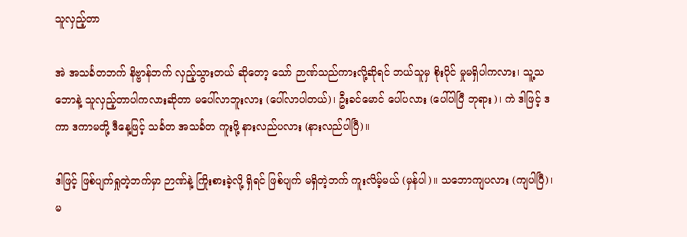သူလှည့်တာ

အဲ အသင်္ခတဘက် နိဗ္ဗာန်ဘက် လှည့်သွားတယ် ဆိုတော့ သော် ဉာဏ်သည်ကားလို့ဆိုရင် ဘယ်သူမှ စိုးပိုင် မှုမရှိပါကလား၊ သူ့သဘောနဲ့ သူလှည့်တာပါကလားဆိုတာ မပေါ်လာဘူးလား (ပေါ်လာပါတယ်)၊ ဦးခင်မောင် ပေါ်ပလား (ပေါ်ပါပြီ ဘုရား)၊ ကဲ ဒါဖြင့် ဒကာ ဒကာမတို့ ဒီနေ့ဖြင့် သင်္ခတ အသင်္ခတ ကူးဖို့ နားလည်ပလား (နားလည်ပါပြီ)။

ဒါဖြင့် ဖြစ်ပျက်ရှုတဲ့ဘက်မှာ ဉာဏ်နဲ့ ကြိုးစားခဲ့လို့ ရှိရင် ဖြစ်ပျက် မရှိတဲ့ဘက် ကူးလိမ့်မယ် (မှန်ပါ)။ သဘောကျပလား (ကျပါပြီ)၊ မ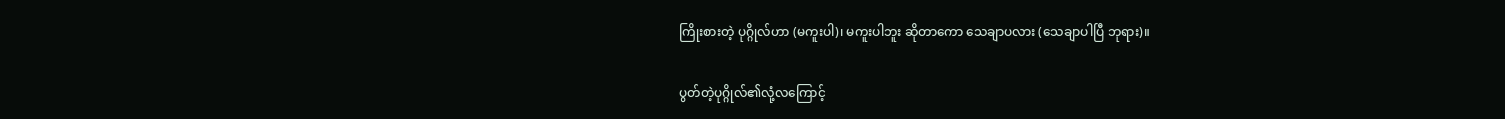ကြိုးစားတဲ့ ပုဂ္ဂိုလ်ဟာ (မကူးပါ)၊ မကူးပါဘူး ဆိုတာကော သေချာပလား (သေချာပါပြီ ဘုရား)။

ပွတ်တဲ့ပုဂ္ဂိုလ်၏လုံ့လကြောင့်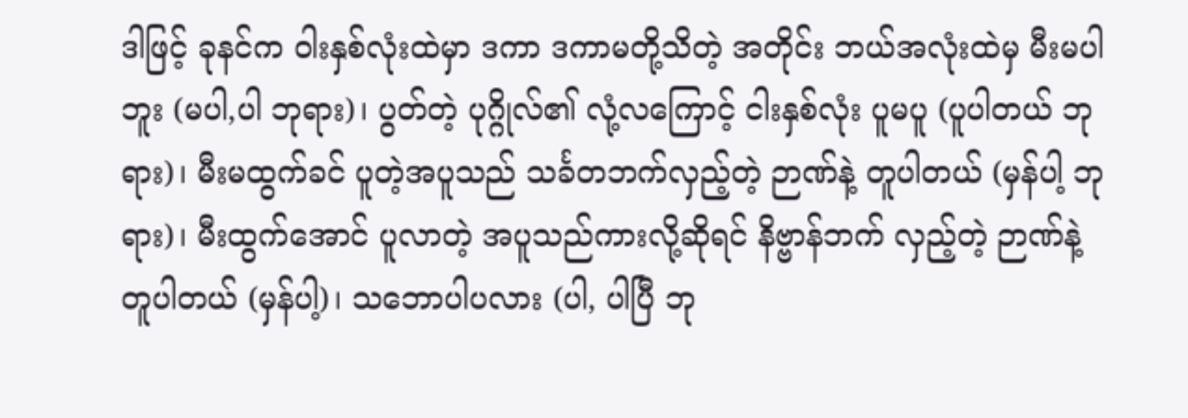ဒါဖြင့် ခုနင်က ဝါးနှစ်လုံးထဲမှာ ဒကာ ဒကာမတို့သိတဲ့ အတိုင်း ဘယ်အလုံးထဲမှ မီးမပါဘူး (မပါ,ပါ ဘုရား)၊ ပွတ်တဲ့ ပုဂ္ဂိုလ်၏ လုံ့လကြောင့် ငါးနှစ်လုံး ပူမပူ (ပူပါတယ် ဘုရား)၊ မီးမထွက်ခင် ပူတဲ့အပူသည် သင်္ခတဘက်လှည့်တဲ့ ဉာဏ်နဲ့ တူပါတယ် (မှန်ပါ့ ဘုရား)၊ မီးထွက်အောင် ပူလာတဲ့ အပူသည်ကားလို့ဆိုရင် နိဗ္ဗာန်ဘက် လှည့်တဲ့ ဉာဏ်နဲ့ တူပါတယ် (မှန်ပါ့)၊ သဘောပါပလား (ပါ, ပါပြီ ဘု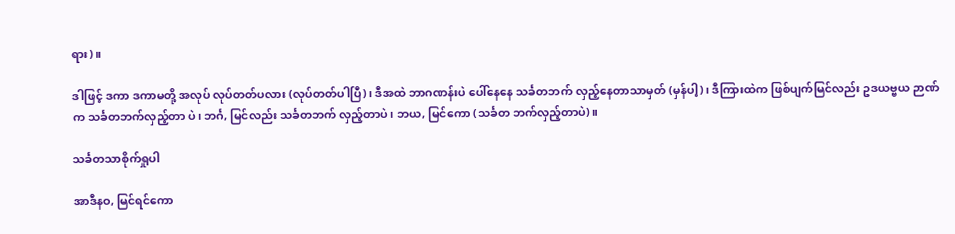ရား)။

ဒါဖြင့် ဒကာ ဒကာမတို့ အလုပ် လုပ်တတ်ပလား (လုပ်တတ်ပါပြီ)၊ ဒီအထဲ ဘာဂဏန်းပဲ ပေါ်နေနေ သင်္ခတဘက် လှည့်နေတာသာမှတ် (မှန်ပါ့)၊ ဒီကြားထဲက ဖြစ်ပျက်မြင်လည်း ဥဒယဗ္ဗယ ဉာဏ်က သင်္ခတဘက်လှည့်တာ ပဲ၊ ဘင်္ဂ, မြင်လည်း သင်္ခတဘက် လှည့်တာပဲ၊ ဘယ, မြင်ကော (သင်္ခတ ဘက်လှည့်တာပဲ)။

သင်္ခတသာစိုက်ရှုပါ

အာဒီနဝ, မြင်ရင်ကော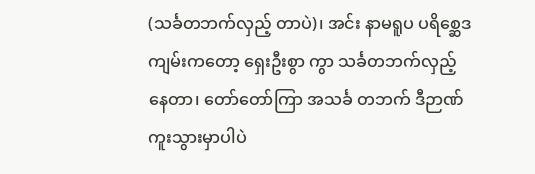(သင်္ခတဘက်လှည့် တာပဲ)၊ အင်း နာမရူပ ပရိစ္ဆေဒကျမ်းကတော့ ရှေးဦးစွာ ကွာ သင်္ခတဘက်လှည့်နေတာ၊ တော်တော်ကြာ အသင်္ခ တဘက် ဒီဉာဏ် ကူးသွားမှာပါပဲ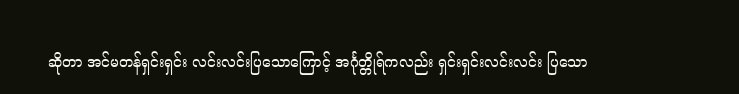ဆိုတာ အင်မတန်ရှင်းရှင်း လင်းလင်းပြသောကြောင့် အင်္ဂုတ္တိုရ်ကလည်း ရှင်းရှင်းလင်းလင်း ပြသော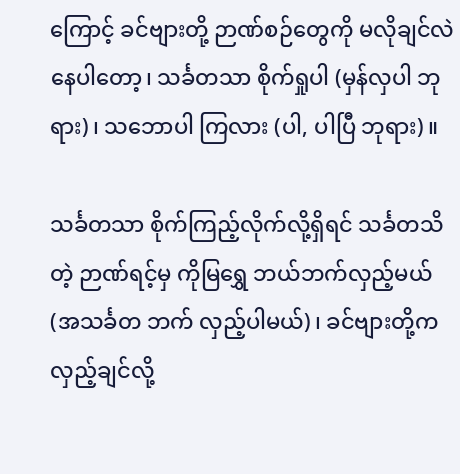ကြောင့် ခင်ဗျားတို့ ဉာဏ်စဉ်တွေကို မလိုချင်လဲ နေပါတော့၊ သင်္ခတသာ စိုက်ရှုပါ (မှန်လှပါ ဘုရား)၊ သဘောပါ ကြလား (ပါ, ပါပြီ ဘုရား)။

သင်္ခတသာ စိုက်ကြည့်လိုက်လို့ရှိရင် သင်္ခတသိတဲ့ ဉာဏ်ရင့်မှ ကိုမြရွှေ ဘယ်ဘက်လှည့်မယ် (အသင်္ခတ ဘက် လှည့်ပါမယ်)၊ ခင်ဗျားတို့က လှည့်ချင်လို့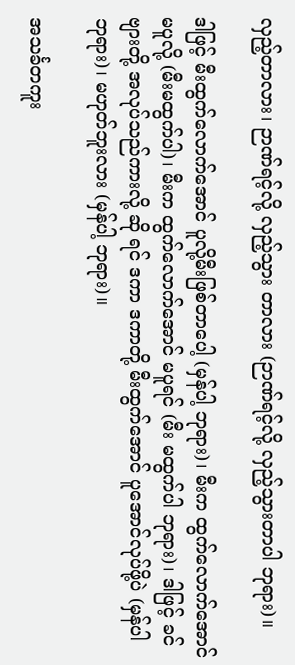လှည့်တာလား၊ ဉာဏ်ရင့်လို့ လှည့်သွား တာလား (ဉာဏ်ရင့်လို့ လှည့်သွားတာပါ ဘုရား)။

ဒါဖြင့် မီးထွက်လောက်အောင် ပူလို့မီးဖြစ်တာပေါ့ (မှန်ပါ့ ဘုရား)၊ မီးက ထွက်လောက်အောင် မပူလို့ (မီးမထွက်ပါ)၊ မီးက ထွက်လောက်အောင် မပူရင် (မီး မထွက်ပါ ဘုရား)၊ ဒါဖြင့် ခင်ဗျားတို့ အလုပ်သည်ကားလို့ ဆို ရင် ဒကာ ဒကာတို့ မီးထွက်အောင် ပူအောင်လုပ်ဖို့ပဲ (မှန်ပါ ဘုရား)၊ မဟုတ်ဘူးလား (မှန်ပါ့ ဘုရား)။

အသင်္ခတကူး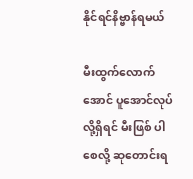နိုင်ရင်နိဗ္ဗာန်ရမယ်

မီးထွက်လောက်အောင် ပူအောင်လုပ်လို့ရှိရင် မီးဖြစ် ပါစေလို့ ဆုတောင်းရ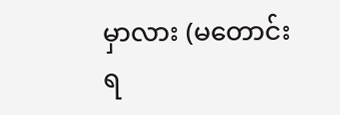မှာလား (မတောင်းရ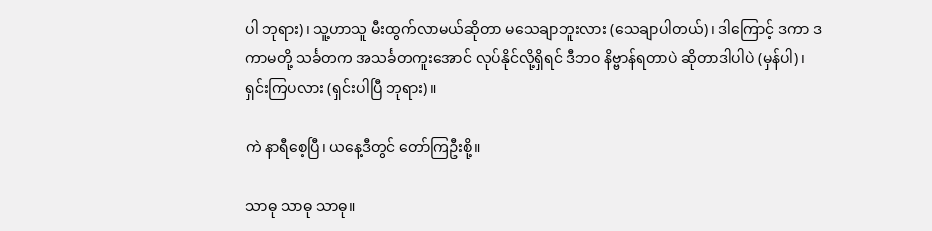ပါ ဘုရား)၊ သူ့ဟာသူ မီးထွက်လာမယ်ဆိုတာ မသေချာဘူးလား (သေချာပါတယ်)၊ ဒါကြောင့် ဒကာ ဒကာမတို့ သင်္ခတက အသင်္ခတကူးအောင် လုပ်နိုင်လို့ရှိရင် ဒီဘဝ နိဗ္ဗာန်ရတာပဲ ဆိုတာဒါပါပဲ (မှန်ပါ)၊ ရှင်းကြပလား (ရှင်းပါပြီ ဘုရား)။

ကဲ နာရီစေ့ပြီ၊ ယနေ့ဒီတွင် တော်ကြဦးစို့။

သာဓု သာဓု သာဓု။